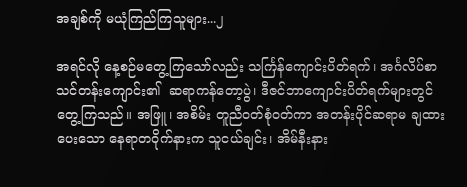အချစ်ကို မယုံကြည်ကြသူများ...၂

အရင်လို နေ့စဉ်မတွေ့ကြသော်လည်း သင်္ကြန်ကျောင်းပိတ်ရက်၊ အင်္ဂလိပ်စာသင်တန်းကျောင်း၏  ဆရာကန်တော့ပွဲ၊ ဒီဇင်ဘာကျောင်းပိတ်ရက်များတွင် တွေ့ကြသည်။ အဖြူ၊ အစိမ်း တူညီဝတ်စုံဝတ်ကာ အတန်းပိုင်ဆရာမ ချထားပေးသော နေရာတဝိုက်နားက သူငယ်ချင်း၊ အိမ်နီးနား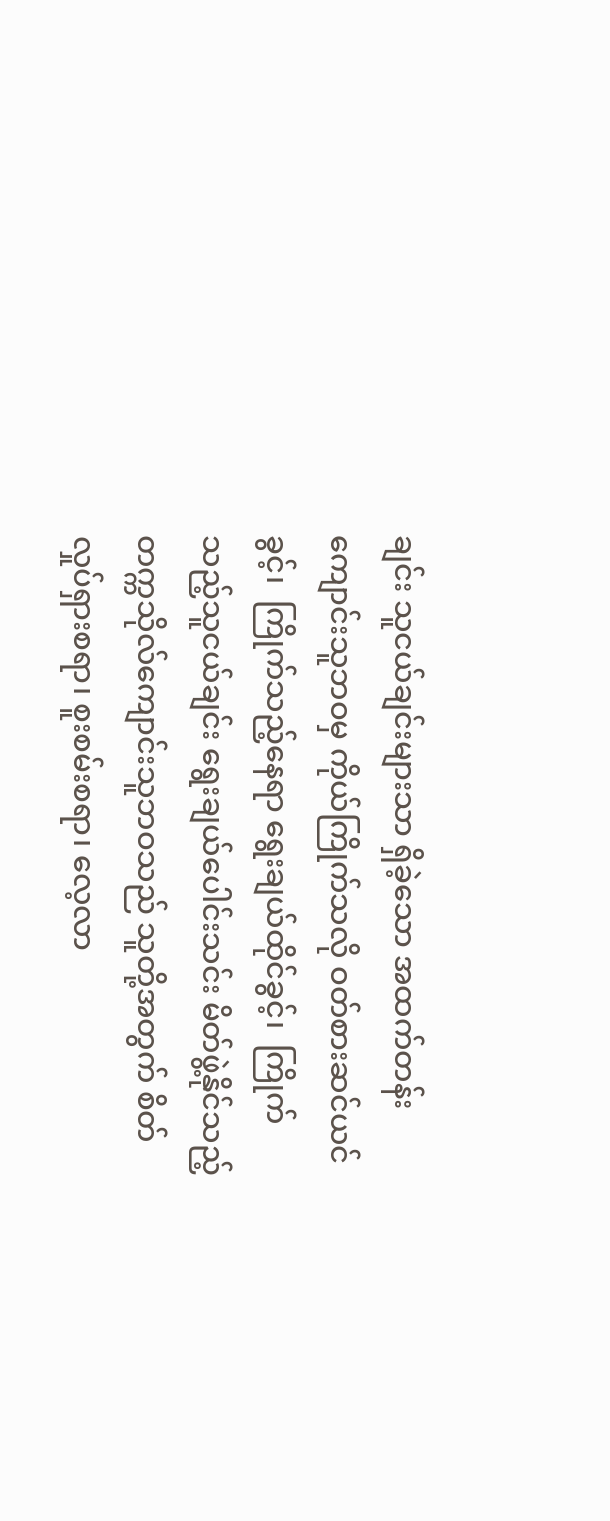ချင်း သူငယ်ချင်းများသာ ရှိခဲ့သော အထက်တန်းကျောင်းသူဘဝမှ ကိုယ်ကြိုက်သလို ဝတ်စားဆင်ယင်ခွင့်၊  ကြိုက်သည့်နေရာ ရွေးချယ်ထိုင်ခွင့်၊  ကြိုက်သည့်သူငယ်ချင်း ရွေးချယ်ပေါင်းသင်း မိတ်ဖွဲ့နိုင်သည့် တက္ကသိုလ်ကျောင်းသူဘဝသည် သူတို့အတွက် စိတ်လှုပ်ရှားစရာ၊ စူးစမ်းစရာ၊ လေ့လာ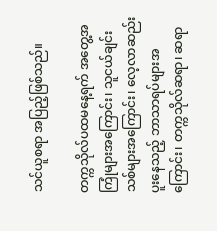သင်ယူစရာ အပြည့်ဖြစ်သည်။

တက္ကသိုလ်ပထမနေ့ရက် အတွေ့အကြုံများအကြောင်း၊ သူငယ်ချင်းသစ်များအကြောင်း၊ လေ့လာဆည်းပူးနေသည့် ဘာသာရပ်များအကြောင်း၊ တက္ကသိုလ်ဆရာ၊ ဆရာ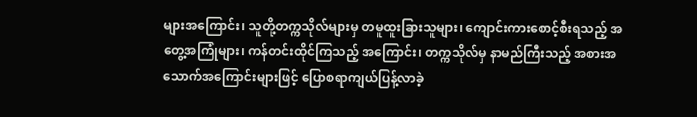များအကြောင်း၊ သူတို့တက္ကသိုလ်များမှ တမူထူးခြားသူများ၊ ကျောင်းကားစောင့်စီးရသည့် အတွေ့အကြုံများ၊ ကန်တင်းထိုင်ကြသည့် အကြောင်း၊ တက္ကသိုလ်မှ နာမည်ကြီးသည့် အစားအသောက်အကြောင်းများဖြင့် ပြောစရာကျယ်ပြန့်လာခဲ့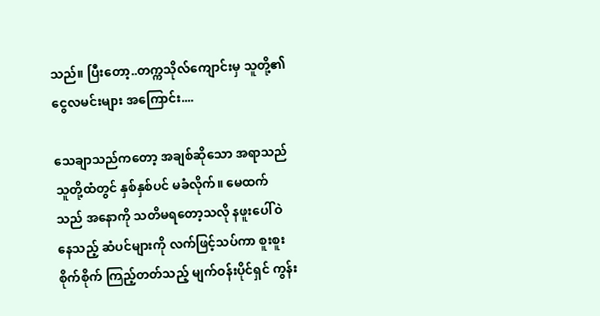သည်။ ပြီးတော့..တက္ကသိုလ်ကျောင်းမှ သူတို့၏ ငွေလမင်းများ အကြောင်း....

သေချာသည်ကတော့ အချစ်ဆိုသော အရာသည် သူတို့ထံတွင် နှစ်နှစ်ပင် မခံလိုက်။ မေထက်သည် အနောကို သတိမရတော့သလို နဖူးပေါ်ဝဲနေသည့် ဆံပင်များကို လက်ဖြင့်သပ်ကာ စူးစူးစိုက်စိုက် ကြည့်တတ်သည့် မျက်ဝန်းပိုင်ရှင် ကွန်း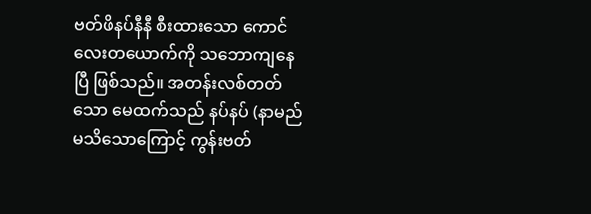ဗတ်ဖိနပ်နီနီ စီးထားသော ကောင်လေးတယောက်ကို သဘောကျနေပြီ ဖြစ်သည်။ အတန်းလစ်တတ်သော မေထက်သည် နပ်နပ် (နာမည်မသိသောကြောင့် ကွန်းဗတ်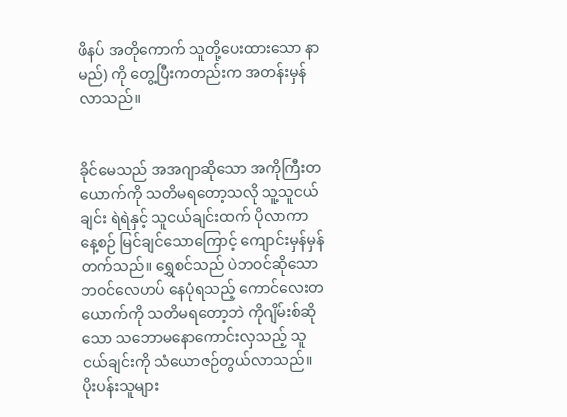ဖိနပ် အတိုကောက် သူတို့ပေးထားသော နာမည်) ကို တွေ့ပြီးကတည်းက အတန်းမှန်လာသည်။


ခိုင်မေသည် အအဂျာဆိုသော အကိုကြီးတယောက်ကို သတိမရတော့သလို သူ့သူငယ်ချင်း ရဲရဲနှင့် သူငယ်ချင်းထက် ပိုလာကာ နေ့စဉ် မြင်ချင်သောကြောင့် ကျောင်းမှန်မှန်တက်သည်။ ရွှေစင်သည် ပဲဘဝင်ဆိုသော ဘဝင်လေဟပ် နေပုံရသည့် ကောင်လေးတယောက်ကို သတိမရတော့ဘဲ ကိုဂျိမ်းစ်ဆိုသော သဘောမနောကောင်းလှသည့် သူငယ်ချင်းကို သံယောဇဉ်တွယ်လာသည်။ ပိုးပန်းသူများ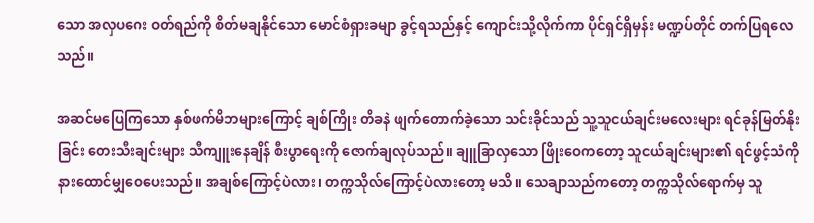သော အလှပဂေး ဝတ်ရည်ကို စိတ်မချနိုင်သော မောင်စံရှားခမျာ ခွင့်ရသည်နှင့် ကျောင်းသို့လိုက်ကာ ပိုင်ရှင်ရှိမှန်း မဏ္ဍပ်တိုင် တက်ပြရလေသည်။

အဆင်မပြေကြသော နှစ်ဖက်မိဘများကြောင့် ချစ်ကြိုး တိခနဲ ဖျက်တောက်ခဲ့သော သင်းခိုင်သည် သူ့သူငယ်ချင်းမလေးများ ရင်ခုန်မြတ်နိုးခြင်း တေးသီးချင်းများ သီကျူးနေချိန် စီးပွာရေးကို ဇောက်ချလုပ်သည်။ ချူခြာလှသော ဖြိုးဝေကတော့ သူငယ်ချင်းများ၏ ရင်ဖွင့်သံကို နားထောင်မျှဝေပေးသည်။ အချစ်ကြောင့်ပဲလား၊ တက္ကသိုလ်ကြောင့်ပဲလားတော့ မသိ။ သေချာသည်ကတော့ တက္ကသိုလ်ရောက်မှ သူ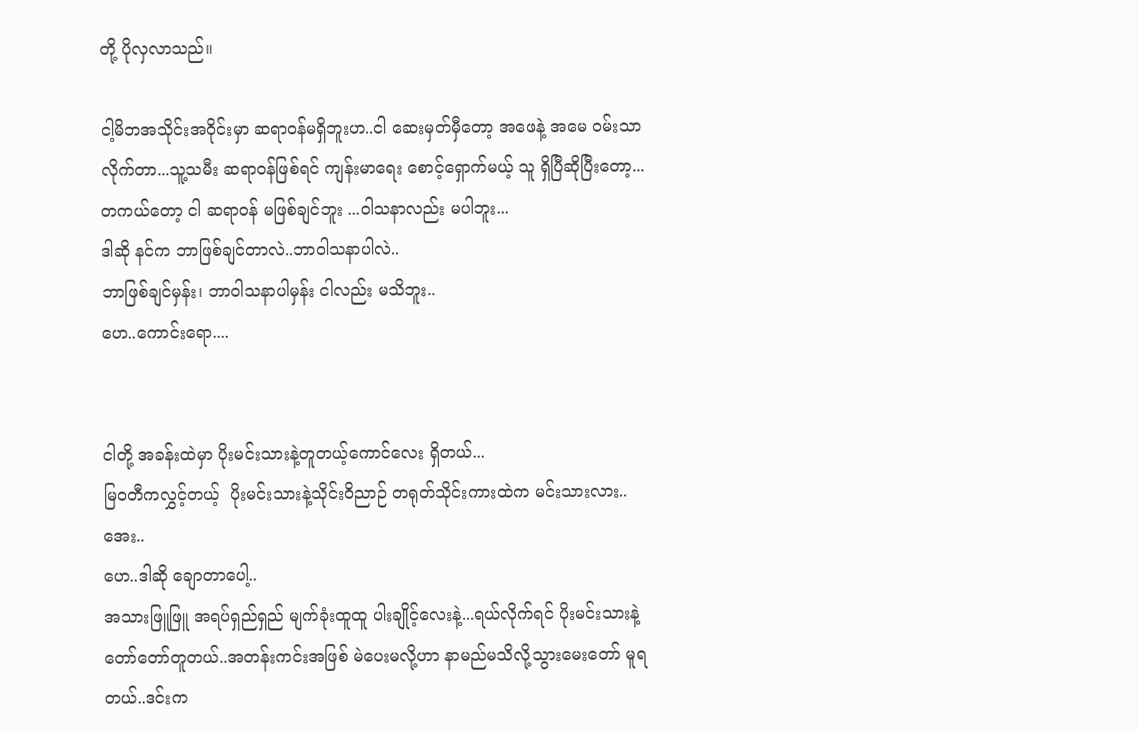တို့ ပိုလှလာသည်။

ငါ့မိဘအသိုင်းအဝိုင်းမှာ ဆရာဝန်မရှိဘူးဟ..ငါ ဆေးမှတ်မှီတော့ အဖေနဲ့ အမေ ဝမ်းသာလိုက်တာ...သူ့သမီး ဆရာဝန်ဖြစ်ရင် ကျန်းမာရေး စောင့်ရှောက်မယ့် သူ ရှိပြီဆိုပြီးတော့... တကယ်တော့ ငါ ဆရာဝန် မဖြစ်ချင်ဘူး ...ဝါသနာလည်း မပါဘူး...
ဒါဆို နင်က ဘာဖြစ်ချင်တာလဲ..ဘာဝါသနာပါလဲ..
ဘာဖြစ်ချင်မှန်း၊ ဘာဝါသနာပါမှန်း ငါလည်း မသိဘူး..
ဟေ..ကောင်းရော....


ငါတို့ အခန်းထဲမှာ ပိုးမင်းသားနဲ့တူတယ့်ကောင်လေး ရှိတယ်...
မြဝတီကလွှင့်တယ့်  ပိုးမင်းသားနဲ့သိုင်းဝိညာဉ် တရုတ်သိုင်းကားထဲက မင်းသားလား..
အေး..
ဟေ..ဒါဆို ချောတာပေါ့..
အသားဖြူဖြူ အရပ်ရှည်ရှည် မျက်ခုံးထူထူ ပါးချိုင့်လေးနဲ့...ရယ်လိုက်ရင် ပိုးမင်းသားနဲ့တော်တော်တူတယ်..အတန်းကင်းအဖြစ် မဲပေးမလို့ဟာ နာမည်မသိလို့သွားမေးတော် မူရတယ်..ဒင်းက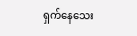ရှက်နေသေး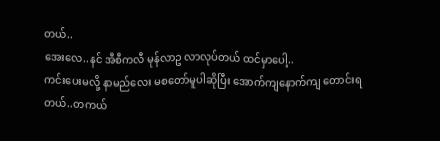တယ်..
အေးလေ..နင် အီစီကလီ မုန်လာဥ လာလုပ်တယ် ထင်မှာပေါ့..
ကင်းပေးမလို့ နာမည်လေး မစတော်မူပါဆိုပြီး အောက်ကျနောက်ကျ တောင်းရတယ်..တကယ်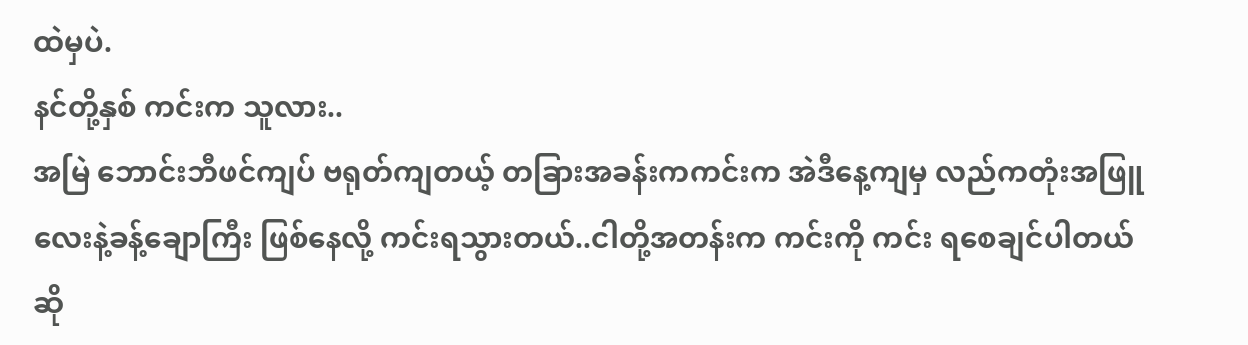ထဲမှပဲ.
နင်တို့နှစ် ကင်းက သူလား..
အမြဲ ဘောင်းဘီဖင်ကျပ် ဗရုတ်ကျတယ့် တခြားအခန်းကကင်းက အဲဒီနေ့ကျမှ လည်ကတုံးအဖြူလေးနဲ့ခန့်ချောကြီး ဖြစ်နေလို့ ကင်းရသွားတယ်..ငါတို့အတန်းက ကင်းကို ကင်း ရစေချင်ပါတယ်ဆို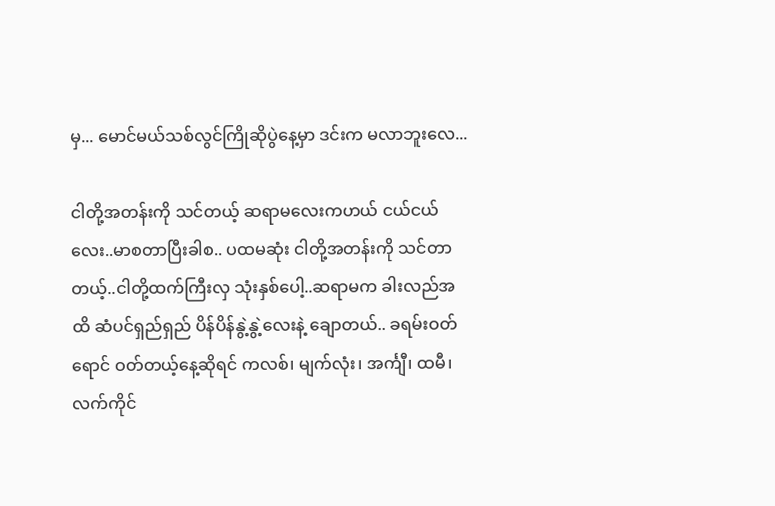မှ... မောင်မယ်သစ်လွင်ကြိုဆိုပွဲနေ့မှာ ဒင်းက မလာဘူးလေ...

ငါတို့အတန်းကို သင်တယ့် ဆရာမလေးကဟယ် ငယ်ငယ်လေး..မာစတာပြီးခါစ.. ပထမဆုံး ငါတို့အတန်းကို သင်တာတယ့်..ငါတို့ထက်ကြီးလှ သုံးနှစ်ပေါ့..ဆရာမက ခါးလည်အထိ ဆံပင်ရှည်ရှည် ပိန်ပိန်နွဲ့နွဲ့လေးနဲ့ ချောတယ်.. ခရမ်းဝတ်ရောင် ဝတ်တယ့်နေ့ဆိုရင် ကလစ်၊ မျက်လုံး၊ အင်္ကျီ၊ ထမီ၊ လက်ကိုင်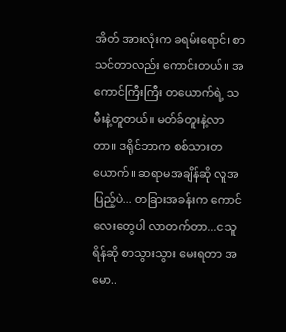အိတ် အားလုံးက ခရမ်းရောင်၊ စာသင်တာလည်း ကောင်းတယ်။ အကောင်ကြီးကြီး တယောက်ရဲ့ သမီးနဲ့တူတယ်။ မတ်ခ်တူးနဲ့လာတာ။ ဒရိုင်ဘာက စစ်သားတယောက်။ ဆရာမအချိန်ဆို လူအပြည့်ပဲ... တခြားအခန်းက ကောင်လေးတွေပါ လာတက်တာ...ငသူရိန်ဆို စာသွားသွား မေးရတာ အမော..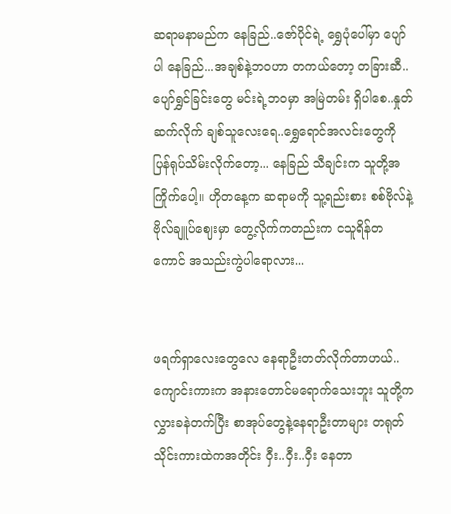ဆရာမနာမည်က နေခြည်..ဇော်ပိုင်ရဲ့ ရွှေပုံပေါ်မှာ ပျော်ပါ နေခြည်...အချစ်နဲ့ဘဝဟာ တကယ်တော့ တခြားဆီ.. ပျော်ရွှင်ခြင်းတွေ မင်းရဲ့ဘဝမှာ အမြဲတမ်း ရှိပါစေ..နှုတ်ဆက်လိုက် ချစ်သူလေးရေ..ရွှေရောင်အလင်းတွေကို ပြန်ရုပ်သိမ်းလိုက်တော့... နေခြည် သီချင်းက သူတို့အကြိုက်ပေါ့။ ဟိုတနေ့က ဆရာမကို သူ့ရည်းစား စစ်ဗိုလ်နဲ့ ဗိုလ်ချူပ်ဈေးမှာ တွေ့လိုက်ကတည်းက ငသူရိန်တကောင် အသည်းကွဲပါရောလား...


ဖရက်ရှာလေးတွေလေ နေရာဦးတတ်လိုက်တာဟယ်..ကျောင်းကားက အနားတောင်မရောက်သေးဘူး သူတို့က လွှားခနဲတက်ပြီး စာအုပ်တွေနဲ့နေရာဦးတာများ တရုတ်သိုင်းကားထဲကအတိုင်း ဝှီး..ဝှီး..ဝှီး နေတာ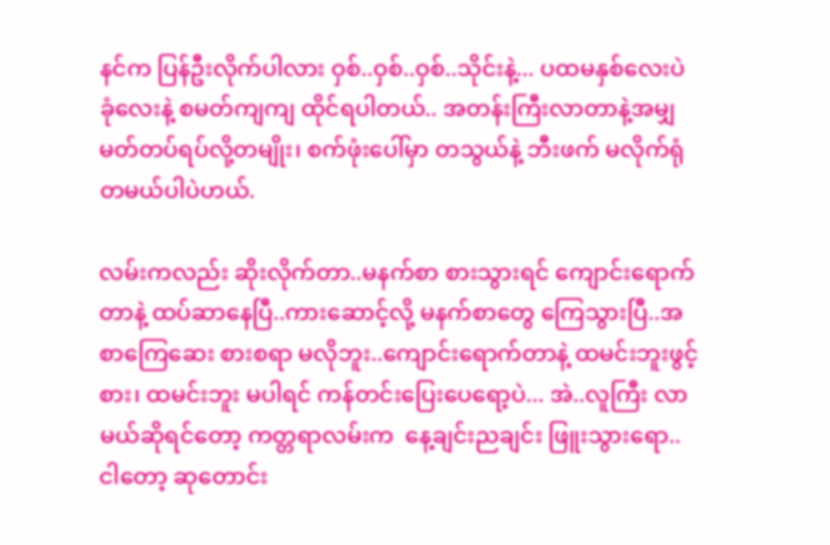နင်က ပြန်ဦးလိုက်ပါလား ဝှစ်..ဝှစ်..ဝှစ်..သိုင်းနဲ့... ပထမနှစ်လေးပဲ ခုံလေးနဲ့ စမတ်ကျကျ ထိုင်ရပါတယ်.. အတန်းကြီးလာတာနဲ့အမျှ မတ်တပ်ရပ်လို့တမျိုး၊ စက်ဖုံးပေါ်မှာ တသွယ်နဲ့ ဘီးဖက် မလိုက်ရုံ တမယ်ပါပဲဟယ်.

လမ်းကလည်း ဆိုးလိုက်တာ..မနက်စာ စားသွားရင် ကျောင်းရောက်တာနဲ့ ထပ်ဆာနေပြီ..ကားဆောင့်လို့ မနက်စာတွေ ကြေသွားပြီ..အစာကြေဆေး စားစရာ မလိုဘူး..ကျောင်းရောက်တာနဲ့ ထမင်းဘူးဖွင့်စား၊ ထမင်းဘူး မပါရင် ကန်တင်းပြေးပေရော့ပဲ... အဲ..လူကြီး လာမယ်ဆိုရင်တော့ ကတ္တရာလမ်းက  နေ့ချင်းညချင်း ဖြူးသွားရော..
ငါတော့ ဆုတောင်း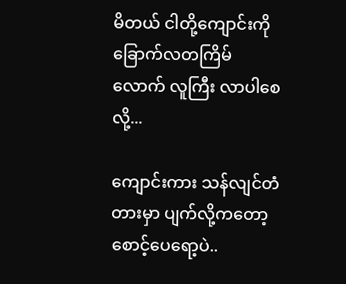မိတယ် ငါတို့ကျောင်းကို ခြောက်လတကြိမ်လောက် လူကြီး လာပါစေလို့...

ကျောင်းကား သန်လျင်တံတားမှာ ပျက်လို့ကတော့ စောင့်ပေရော့ပဲ..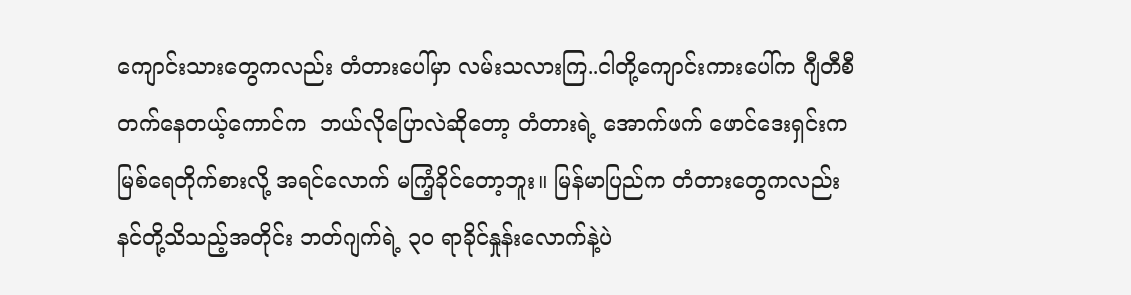ကျောင်းသားတွေကလည်း တံတားပေါ်မှာ လမ်းသလားကြ..ငါတို့ကျောင်းကားပေါ်က ဂျီတီစီတက်နေတယ့်ကောင်က  ဘယ်လိုပြောလဲဆိုတော့ တံတားရဲ့ အောက်ဖက် ဖောင်ဒေးရှင်းက  မြစ်ရေတိုက်စားလို့ အရင်လောက် မကြံ့ခိုင်တော့ဘူး။ မြန်မာပြည်က တံတားတွေကလည်း နင်တို့သိသည့်အတိုင်း ဘတ်ဂျက်ရဲ့ ၃၀ ရာခိုင်နှုန်းလောက်နဲ့ပဲ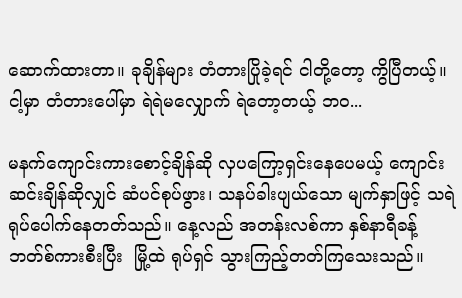ဆောက်ထားတာ။ ခုချိန်များ တံတားပြိုခဲ့ရင် ငါတို့တော့ ကွိပြီတယ့်။ ငါ့မှာ တံတားပေါ်မှာ ရဲရဲမလျှောက် ရဲတော့တယ့် ဘဝ...

မနက်ကျောင်းကားစောင့်ချိန်ဆို လှပကြော့ရှင်းနေပေမယ့် ကျောင်းဆင်းချိန်ဆိုလျှင် ဆံပင်စုပ်ဖွား၊ သနပ်ခါးပျယ်သော မျက်နှာဖြင့် သရဲရုပ်ပေါက်နေတတ်သည်။ နေ့လည် အတန်းလစ်ကာ နှစ်နာရီခန့် ဘတ်စ်ကားစီးပြီး  မြို့ထဲ ရုပ်ရှင် သွားကြည့်တတ်ကြသေးသည်။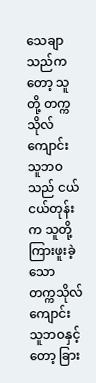သေချာသည်ကတော့ သူတို့ တက္ကသိုလ်ကျောင်းသူဘဝသည် ငယ်ငယ်တုန်းက သူတို့ ကြားဖူးခဲ့သော တက္ကသိုလ်ကျောင်းသူဘဝနှင့်တော့ ခြား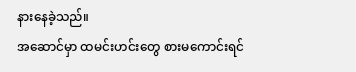နားနေခဲ့သည်။
အဆောင်မှာ ထမင်းဟင်းတွေ စားမကောင်းရင်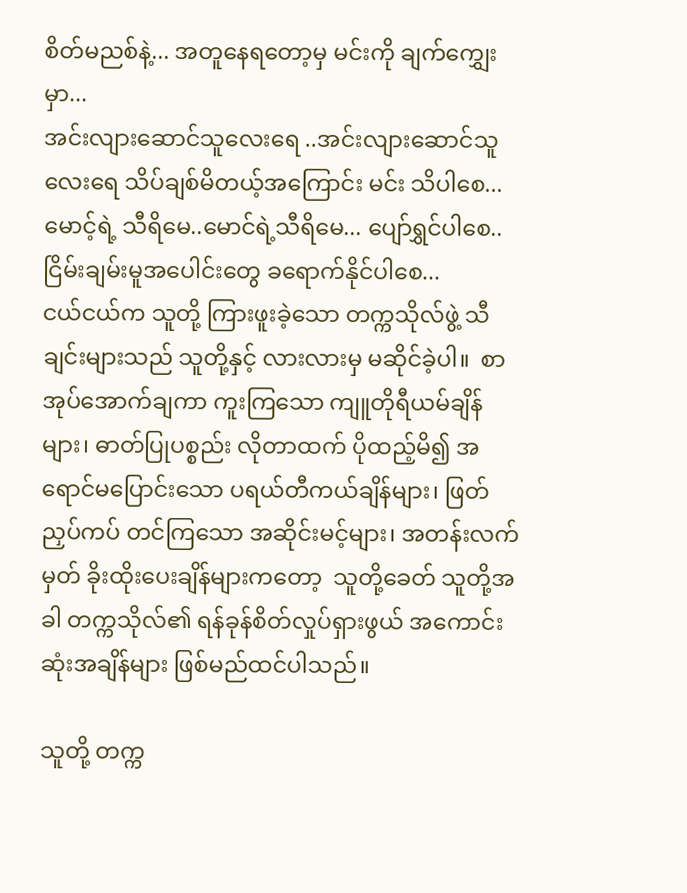စိတ်မညစ်နဲ့... အတူနေရတော့မှ မင်းကို ချက်ကျွှေးမှာ...
အင်းလျားဆောင်သူလေးရေ ..အင်းလျားဆောင်သူလေးရေ သိပ်ချစ်မိတယ့်အကြောင်း မင်း သိပါစေ...
မောင့်ရဲ့ သီရိမေ..မောင်ရဲ့သီရိမေ... ပျော်ရွှင်ပါစေ..ငြိမ်းချမ်းမူအပေါင်းတွေ ခရောက်နိုင်ပါစေ...
ငယ်ငယ်က သူတို့ ကြားဖူးခဲ့သော တက္ကသိုလ်ဖွဲ့ သီချင်းများသည် သူတို့နှင့် လားလားမှ မဆိုင်ခဲ့ပါ။  စာအုပ်အောက်ချကာ ကူးကြသော ကျူတိုရီယမ်ချိန်များ၊ ဓာတ်ပြုပစ္စည်း လိုတာထက် ပိုထည့်မိ၍ အရောင်မပြောင်းသော ပရယ်တီကယ်ချိန်များ၊ ဖြတ်ညှပ်ကပ် တင်ကြသော အဆိုင်းမင့်များ၊ အတန်းလက်မှတ် ခိုးထိုးပေးချိန်များကတော့  သူတို့ခေတ် သူတို့အခါ တက္ကသိုလ်၏ ရန်ခုန်စိတ်လှုပ်ရှားဖွယ် အကောင်းဆုံးအချိန်များ ဖြစ်မည်ထင်ပါသည်။

သူတို့ တက္က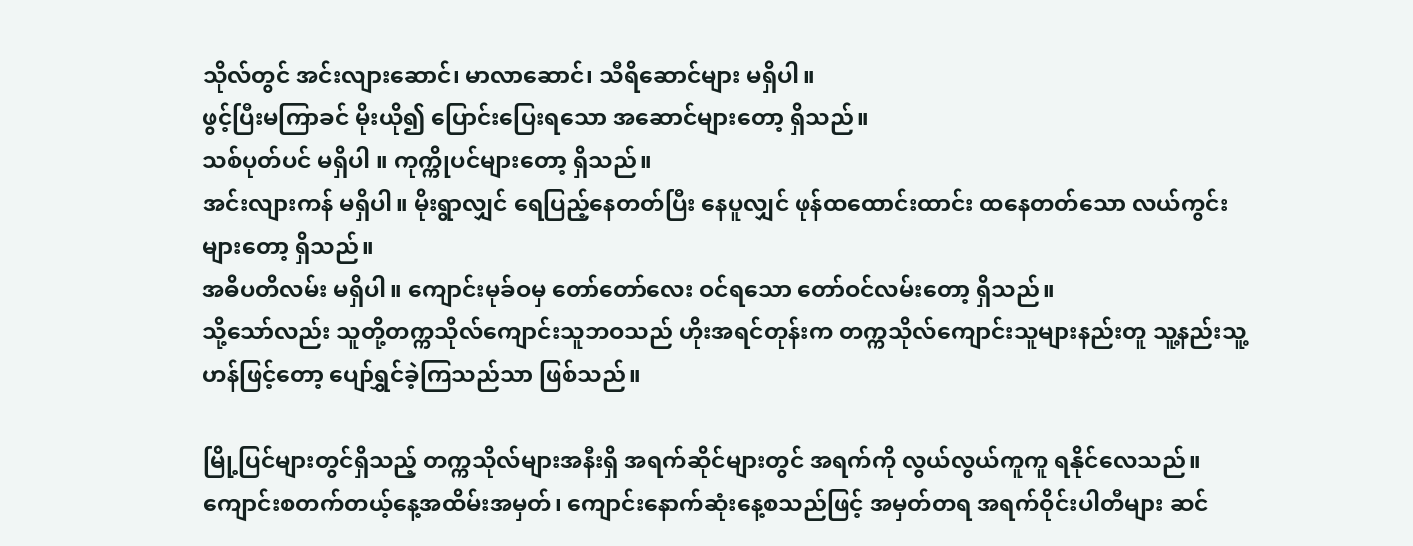သိုလ်တွင် အင်းလျားဆောင်၊ မာလာဆောင်၊ သီရိဆောင်များ မရှိပါ။
ဖွင့်ပြီးမကြာခင် မိုးယို၍ ပြောင်းပြေးရသော အဆောင်များတော့ ရှိသည်။
သစ်ပုတ်ပင် မရှိပါ ။ ကုက္ကိုပင်များတော့ ရှိသည်။
အင်းလျားကန် မရှိပါ။ မိုးရွာလျှင် ရေပြည့်နေတတ်ပြီး နေပူလျှင် ဖုန်ထထောင်းထာင်း ထနေတတ်သော လယ်ကွင်းများတော့ ရှိသည်။
အဓိပတိလမ်း မရှိပါ။ ကျောင်းမုခ်ဝမှ တော်တော်လေး ဝင်ရသော တော်ဝင်လမ်းတော့ ရှိသည်။
သို့သော်လည်း သူတို့တက္ကသိုလ်ကျောင်းသူဘဝသည် ဟိုးအရင်တုန်းက တက္ကသိုလ်ကျောင်းသူများနည်းတူ သူ့နည်းသူ့ဟန်ဖြင့်တော့ ပျော်ရွှင်ခဲ့ကြသည်သာ ဖြစ်သည်။

မြို့ပြင်များတွင်ရှိသည့် တက္ကသိုလ်များအနီးရှိ အရက်ဆိုင်များတွင် အရက်ကို လွယ်လွယ်ကူကူ ရနိုင်လေသည်။ ကျောင်းစတက်တယ့်နေ့အထိမ်းအမှတ်၊ ကျောင်းနောက်ဆုံးနေ့စသည်ဖြင့် အမှတ်တရ အရက်ဝိုင်းပါတီများ ဆင်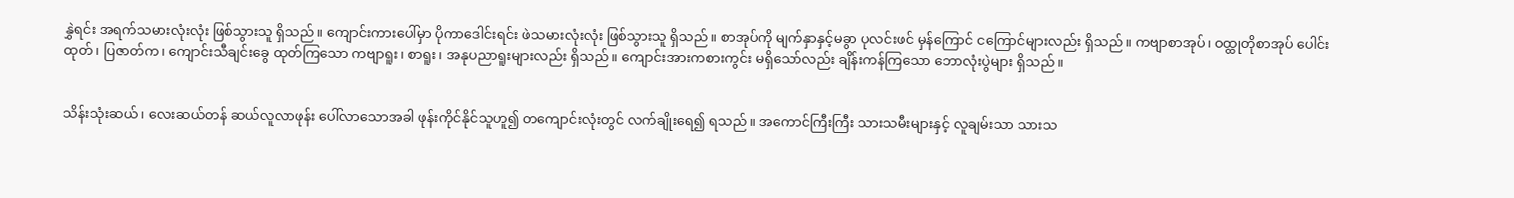နွှဲရင်း အရက်သမားလုံးလုံး ဖြစ်သွားသူ ရှိသည်။ ကျောင်းကားပေါ်မှာ ပိုကာဒေါင်းရင်း ဖဲသမားလုံးလုံး ဖြစ်သွားသူ ရှိသည်။ စာအုပ်ကို မျက်နှာနှင့်မခွာ ပုလင်းဖင် မှန်ကြောင် ငကြောင်များလည်း ရှိသည်။ ကဗျာစာအုပ်၊ ဝထ္ထုတိုစာအုပ် ပေါင်းထုတ်၊ ပြဇာတ်က၊ ကျောင်းသီချင်းခွေ ထုတ်ကြသော ကဗျာရူး၊ စာရူး၊ အနုပညာရူးများလည်း ရှိသည်။ ကျောင်းအားကစားကွင်း မရှိသော်လည်း ချိန်းကန်ကြသော ဘောလုံးပွဲများ ရှိသည်။


သိန်းသုံးဆယ်၊ လေးဆယ်တန် ဆယ်လူလာဖုန်း ပေါ်လာသောအခါ ဖုန်းကိုင်နိုင်သူဟူ၍ တကျောင်းလုံးတွင် လက်ချိုးရေ၍ ရသည်။ အကောင်ကြီးကြီး သားသမီးများနှင့် လူချမ်းသာ သားသ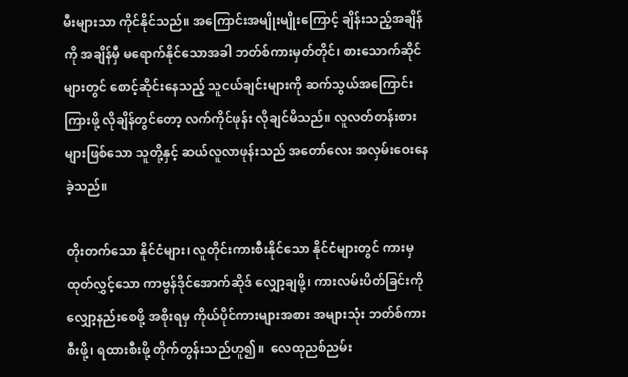မီးများသာ ကိုင်နိုင်သည်။ အကြောင်းအမျိုးမျိုးကြောင့် ချိန်းသည့်အချိန်ကို အချိန်မှီ မရောက်နိုင်သောအခါ ဘတ်စ်ကားမှတ်တိုင်၊ စားသောက်ဆိုင်များတွင် စောင့်ဆိုင်းနေသည့် သူငယ်ချင်းများကို ဆက်သွယ်အကြောင်းကြားဖို့ လိုချိန်တွင်တော့ လက်ကိုင်ဖုန်း လိုချင်မိသည်။ လူလတ်တန်းစားများဖြစ်သော သူတို့နှင့် ဆယ်လူလာဖုန်းသည် အတော်လေး အလှမ်းဝေးနေခဲ့သည်။

တိုးတက်သော နိုင်ငံများ၊ လူတိုင်းကားစီးနိုင်သော နိုင်ငံများတွင် ကားမှထုတ်လွှင့်သော ကာဗွန်ဒိုင်အောက်ဆိုဒ် လျှော့ချဖို့၊ ကားလမ်းပိတ်ခြင်းကို လျှော့နည်းစေဖို့ အစိုးရမှ ကိုယ်ပိုင်ကားများအစား အများသုံး ဘတ်စ်ကားစီးဖို့၊ ရထားစီးဖို့ တိုက်တွန်းသည်ဟူ၍။  လေထုညစ်ညမ်း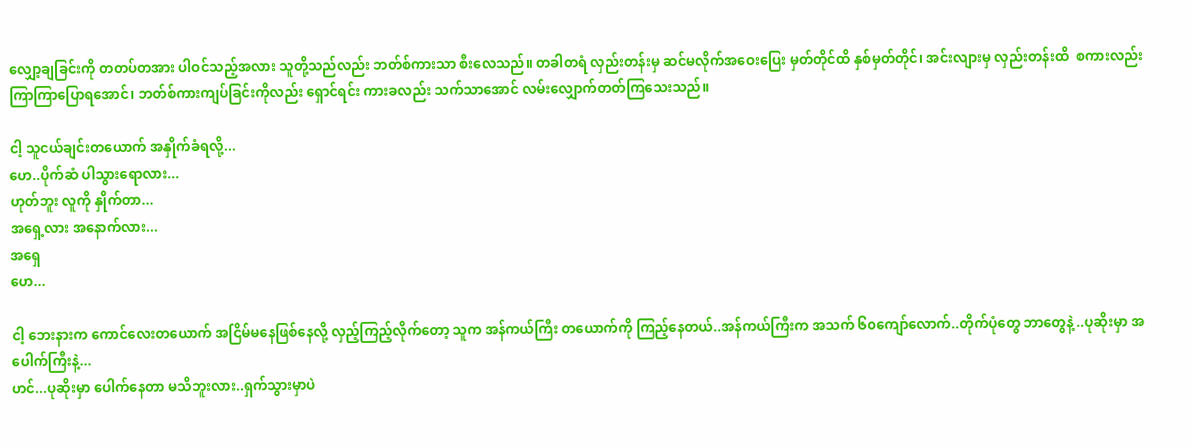လျှော့ချခြင်းကို တတပ်တအား ပါဝင်သည့်အလား သူတို့သည်လည်း ဘတ်စ်ကားသာ စီးလေသည်။ တခါတရံ လှည်းတန်းမှ ဆင်မလိုက်အဝေးပြေး မှတ်တိုင်ထိ နှစ်မှတ်တိုင်၊ အင်းလျားမှ လှည်းတန်းထိ  စကားလည်း ကြာကြာပြောရအောင်၊ ဘတ်စ်ကားကျပ်ခြင်းကိုလည်း ရှောင်ရင်း ကားခလည်း သက်သာအောင် လမ်းလျှောက်တတ်ကြသေးသည်။

ငါ့ သူငယ်ချင်းတယောက် အနှိုက်ခံရလို့...
ဟေ..ပိုက်ဆံ ပါသွားရောလား...
ဟုတ်ဘူး လူကို နှိုက်တာ...
အရှေ့လား အနောက်လား...
အရှေ
ဟေ...

ငါ့ ဘေးနားက ကောင်လေးတယောက် အငြိမ်မနေဖြစ်နေလို့ လှည့်ကြည့်လိုက်တော့ သူက အန်ကယ်ကြီး တယောက်ကို ကြည့်နေတယ်..အန်ကယ်ကြီးက အသက် ၆၀ကျော်လောက်..တိုက်ပုံတွေ ဘာတွေနဲ့ ..ပုဆိုးမှာ အပေါက်ကြီးနဲ့...
ဟင်...ပုဆိုးမှာ ပေါက်နေတာ မသိဘူးလား..ရှက်သွားမှာပဲ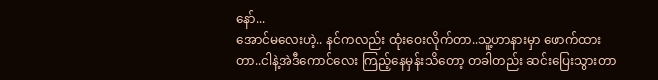နော်...
အောင်မလေးဟဲ့.. နင်ကလည်း ထုံးဝေးလိုက်တာ..သူ့ဟာနားမှာ ဖောက်ထားတာ..ငါနဲ့အဲဒီကောင်လေး ကြည့်နေမှန်းသိတော့ တခါတည်း ဆင်းပြေးသွားတာ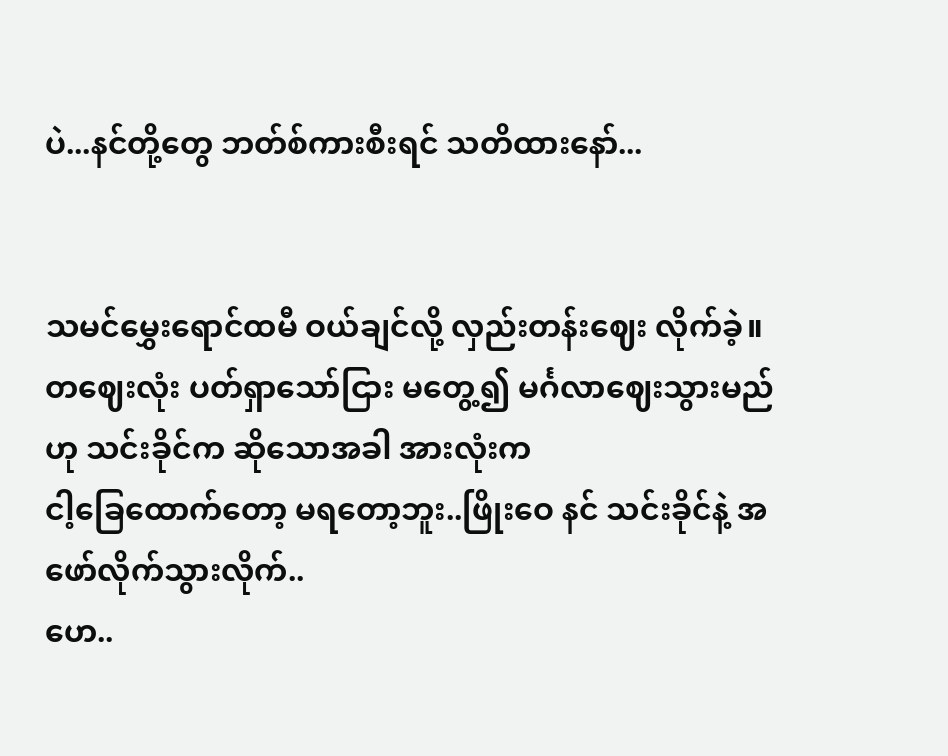ပဲ...နင်တို့တွေ ဘတ်စ်ကားစီးရင် သတိထားနော်...


သမင်မွှေးရောင်ထမီ ဝယ်ချင်လို့ လှည်းတန်းဈေး လိုက်ခဲ့။ တဈေးလုံး ပတ်ရှာသော်ငြား မတွေ့၍ မင်္ဂလာဈေးသွားမည်ဟု သင်းခိုင်က ဆိုသောအခါ အားလုံးက
ငါ့ခြေထောက်တော့ မရတော့ဘူး..ဖြိုးဝေ နင် သင်းခိုင်နဲ့ အဖော်လိုက်သွားလိုက်..
ဟေ..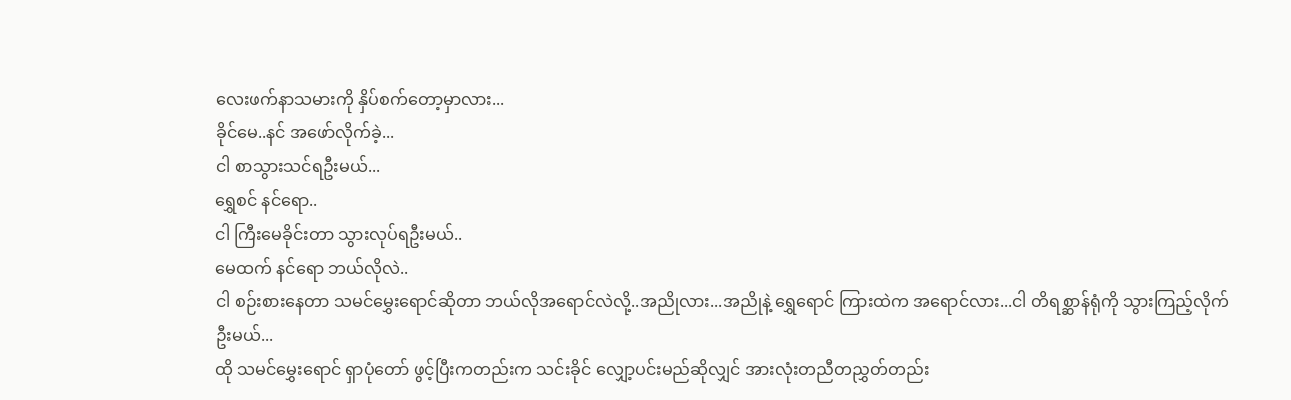လေးဖက်နာသမားကို နှိပ်စက်တော့မှာလား...
ခိုင်မေ..နင် အဖော်လိုက်ခဲ့...
ငါ စာသွားသင်ရဦးမယ်...
ရွှေစင် နင်ရော..
ငါ ကြီးမေခိုင်းတာ သွားလုပ်ရဦးမယ်..
မေထက် နင်ရော ဘယ်လိုလဲ..
ငါ စဉ်းစားနေတာ သမင်မွှေးရောင်ဆိုတာ ဘယ်လိုအရောင်လဲလို့..အညိုလား...အညိုနဲ့ ရွှေရောင် ကြားထဲက အရောင်လား...ငါ တိရစ္ဆာန်ရုံကို သွားကြည့်လိုက်ဦးမယ်...
ထို သမင်မွှေးရောင် ရှာပုံတော် ဖွင့်ပြီးကတည်းက သင်းခိုင် လျှော့ပင်းမည်ဆိုလျှင် အားလုံးတညီတညွှတ်တည်း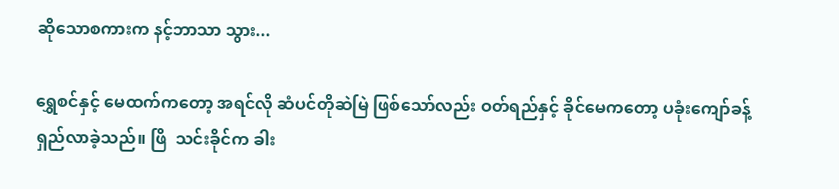ဆိုသောစကားက နင့်ဘာသာ သွား...

ရွှေစင်နှင့် မေထက်ကတော့ အရင်လို ဆံပင်တိုဆဲမြဲ ဖြစ်သော်လည်း ဝတ်ရည်နှင့် ခိုင်မေကတော့ ပခုံးကျော်ခန့်ရှည်လာခဲ့သည်။ ဖြိ  သင်းခိုင်က ခါး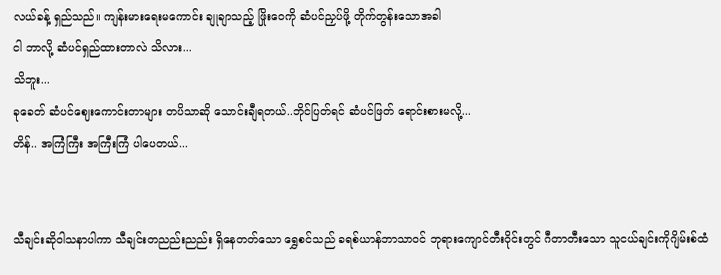လယ်ခန့် ရှည်သည်။ ကျန်းမားရေးမကောင်း ချုချာသည့် ဖြိုးဝေကို ဆံပင်ညှပ်ဖို့ တိုက်တွန်းသောအခါ
ငါ ဘာလို့ ဆံပင်ရှည်ထားတာလဲ သိလား...
သိဘူး...
ခုခေတ် ဆံပင်ဈေးကောင်းတာများ တပိသာဆို သောင်းချီရတယ်..ဘိုင်ပြတ်ရင် ဆံပင်ဖြတ် ရောင်းစားမလို့...
တိန်.. အကြံကြီး အကြီးကြံ ပါပေတယ်...


သီချင်းဆိုဝါသနာပါကာ သီချင်းတညည်းညည်း ရှိနေတတ်သော ရွှေစင်သည် ခရစ်ယာန်ဘာသာဝင် ဘုရားကျောင်တီးဝိုင်းတွင် ဂီတာတီးသော သူငယ်ချင်းကိုဂျိမ်းစ်ထံ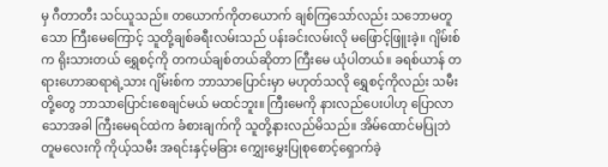မှ ဂီတာတီး သင်ယူသည်။ တယောက်ကိုတယောက် ချစ်ကြသော်လည်း သဘောမတူသော ကြီးမေကြောင့် သူတို့ချစ်ခရီးလမ်းသည် ပန်းခင်းလမ်းလို မဖြောင့်ဖြူးခဲ့။ ဂျိမ်းစ်က ရိုးသားတယ် ရွှေစင့်ကို တကယ်ချစ်တယ်ဆိုတာ ကြီးမေ ယုံပါတယ်။ ခရစ်ယာန် တရားဟောဆရာရဲ့သား ဂျိမ်းစ်က ဘာသာပြောင်းမှာ မဟုတ်သလို ရွှေစင့်ကိုလည်း သမီးတို့တွေ ဘာသာပြောင်းစေချင်မယ် မထင်ဘူး။ ကြီးမေကို နားလည်ပေးပါဟု ပြောလာသောအခါ ကြီးမေရင်ထဲက ခံစားချက်ကို သူတို့နားလည်မိသည်။ အိမ်ထောင်မပြုဘဲ တူမလေးကို ကိုယ့်သမီး အရင်းနှင့်မခြား ကျွှေးမွှေးပြုစုစောင့်ရှောက်ခဲ့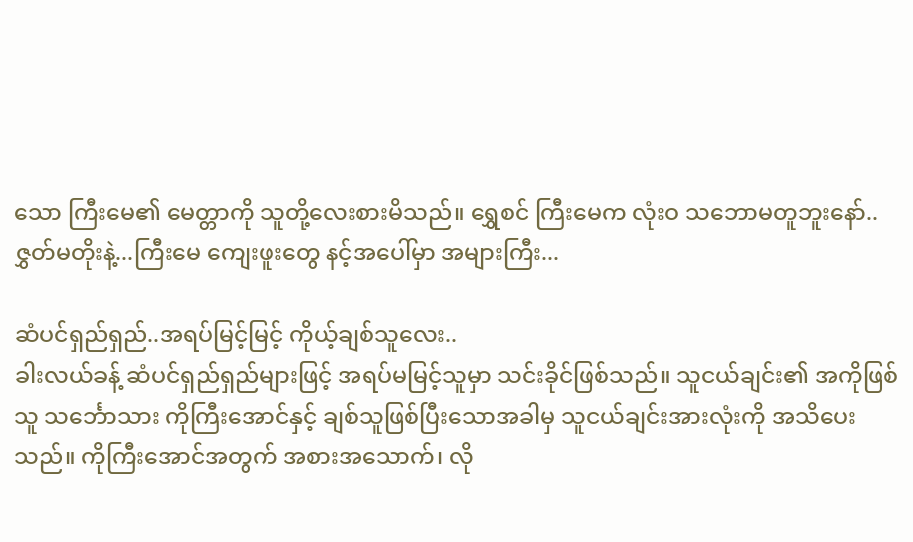သော ကြီးမေ၏ မေတ္တာကို သူတို့လေးစားမိသည်။ ရွှေစင် ကြီးမေက လုံးဝ သဘောမတူဘူးနော်..ဇွှတ်မတိုးနဲ့...ကြီးမေ ကျေးဖူးတွေ နင့်အပေါ်မှာ အများကြီး...

ဆံပင်ရှည်ရှည်..အရပ်မြင့်မြင့် ကိုယ့်ချစ်သူလေး..
ခါးလယ်ခန့် ဆံပင်ရှည်ရှည်များဖြင့် အရပ်မမြင့်သူမှာ သင်းခိုင်ဖြစ်သည်။ သူငယ်ချင်း၏ အကိုဖြစ်သူ သင်္ဘောသား ကိုကြီးအောင်နှင့် ချစ်သူဖြစ်ပြီးသောအခါမှ သူငယ်ချင်းအားလုံးကို အသိပေးသည်။ ကိုကြီးအောင်အတွက် အစားအသောက်၊ လို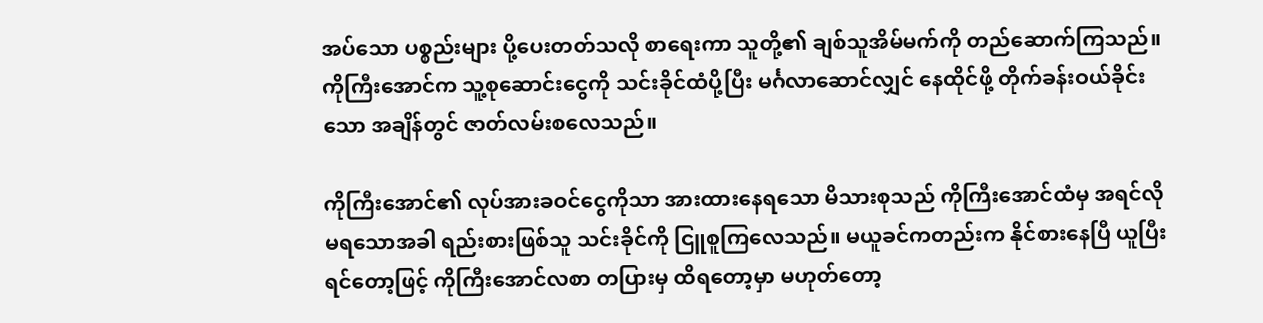အပ်သော ပစ္စည်းများ ပို့ပေးတတ်သလို စာရေးကာ သူတို့၏ ချစ်သူအိမ်မက်ကို တည်ဆောက်ကြသည်။ ကိုကြီးအောင်က သူ့စုဆောင်းငွေကို သင်းခိုင်ထံပို့ပြီး မင်္ဂလာဆောင်လျှင် နေထိုင်ဖို့ တိုက်ခန်းဝယ်ခိုင်းသော အချိန်တွင် ဇာတ်လမ်းစလေသည်။

ကိုကြီးအောင်၏ လုပ်အားခဝင်ငွေကိုသာ အားထားနေရသော မိသားစုသည် ကိုကြီးအောင်ထံမှ အရင်လို မရသောအခါ ရည်းစားဖြစ်သူ သင်းခိုင်ကို ငြူစူကြလေသည်။ မယူခင်ကတည်းက နိုင်စားနေပြီ ယူပြီးရင်တော့ဖြင့် ကိုကြီးအောင်လစာ တပြားမှ ထိရတော့မှာ မဟုတ်တော့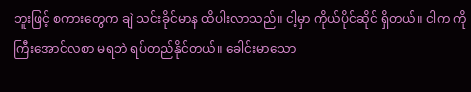ဘူးဖြင့် စကားတွေက ချဲ သင်းခိုင်မာန ထိပါးလာသည်။ ငါ့မှာ ကိုယ်ပိုင်ဆိုင် ရှိတယ်။ ငါက ကိုကြီးအောင်လစာ မရဘဲ ရပ်တည်နိုင်တယ်။ ခေါင်းမာသော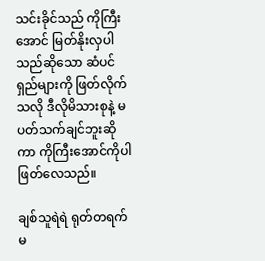သင်းခိုင်သည် ကိုကြီးအောင် မြတ်နိုးလှပါသည်ဆိုသော ဆံပင်ရှည်များကို ဖြတ်လိုက်သလို ဒီလိုမိသားစုနဲ့ မပတ်သက်ချင်ဘူးဆိုကာ ကိုကြီးအောင်ကိုပါ ဖြတ်လေသည်။

ချစ်သူရဲရဲ ရုတ်တရက် မ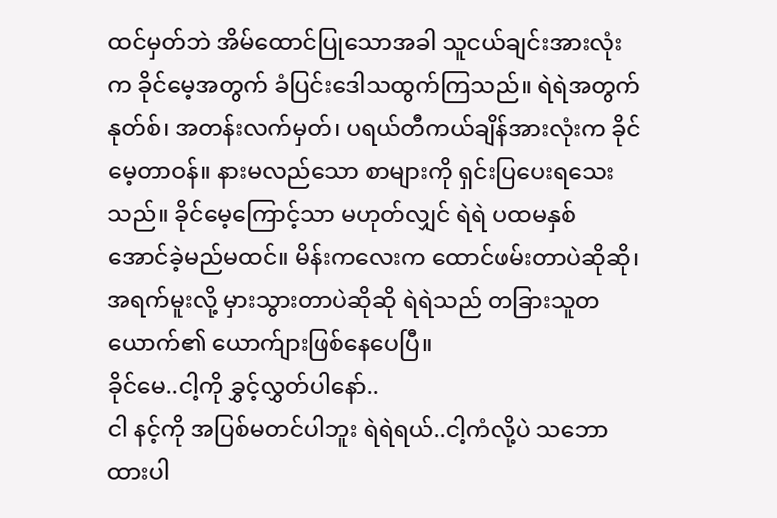ထင်မှတ်ဘဲ အိမ်ထောင်ပြုသောအခါ သူငယ်ချင်းအားလုံးက ခိုင်မေ့အတွက် ခံပြင်းဒေါသထွက်ကြသည်။ ရဲရဲအတွက် နုတ်စ်၊ အတန်းလက်မှတ်၊ ပရယ်တီကယ်ချိန်အားလုံးက ခိုင်မေ့တာဝန်။ နားမလည်သော စာများကို ရှင်းပြပေးရသေးသည်။ ခိုင်မေ့ကြောင့်သာ မဟုတ်လျှင် ရဲရဲ ပထမနှစ် အောင်ခဲ့မည်မထင်။ မိန်းကလေးက ထောင်ဖမ်းတာပဲဆိုဆို၊ အရက်မူးလို့ မှားသွားတာပဲဆိုဆို ရဲရဲသည် တခြားသူတယောက်၏ ယောက်ျားဖြစ်နေပေပြီ။
ခိုင်မေ..ငါ့ကို ခွှင့်လွှတ်ပါနော်..
ငါ နင့်ကို အပြစ်မတင်ပါဘူး ရဲရဲရယ်..ငါ့ကံလို့ပဲ သဘောထားပါ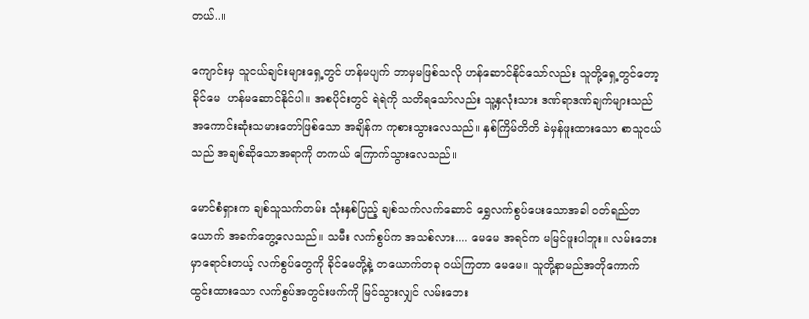တယ်..။

ကျောင်းမှ သူငယ်ချင်းများရှေ့တွင် ဟန်မပျက် ဘာမှမဖြစ်သလို ဟန်ဆောင်နိုင်သော်လည်း သူတို့ရှေ့တွင်တော့ ခိုင်မေ  ဟန်မဆောင်နိုင်ပါ။ အစပိုင်းတွင် ရဲရဲကို သတိရသော်လည်း သူ့နှလုံးသား ဒဏ်ရာဒဏ်ချက်များသည် အကောင်းဆုံးသမားတော်ဖြစ်သော အချိန်က ကုစားသွားလေသည်။ နှစ်ကြိမ်တိတိ ခဲမှန်ဖူးထားသော စာသူငယ်သည် အချစ်ဆိုသောအရာကို တကယ် ကြောက်သွားလေသည်။

မောင်စံရှားက ချစ်သူသက်တမ်း သုံးနှစ်ပြည့် ချစ်သက်လက်ဆောင် ရွှေလက်စွပ်ပေးသောအခါ ဝတ်ရည်တယောက် အခက်တွေ့လေသည်။ သမီး လက်စွပ်က အသစ်လား.... မေမေ အရင်က မမြင်ဖူးပါဘူး။ လမ်းဘေးမှာရောင်းတယ့် လက်စွပ်တွေကို ခိုင်မေတို့နဲ့ တယောက်တခု ဝယ်ကြတာ မေမေ။ သူတို့နာမည်အတိုကောက် ထွင်းထားသော လက်စွပ်အတွင်းဖက်ကို မြင်သွားလျှင် လမ်းဘေး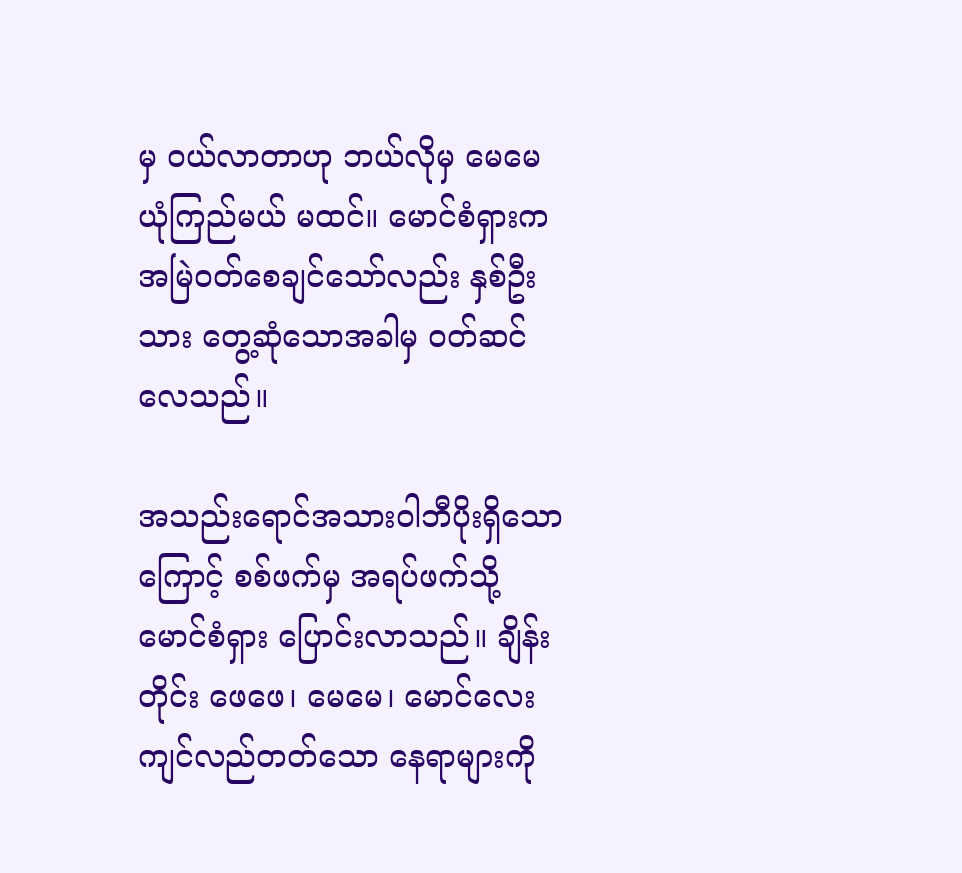မှ ဝယ်လာတာဟု ဘယ်လိုမှ မေမေ ယုံကြည်မယ် မထင်။ မောင်စံရှားက အမြဲဝတ်စေချင်သော်လည်း နှစ်ဦးသား တွေ့ဆုံသောအခါမှ ဝတ်ဆင်လေသည်။

အသည်းရောင်အသားဝါဘီပိုးရှိသောကြောင့် စစ်ဖက်မှ အရပ်ဖက်သို့ မောင်စံရှား ပြောင်းလာသည်။ ချိန်းတိုင်း ဖေဖေ၊ မေမေ၊ မောင်လေး ကျင်လည်တတ်သော နေရာများကို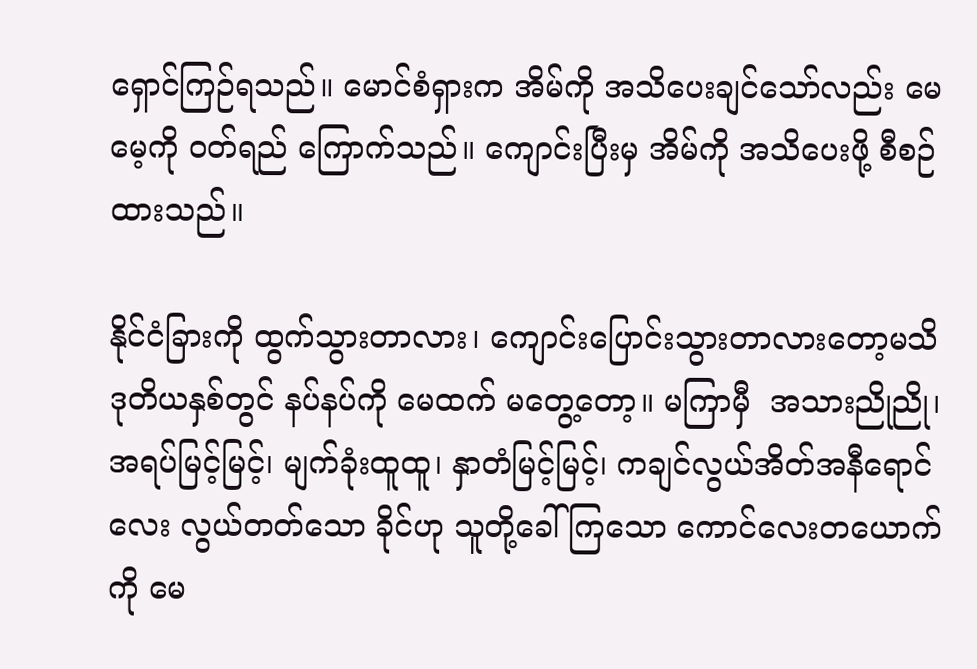ရှောင်ကြဉ်ရသည်။ မောင်စံရှားက အိမ်ကို အသိပေးချင်သော်လည်း မေမေ့ကို ဝတ်ရည် ကြောက်သည်။ ကျောင်းပြီးမှ အိမ်ကို အသိပေးဖို့ စီစဉ်ထားသည်။

နိုင်ငံခြားကို ထွက်သွားတာလား၊ ကျောင်းပြောင်းသွားတာလားတော့မသိ ဒုတိယနှစ်တွင် နပ်နပ်ကို မေထက် မတွေ့တော့။ မကြာမှီ  အသားညိုညို၊ အရပ်မြင့်မြင့်၊ မျက်ခုံးထူထူ၊ နှာတံမြင့်မြင့်၊ ကချင်လွယ်အိတ်အနီရောင်လေး လွယ်တတ်သော ခိုင်ဟု သူတို့ခေါ်ကြသော ကောင်လေးတယောက်ကို မေ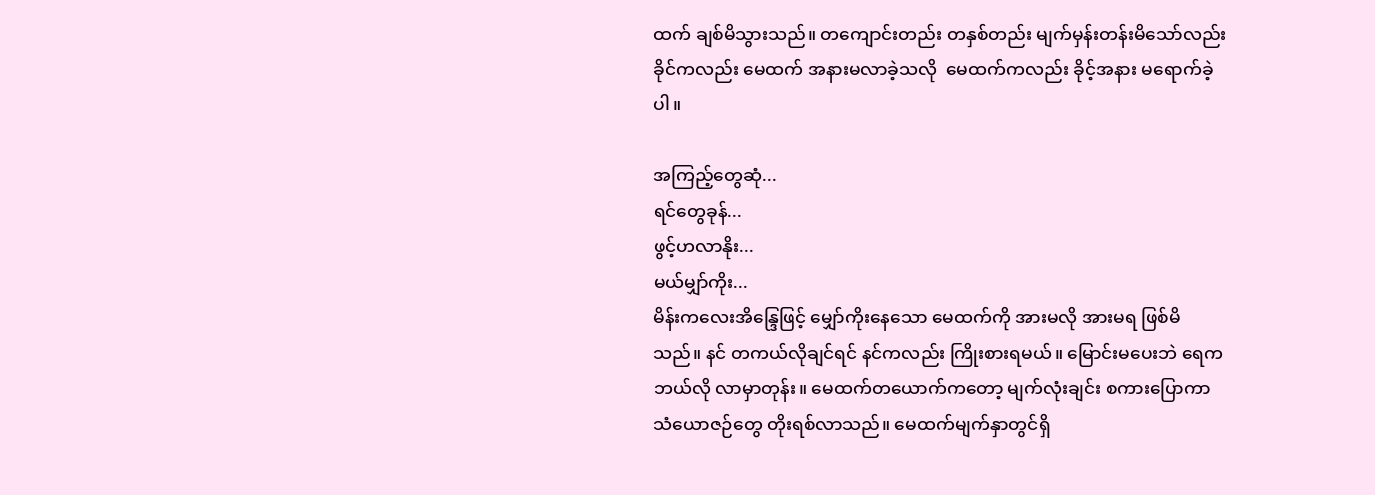ထက် ချစ်မိသွားသည်။ တကျောင်းတည်း တနှစ်တည်း မျက်မှန်းတန်းမိသော်လည်း ခိုင်ကလည်း မေထက် အနားမလာခဲ့သလို  မေထက်ကလည်း ခိုင့်အနား မရောက်ခဲ့ပါ။

အကြည့်တွေဆုံ...
ရင်တွေခုန်...
ဖွင့်ဟလာနိုး...
မယ်မျှာ်ကိုး...
မိန်းကလေးအိန္ဒြေဖြင့် မျှော်ကိုးနေသော မေထက်ကို အားမလို အားမရ ဖြစ်မိသည်။ နင် တကယ်လိုချင်ရင် နင်ကလည်း ကြိုးစားရမယ်။ မြောင်းမပေးဘဲ ရေက ဘယ်လို လာမှာတုန်း။ မေထက်တယောက်ကတော့ မျက်လုံးချင်း စကားပြောကာ သံယောဇဉ်တွေ တိုးရစ်လာသည်။ မေထက်မျက်နှာတွင်ရှိ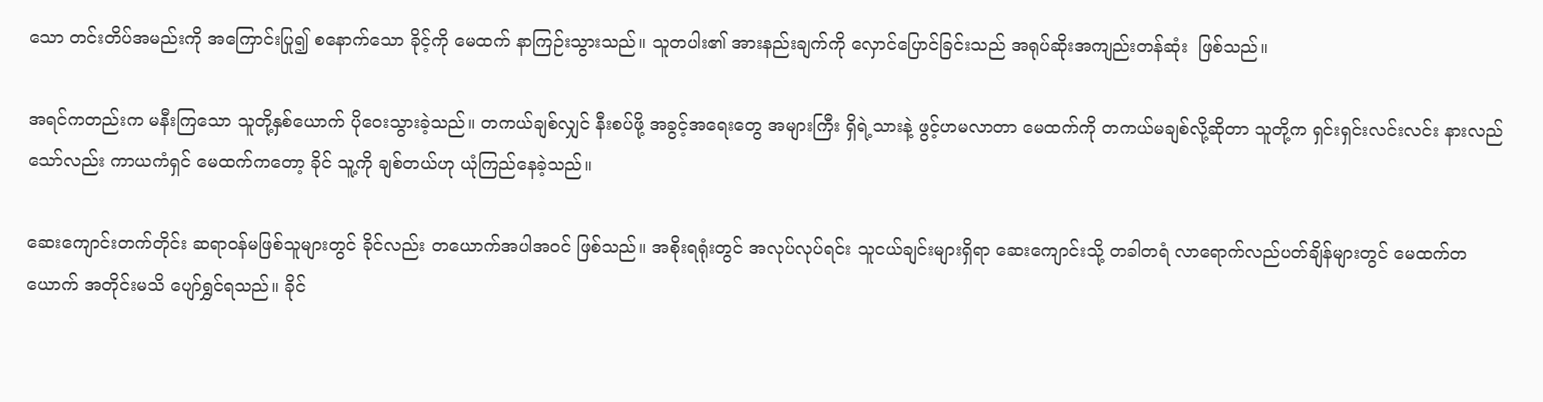သော တင်းတိပ်အမည်းကို အကြောင်းပြု၍ စနောက်သော ခိုင့်ကို မေထက် နာကြဉ်းသွားသည်။ သူတပါး၏ အားနည်းချက်ကို လှောင်ပြောင်ခြင်းသည် အရုပ်ဆိုးအကျည်းတန်ဆုံး  ဖြစ်သည်။

အရင်ကတည်းက မနီးကြသော သူတို့နှစ်ယောက် ပိုဝေးသွားခဲ့သည်။ တကယ်ချစ်လျှင် နီးစပ်ဖို့ အခွင့်အရေးတွေ အများကြီး ရှိရဲ့သားနဲ့ ဖွင့်ဟမလာတာ မေထက်ကို တကယ်မချစ်လို့ဆိုတာ သူတို့က ရှင်းရှင်းလင်းလင်း နားလည်သော်လည်း ကာယကံရှင် မေထက်ကတော့ ခိုင် သူ့ကို ချစ်တယ်ဟု ယုံကြည်နေခဲ့သည်။

ဆေးကျောင်းတက်တိုင်း ဆရာဝန်မဖြစ်သူများတွင် ခိုင်လည်း တယောက်အပါအဝင် ဖြစ်သည်။ အစိုးရရုံးတွင် အလုပ်လုပ်ရင်း သူငယ်ချင်းများရှိရာ ဆေးကျောင်းသို့ တခါတရံ လာရောက်လည်ပတ်ချိန်များတွင် မေထက်တယောက် အတိုင်းမသိ ပျော်ရွှင်ရသည်။ ခိုင်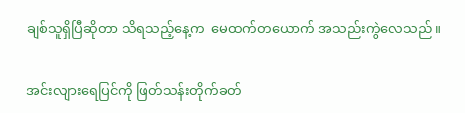ချစ်သူရှိပြီဆိုတာ သိရသည့်နေ့က  မေထက်တယောက် အသည်းကွဲလေသည်။

အင်းလျားရေပြင်ကို ဖြတ်သန်းတိုက်ခတ်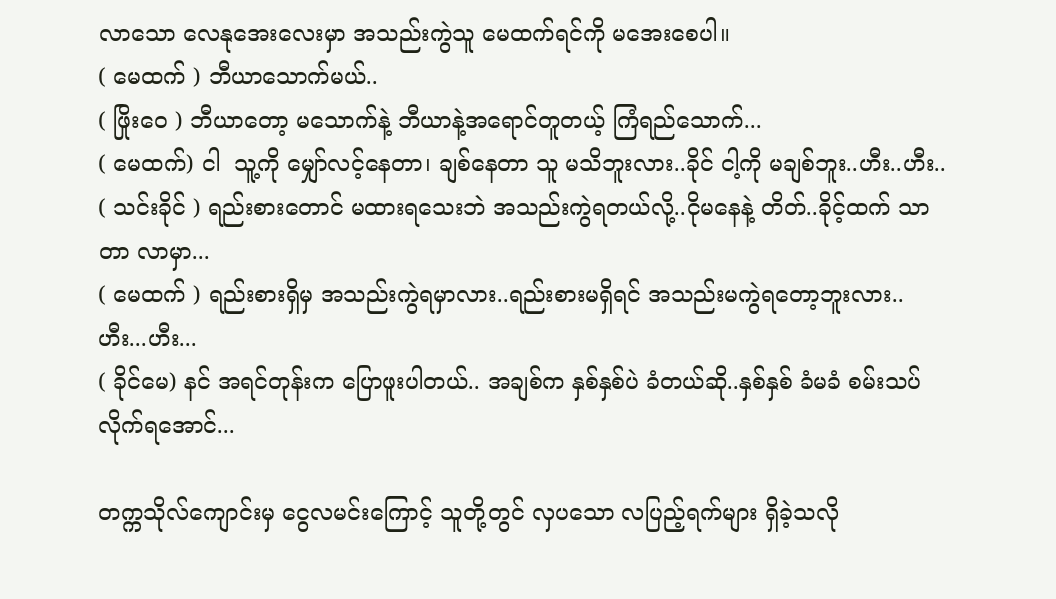လာသော လေနုအေးလေးမှာ အသည်းကွဲသူ မေထက်ရင်ကို မအေးစေပါ။
( မေထက် ) ဘီယာသောက်မယ်..
( ဖြိုးဝေ ) ဘီယာတော့ မသောက်နဲ့ ဘီယာနဲ့အရောင်တူတယ့် ကြံရည်သောက်...
( မေထက်) ငါ  သူ့ကို မျှော်လင့်နေတာ၊ ချစ်နေတာ သူ မသိဘူးလား..ခိုင် ငါ့ကို မချစ်ဘူး..ဟီး..ဟီး..
( သင်းခိုင် ) ရည်းစားတောင် မထားရသေးဘဲ အသည်းကွဲရတယ်လို့..ငိုမနေနဲ့ တိတ်..ခိုင့်ထက် သာတာ လာမှာ...
( မေထက် ) ရည်းစားရှိမှ အသည်းကွဲရမှာလား..ရည်းစားမရှိရင် အသည်းမကွဲရတော့ဘူးလား..ဟီး...ဟီး...
( ခိုင်မေ) နင် အရင်တုန်းက ပြောဖူးပါတယ်.. အချစ်က နှစ်နှစ်ပဲ ခံတယ်ဆို..နှစ်နှစ် ခံမခံ စမ်းသပ်လိုက်ရအောင်...

တက္ကသိုလ်ကျောင်းမှ ငွေလမင်းကြောင့် သူတို့တွင် လှပသော လပြည့်ရက်များ ရှိခဲ့သလို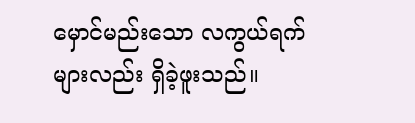မှောင်မည်းသော လကွယ်ရက်များလည်း ရှိခဲ့ဖူးသည်။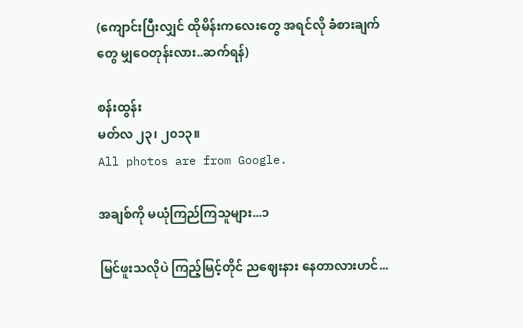(ကျောင်းပြီးလျှင် ထိုမိန်းကလေးတွေ အရင်လို ခံစားချက်တွေ မျှဝေတုန်းလား..ဆက်ရန်)

စန်းထွန်း
မတ်လ ၂၃၊ ၂၀၁၃။
All photos are from Google.

အချစ်ကို မယုံကြည်ကြသူများ...၁

မြင်ဖူးသလိုပဲ ကြည့်မြင့်တိုင် ညဈေးနား နေတာလားဟင်...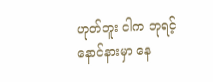ဟုတ်ဘူး ငါက ဘုရင့်နောင်နားမှာ နေ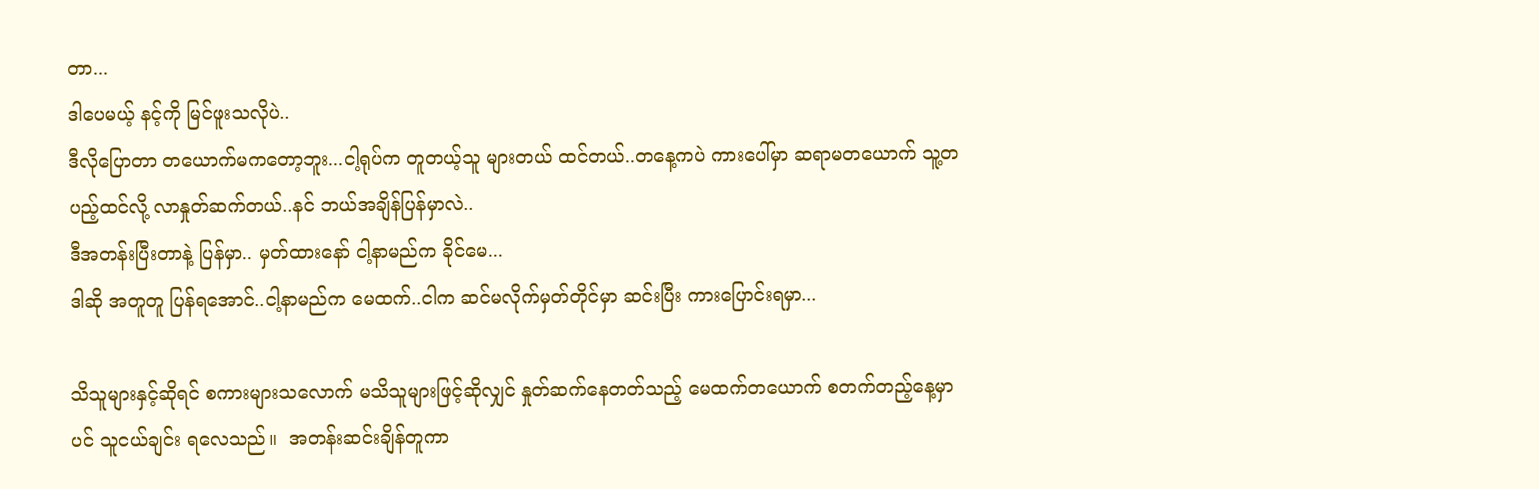တာ...
ဒါပေမယ့် နင့်ကို မြင်ဖူးသလိုပဲ..
ဒီလိုပြောတာ တယောက်မကတော့ဘူး...ငါ့ရုပ်က တူတယ့်သူ များတယ် ထင်တယ်..တနေ့ကပဲ ကားပေါ်မှာ ဆရာမတယောက် သူ့တပည့်ထင်လို့ လာနှုတ်ဆက်တယ်..နင် ဘယ်အချိန်ပြန်မှာလဲ..
ဒီအတန်းပြီးတာနဲ့ ပြန်မှာ.. မှတ်ထားနော် ငါ့နာမည်က ခိုင်မေ...
ဒါဆို အတူတူ ပြန်ရအောင်..ငါ့နာမည်က မေထက်..ငါက ဆင်မလိုက်မှတ်တိုင်မှာ ဆင်းပြီး ကားပြောင်းရမှာ...

သိသူများနှင့်ဆိုရင် စကားများသလောက် မသိသူများဖြင့်ဆိုလျှင် နှုတ်ဆက်နေတတ်သည့် မေထက်တယောက် စတက်တည့်နေ့မှာပင် သူငယ်ချင်း ရလေသည်။  အတန်းဆင်းချိန်တူကာ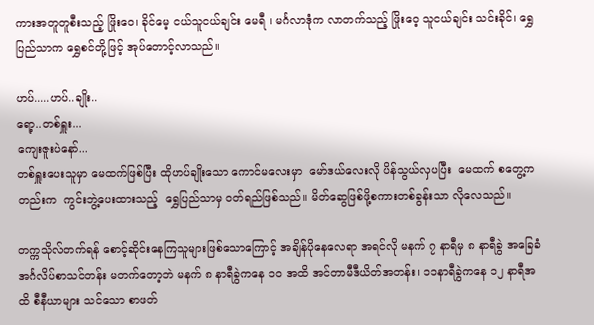ကားအတူတူစီးသည့် ဖြိုးဝေ၊ ခိုင်မေ့ ငယ်သူငယ်ချင်း မေရီ ၊ မင်္ဂလာဒုံက လာတက်သည့် ဖြိုးဝေ့ သူငယ်ချင်း သင်းခိုင်၊ ရွှေပြည်သာက ရွှေစင်တို့ဖြင့် အုပ်တောင့်လာသည်။

ဟပ်.....ဟပ်..ချိုး..
ရော့..တစ်ရှူး...
ကျေးဇူးပဲနော်...
တစ်ရှူးပေးသူမှာ မေထက်ဖြစ်ပြီး ထိုဟပ်ချိုးသော ကောင်မလေးမှာ  မော်ဒယ်လေးလို ပိန်သွယ်လှပပြီး  မေထက် စတွေ့ကတည်းက  ကွင်းဘွဲ့ပေးထားသည့်  ရွှေပြည်သာမှ ဝတ်ရည်ဖြစ်သည်။ မိတ်ဆွေဖြစ်ဖို့စကားတစ်ခွန်းသာ လိုလေသည်။

တက္ကသိုလ်တက်ရန် စောင့်ဆိုင်းနေကြသူများဖြစ်သောကြောင့် အချိန်ပိုနေလေရာ အရင်လို မနက် ၇ နာရီမှ ၈ နာရီခွဲ အခြေခံအင်္ဂလိပ်စာသင်တန်း မတက်တော့ဘဲ မနက် ၈ နာရီခွဲကနေ ၁၀ အထိ အင်တာမီဒီယိတ်အတန်း၊ ၁၁နာရီခွဲကနေ ၁၂ နာရီအထိ စီနီယာများ သင်သော စာဖတ်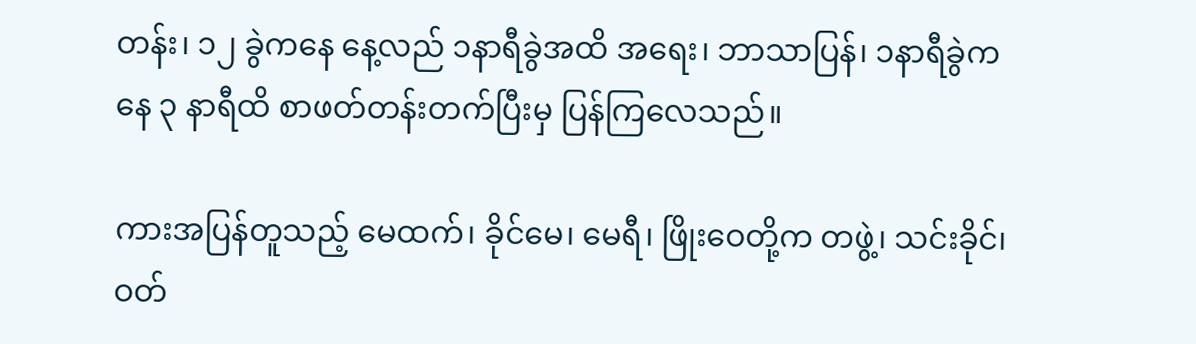တန်း၊ ၁၂ ခွဲကနေ နေ့လည် ၁နာရီခွဲအထိ အရေး၊ ဘာသာပြန်၊ ၁နာရီခွဲကနေ ၃ နာရီထိ စာဖတ်တန်းတက်ပြီးမှ ပြန်ကြလေသည်။

ကားအပြန်တူသည့် မေထက်၊ ခိုင်မေ၊ မေရီ၊ ဖြိုးဝေတို့က တဖွဲ့၊ သင်းခိုင်၊ ဝတ်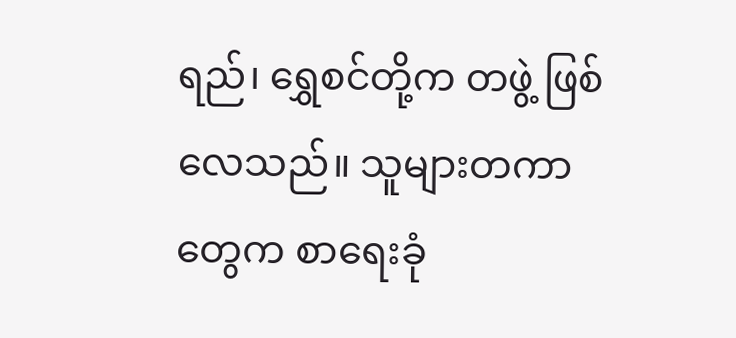ရည်၊ ရွှေစင်တို့က တဖွဲ့ ဖြစ်လေသည်။ သူများတကာတွေက စာရေးခုံ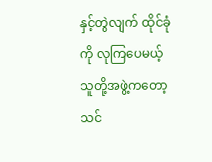နှင့်တွဲလျက် ထိုင်ခုံကို လုကြပေမယ့် သူတို့အဖွဲ့ကတော့ သင်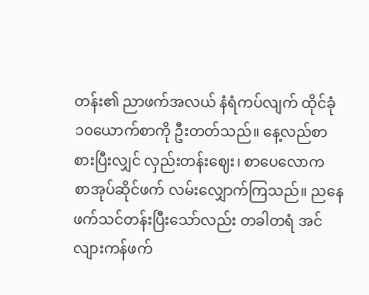တန်း၏ ညာဖက်အလယ် နံရံကပ်လျက် ထိုင်ခုံ၁၀ယောက်စာကို ဦးတတ်သည်။ နေ့လည်စာ စားပြီးလျှင် လှည်းတန်းဈေး၊ စာပေလောက စာအုပ်ဆိုင်ဖက် လမ်းလျှောက်ကြသည်။ ညနေဖက်သင်တန်းပြီးသော်လည်း တခါတရံ အင်လျားကန်ဖက်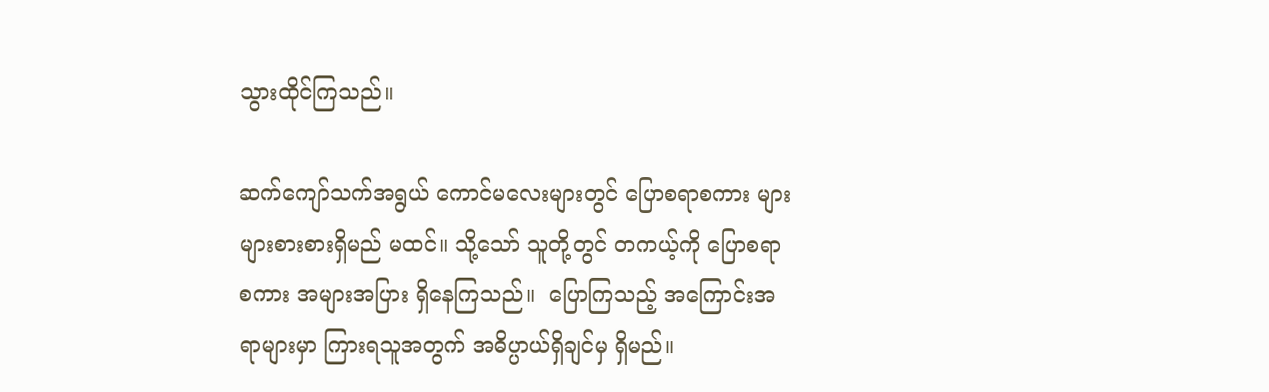သွားထိုင်ကြသည်။

ဆက်ကျော်သက်အရွယ် ကောင်မလေးများတွင် ပြောစရာစကား များများစားစားရှိမည် မထင်။ သို့သော် သူတို့တွင် တကယ့်ကို ပြောစရာစကား အများအပြား ရှိနေကြသည်။  ပြောကြသည့် အကြောင်းအရာများမှာ ကြားရသူအတွက် အဓိပ္ပာယ်ရှိချင်မှ ရှိမည်။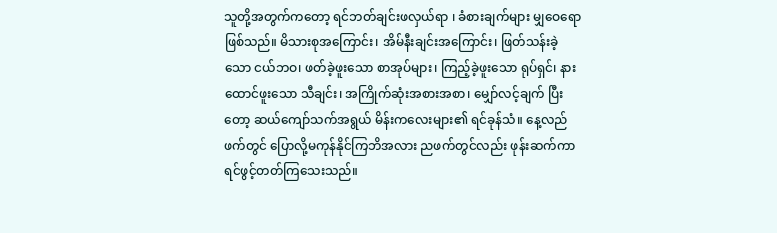သူတို့အတွက်ကတော့ ရင်ဘတ်ချင်းဖလှယ်ရာ ၊ ခံစားချက်များ မျှဝေရော ဖြစ်သည်။ မိသားစုအကြောင်း၊ အိမ်နီးချင်းအကြောင်း၊ ဖြတ်သန်းခဲ့သော ငယ်ဘဝ၊ ဖတ်ခဲ့ဖူးသော စာအုပ်များ၊ ကြည့်ခဲ့ဖူးသော ရုပ်ရှင်၊ နားထောင်ဖူးသော သီချင်း၊ အကြိုက်ဆုံးအစားအစာ၊ မျှော်လင့်ချက် ပြီးတော့ ဆယ်ကျော်သက်အရွယ် မိန်းကလေးများ၏ ရင်ခုန်သံ။ နေ့လည်ဖက်တွင် ပြောလို့မကုန်နိုင်ကြဘိအလား ညဖက်တွင်လည်း ဖုန်းဆက်ကာ ရင်ဖွင့်တတ်ကြသေးသည်။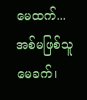မေထက်...
အစ်မဖြစ်သူ မေခက်၊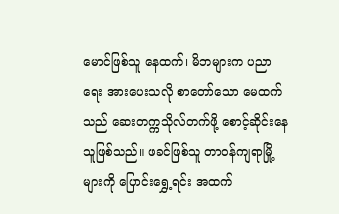မောင်ဖြစ်သူ နေထက်၊ မိဘများက ပညာရေး အားပေးသလို စာတော်သော မေထက်သည် ဆေးတက္ကသိုလ်တက်ဖို့ စောင့်ဆိုင်းနေသူဖြစ်သည်။ ဖခင်ဖြစ်သူ တာဝန်ကျရာမြို့များကို ပြောင်းရွှေ့ရင်း အထက်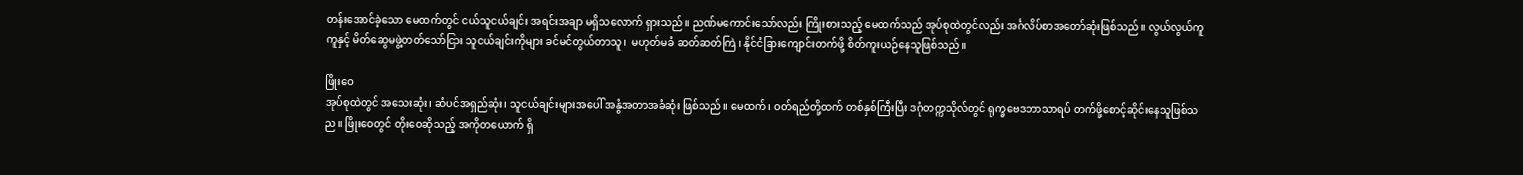တန်းအောင်ခဲ့သော မေထက်တွင် ငယ်သူငယ်ချင်း အရင်းအချာ မရှိသလောက် ရှားသည်။ ညဏ်မကောင်းသော်လည်း ကြိုးစားသည့် မေထက်သည် အုပ်စုထဲတွင်လည်း အင်္ဂလိပ်စာအတော်ဆုံးဖြစ်သည်။ လွယ်လွယ်ကူကူနှင့် မိတ်ဆွေမဖွဲ့တတ်သော်ငြား သူငယ်ချင်းကိုများ ခင်မင်တွယ်တာသူ၊  မဟုတ်မခံ ဆတ်ဆတ်ကြဲ ၊ နိုင်ငံခြားကျောင်းတက်ဖို့ စိတ်ကူးယဉ်နေသူဖြစ်သည်။

ဖြိုးဝေ
အုပ်စုထဲတွင် အသေးဆုံး၊ ဆံပင်အရှည်ဆုံး၊ သူငယ်ချင်းများအပေါ် အနွံအတာအခံဆုံး ဖြစ်သည်။ မေထက်၊ ဝတ်ရည်တို့ထက် တစ်နှစ်ကြီးပြီး ဒဂုံတက္ကသိုလ်တွင် ရုက္ခဗေဒဘာသာရပ် တက်ဖို့စောင့်ဆိုင်းနေသူဖြစ်သည။ ဖြိုးဝေတွင် တိုးဝေဆိုသည့် အကိုတယောက် ရှိ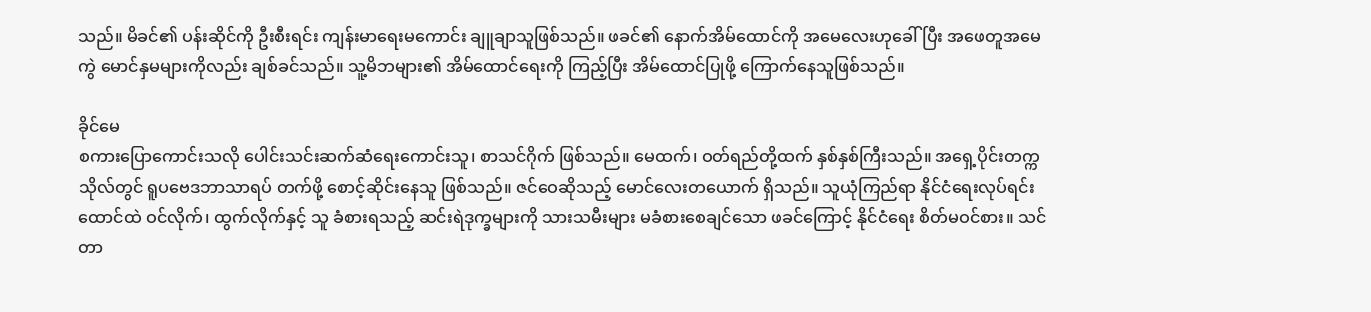သည်။ မိခင်၏ ပန်းဆိုင်ကို ဦးစီးရင်း ကျန်းမာရေးမကောင်း ချူချာသူဖြစ်သည်။ ဖခင်၏ နောက်အိမ်ထောင်ကို အမေလေးဟုခေါ်ပြီး အဖေတူအမေကွဲ မောင်နှမများကိုလည်း ချစ်ခင်သည်။ သူ့မိဘများ၏ အိမ်ထောင်ရေးကို ကြည့်ပြီး အိမ်ထောင်ပြုဖို့ ကြောက်နေသူဖြစ်သည်။

ခိုင်မေ
စကားပြောကောင်းသလို ပေါင်းသင်းဆက်ဆံရေးကောင်းသူ၊ စာသင်ဂိုက် ဖြစ်သည်။ မေထက်၊ ဝတ်ရည်တို့ထက် နှစ်နှစ်ကြီးသည်။ အရှေ့ပိုင်းတက္ကသိုလ်တွင် ရူပဗေဒဘာသာရပ် တက်ဖို့ စောင့်ဆိုင်းနေသူ ဖြစ်သည်။ ဇင်ဝေဆိုသည့် မောင်လေးတယောက် ရှိသည်။ သူယုံကြည်ရာ နိုင်ငံရေးလုပ်ရင်း ထောင်ထဲ ဝင်လိုက်၊ ထွက်လိုက်နှင့် သူ ခံစားရသည့် ဆင်းရဲဒုက္ခများကို သားသမီးများ မခံစားစေချင်သော ဖခင်ကြောင့် နိုင်ငံရေး စိတ်မဝင်စား။ သင်တာ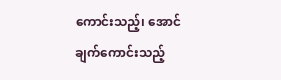ကောင်းသည့်၊ အောင်ချက်ကောင်းသည့်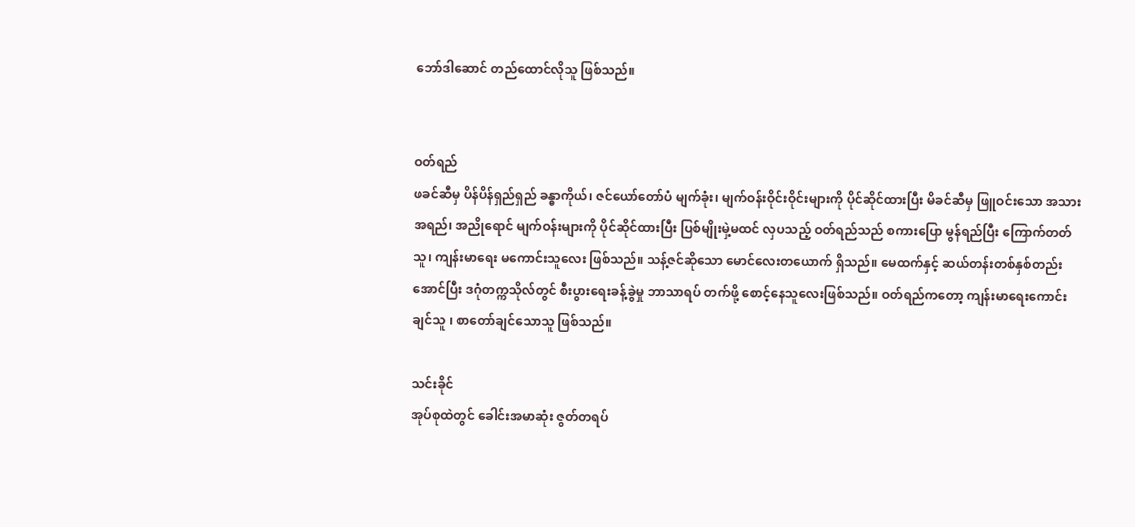ဘော်ဒါဆောင် တည်ထောင်လိုသူ ဖြစ်သည်။


ဝတ်ရည်
ဖခင်ဆီမှ ပိန်ပိန်ရှည်ရှည် ခန္ဓာကိုယ်၊ ဇင်ယော်တော်ပံ မျက်ခုံး၊ မျက်ဝန်းဝိုင်းဝိုင်းများကို ပိုင်ဆိုင်ထားပြီး မိခင်ဆီမှ ဖြူဝင်းသော အသားအရည်၊ အညိုရောင် မျက်ဝန်းများကို ပိုင်ဆိုင်ထားပြီး ပြစ်မျိုးမှဲ့မထင် လှပသည့် ဝတ်ရည်သည် စကားပြော မွန်ရည်ပြီး ကြောက်တတ်သူ၊ ကျန်းမာရေး မကောင်းသူလေး ဖြစ်သည်။ သန့်ဇင်ဆိုသော မောင်လေးတယောက် ရှိသည်။ မေထက်နှင့် ဆယ်တန်းတစ်နှစ်တည်း အောင်ပြီး ဒဂုံတက္ကသိုလ်တွင် စီးပွားရေးခန့်ခွဲမှု ဘာသာရပ် တက်ဖို့ စောင့်နေသူလေးဖြစ်သည်။ ဝတ်ရည်ကတော့ ကျန်းမာရေးကောင်းချင်သူ ၊ စာတော်ချင်သောသူ ဖြစ်သည်။

သင်းခိုင်
အုပ်စုထဲတွင် ခေါင်းအမာဆုံး ဇွတ်တရပ်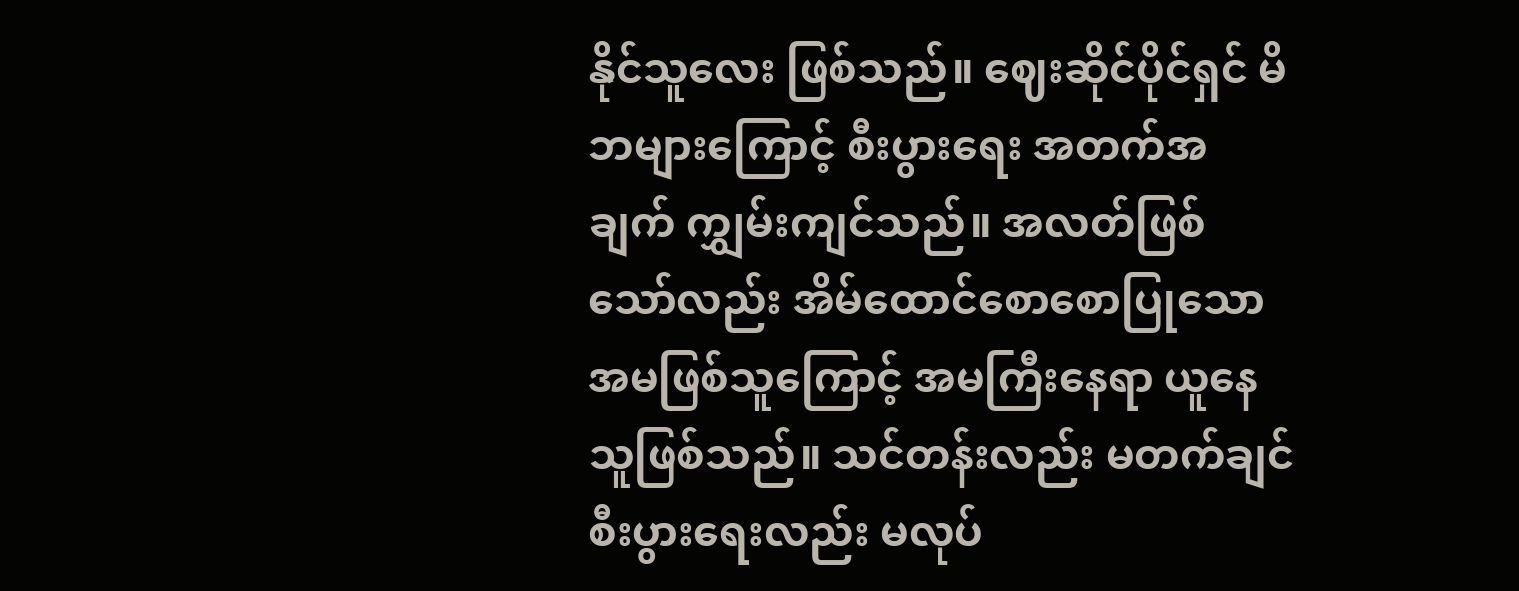နိုင်သူလေး ဖြစ်သည်။ ဈေးဆိုင်ပိုင်ရှင် မိဘများကြောင့် စီးပွားရေး အတက်အချက် ကျွှမ်းကျင်သည်။ အလတ်ဖြစ်သော်လည်း အိမ်ထောင်စောစောပြုသော အမဖြစ်သူကြောင့် အမကြီးနေရာ ယူနေသူဖြစ်သည်။ သင်တန်းလည်း မတက်ချင် စီးပွားရေးလည်း မလုပ်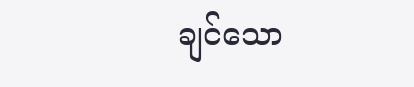ချင်သော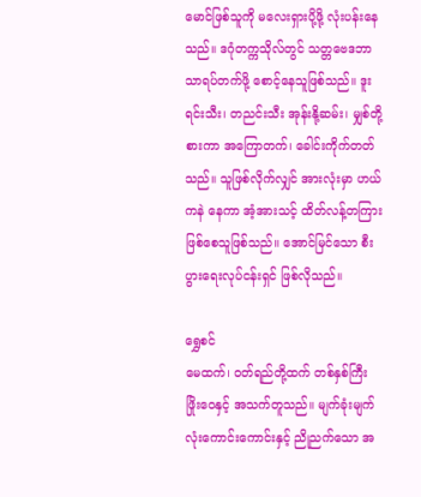မောင်ဖြစ်သူကို မလေးရှားပို့ဖို့ လုံးပန်းနေသည်။ ဒဂုံတက္ကသိုလ်တွင် သတ္တဗေဒဘာသာရပ်တက်ဖို့ စောင့်နေသူဖြစ်သည်။ ဒူးရင်းသီး၊ တညင်းသီး အုန်းနို့ဆမ်း၊ မျှစ်တို့စားကာ အကြောတက်၊ ခေါင်းကိုက်တတ်သည်။ သူဖြစ်လိုက်လျှင် အားလုံးမှာ ဟယ်ကနဲ နေကာ အံ့အားသင့် ထိတ်လန့်တကြားဖြစ်စေသူဖြစ်သည်။ အောင်မြင်သော စီးပွားရေးလုပ်ငန်းရှင် ဖြစ်လိုသည်။

ရွှေစင်
မေထက်၊ ဝတ်ရည်တို့ထက် တစ်နှစ်ကြီး ဖြိုးဝေနှင့် အသက်တူသည်။ မျက်ခုံးမျက်လုံးကောင်းကောင်းနှင့် ညိုညက်သော အ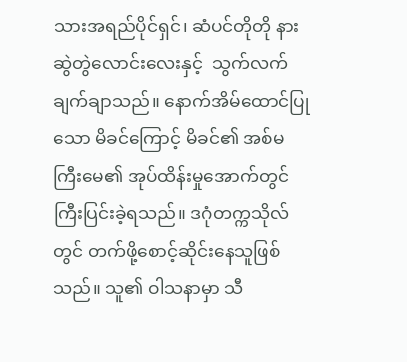သားအရည်ပိုင်ရှင်၊ ဆံပင်တိုတို နားဆွဲတွဲလောင်းလေးနှင့်  သွက်လက်ချက်ချာသည်။ နောက်အိမ်ထောင်ပြုသော မိခင်ကြောင့် မိခင်၏ အစ်မ ကြီးမေ၏ အုပ်ထိန်းမှုအောက်တွင် ကြီးပြင်းခဲ့ရသည်။ ဒဂုံတက္ကသိုလ်တွင် တက်ဖို့စောင့်ဆိုင်းနေသူဖြစ်သည်။ သူ၏ ဝါသနာမှာ သီ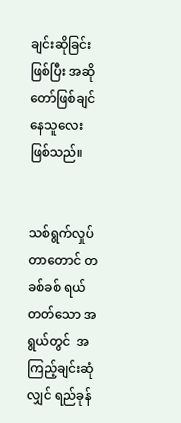ချင်းဆိုခြင်း ဖြစ်ပြီး အဆိုတော်ဖြစ်ချင်နေသူလေး ဖြစ်သည်။


သစ်ရွက်လှုပ်တာတောင် တခစ်ခစ် ရယ်တတ်သော အရွယ်တွင်  အကြည့်ချင်းဆုံလျှင် ရည်ခုန်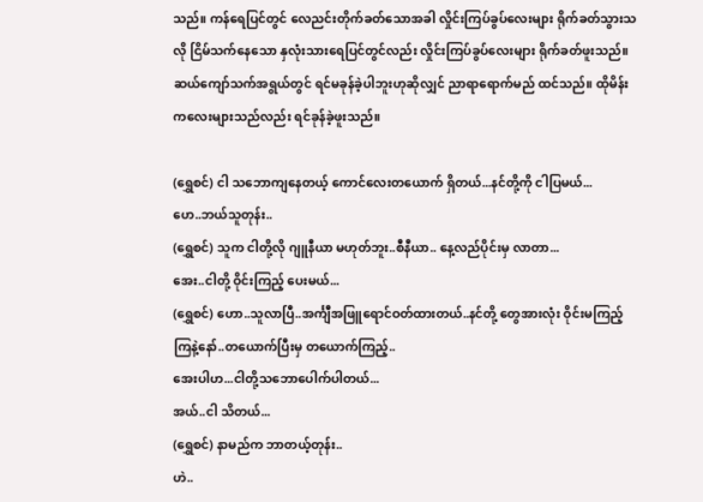သည်။ ကန်ရေပြင်တွင် လေညင်းတိုက်ခတ်သောအခါ လှိုင်းကြပ်ခွပ်လေးများ ရိုက်ခတ်သွားသလို ငြိမ်သက်နေသော နှလုံးသားရေပြင်တွင်လည်း လှိုင်းကြပ်ခွပ်လေးများ ရိုက်ခတ်ဖူးသည်။ ဆယ်ကျော်သက်အရွယ်တွင် ရင်မခုန်ခဲ့ပါဘူးဟုဆိုလျှင် ညာရာရောက်မည် ထင်သည်။ ထိုမိန်းကလေးများသည်လည်း ရင်ခုန်ခဲ့ဖူးသည်။

(ရွှေစင်) ငါ သဘောကျနေတယ့် ကောင်လေးတယောက် ရှိတယ်...နင်တို့ကို ငါပြမယ်...
ဟေ..ဘယ်သူတုန်း..
(ရွှေစင်) သူက ငါတို့လို ဂျူနီယာ မဟုတ်ဘူး..စီနီယာ.. နေ့လည်ပိုင်းမှ လာတာ...
အေး..ငါတို့ ဝိုင်းကြည့် ပေးမယ်...
(ရွှေစင်) ဟော..သူလာပြီ..အင်္ကျီအဖြူရောင်ဝတ်ထားတယ်..နင်တို့ တွေအားလုံး ဝိုင်းမကြည့်ကြနဲ့နော်..တယောက်ပြီးမှ တယောက်ကြည့်..
အေးပါဟ...ငါတို့သဘောပေါက်ပါတယ်...
အယ်..ငါ သိတယ်...
(ရွှေစင်) နာမည်က ဘာတယ့်တုန်း..
ဟဲ..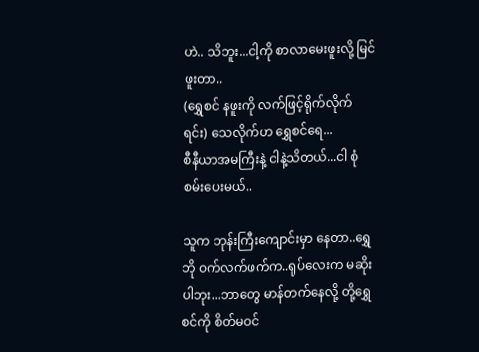ဟဲ.. သိဘူး...ငါ့ကို စာလာမေးဖူးလို့ မြင်ဖူးတာ..
(ရွှေစင် နဖူးကို လက်ဖြင့်ရိုက်လိုက်ရင်း) သေလိုက်ဟ ရွှေစင်ရေ...
စီနီယာအမကြီးနဲ့ ငါနဲ့သိတယ်...ငါ စုံစမ်းပေးမယ်..

သူက ဘုန်းကြီးကျောင်းမှာ နေတာ..ရွှေဘို ဝက်လက်ဖက်က..ရုပ်လေးက မဆိုးပါဘုး...ဘာတွေ မာန်တက်နေလို့ တို့ရွှေစင်ကို စိတ်မဝင်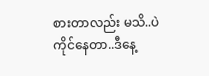စားတာလည်း မသိ..ပဲကိုင်နေတာ..ဒီနေ့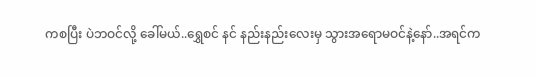ကစပြီး ပဲဘဝင်လို့ ခေါ်မယ်..ရွှေစင် နင် နည်းနည်းလေးမှ သွားအရောမဝင်နဲ့နော်..အရင်က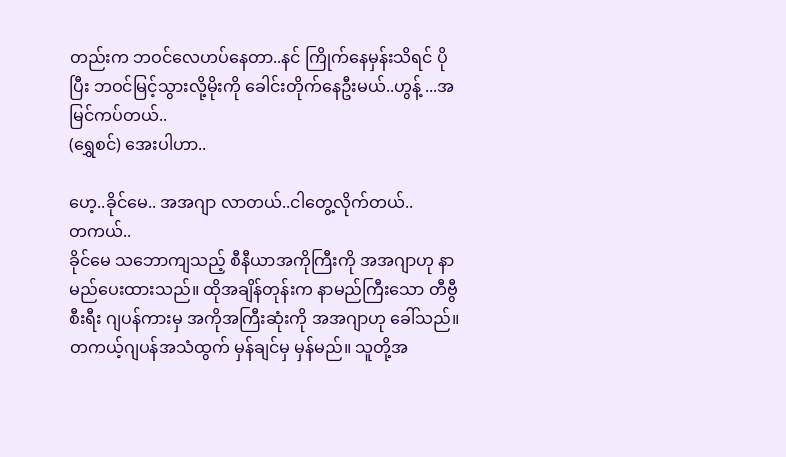တည်းက ဘဝင်လေဟပ်နေတာ..နင် ကြိုက်နေမှန်းသိရင် ပိုပြီး ဘဝင်မြင့်သွားလို့မိုးကို ခေါင်းတိုက်နေဦးမယ်..ဟွန့် ...အမြင်ကပ်တယ်..
(ရွှေစင်) အေးပါဟာ..

ဟေ့..ခိုင်မေ.. အအဂျာ လာတယ်..ငါတွေ့လိုက်တယ်..
တကယ်..
ခိုင်မေ သဘောကျသည့် စီနီယာအကိုကြီးကို အအဂျာဟု နာမည်ပေးထားသည်။ ထိုအချိန်တုန်းက နာမည်ကြီးသော တီဗွီစီးရီး ဂျပန်ကားမှ အကိုအကြီးဆုံးကို အအဂျာဟု ခေါ်သည်။ တကယ့်ဂျပန်အသံထွက် မှန်ချင်မှ မှန်မည်။ သူတို့အ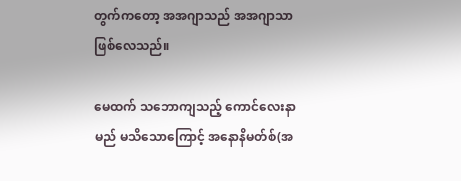တွက်ကတော့ အအဂျာသည် အအဂျာသာ ဖြစ်လေသည်။

မေထက် သဘောကျသည့် ကောင်လေးနာမည် မသိသောကြောင့် အနောနိမတ်စ်(အ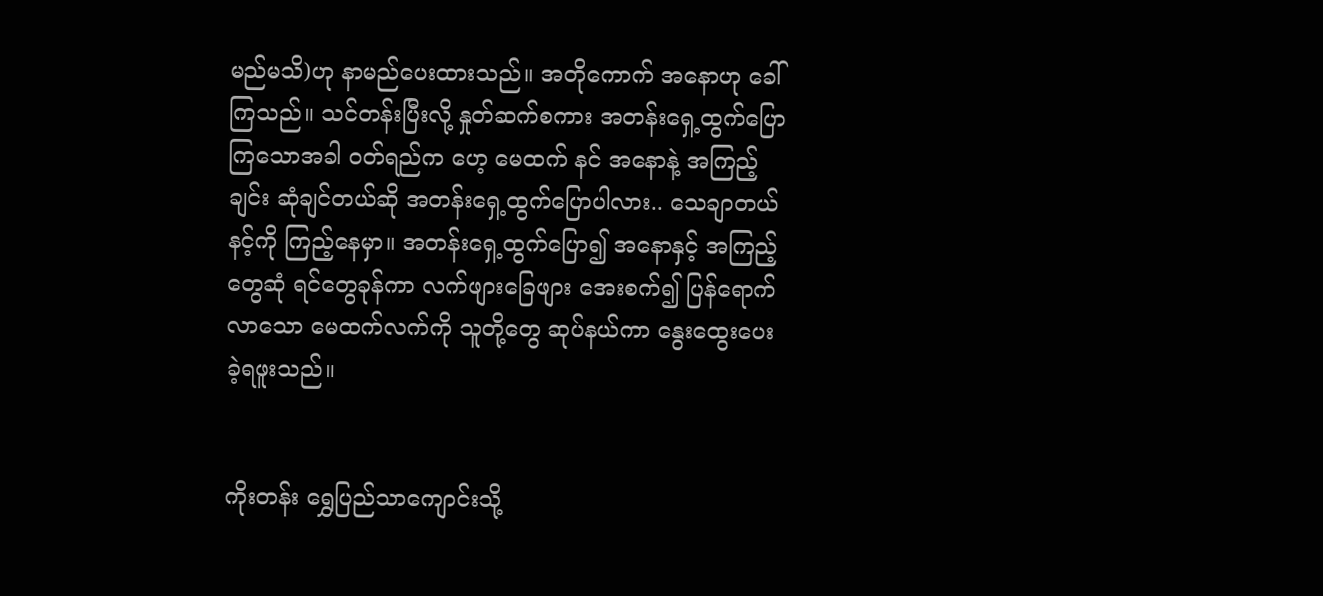မည်မသိ)ဟု နာမည်ပေးထားသည်။ အတိုကောက် အနောဟု ခေါ်ကြသည်။ သင်တန်းပြီးလို့ နှုတ်ဆက်စကား အတန်းရှေ့ထွက်ပြောကြသောအခါ ဝတ်ရည်က ဟေ့ မေထက် နင် အနောနဲ့ အကြည့်ချင်း ဆုံချင်တယ်ဆို အတန်းရှေ့ထွက်ပြောပါလား.. သေချာတယ် နင့်ကို ကြည့်နေမှာ။ အတန်းရှေ့ထွက်ပြော၍ အနောနှင့် အကြည့်တွေဆုံ ရင်တွေခုန်ကာ လက်ဖျားခြေဖျား အေးစက်၍ ပြန်ရောက်လာသော မေထက်လက်ကို သူတို့တွေ ဆုပ်နယ်ကာ နွေးထွေးပေးခဲ့ရဖူးသည်။


ကိုးတန်း ရွှေပြည်သာကျောင်းသို့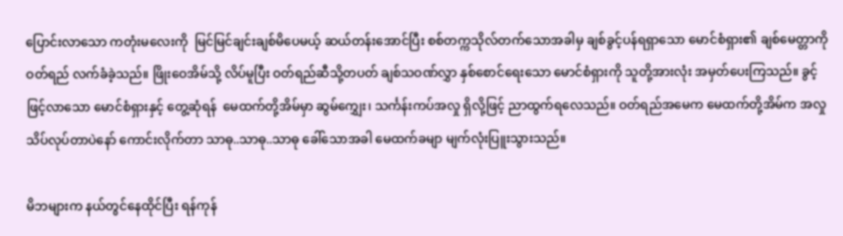ပြောင်းလာသော ကတုံးမလေးကို  မြင်မြင်ချင်းချစ်မိပေမယ့် ဆယ်တန်းအောင်ပြီး စစ်တက္ကသိုလ်တက်သောအခါမှ ချစ်ခွင့်ပန်ရရှာသော မောင်စံရှား၏ ချစ်မေတ္တာကို ဝတ်ရည် လက်ခံခဲ့သည်။ ဖြိုးဝေအိမ်သို့ လိပ်မူပြီး ဝတ်ရည်ဆီသို့တပတ် ချစ်သဝဏ်လွှာ နှစ်စောင်ရေးသော မောင်စံရှားကို သူတို့အားလုံး အမှတ်ပေးကြသည်။ ခွင့်ဖြင့်လာသော မောင်စံရှားနှင့် တွေ့ဆုံရန်  မေထက်တို့အိမ်မှာ ဆွမ်ကျွှေး၊ သင်္ကန်းကပ်အလှု ရှိလို့ဖြင့် ညာထွက်ရလေသည်။ ဝတ်ရည်အမေက မေထက်တို့အိမ်က အလှုသိပ်လုပ်တာပဲနော် ကောင်းလိုက်တာ သာဓု..သာဓု..သာဓု ခေါ်သောအခါ မေထက်ခမျာ မျက်လုံးပြူးသွားသည်။

မိဘများက နယ်တွင်နေထိုင်ပြီး ရန်ကုန်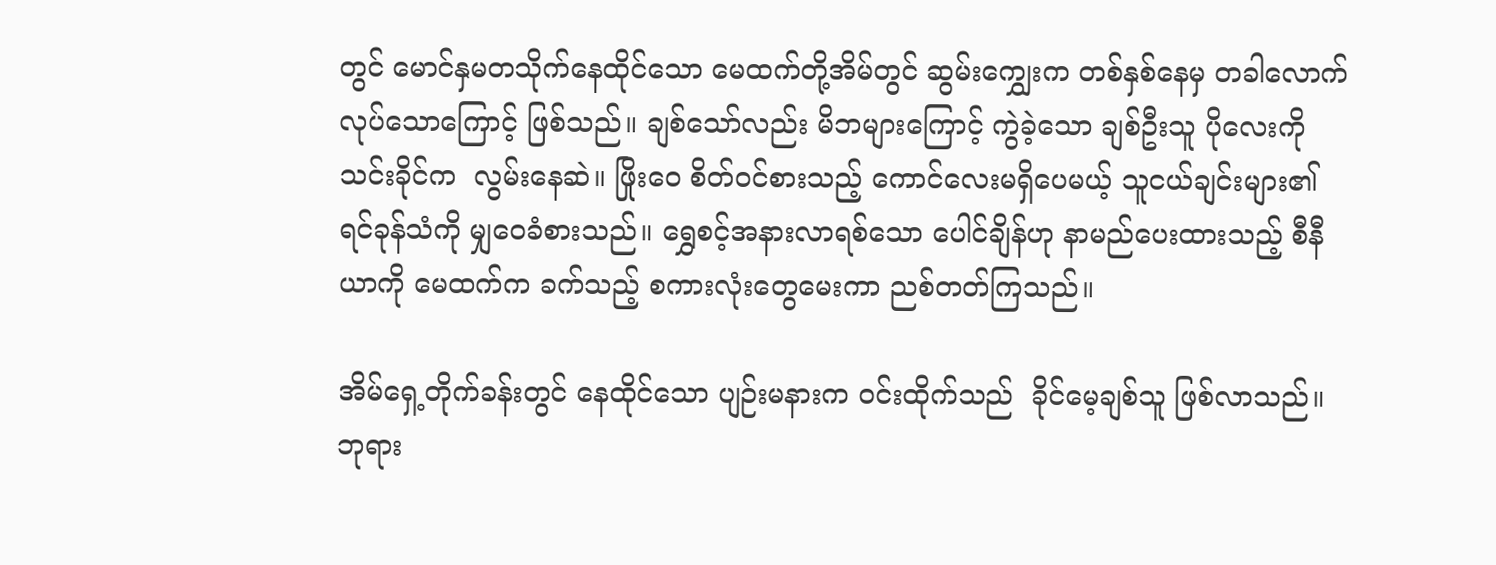တွင် မောင်နှမတသိုက်နေထိုင်သော မေထက်တို့အိမ်တွင် ဆွမ်းကျွှေးက တစ်နှစ်နေမှ တခါလောက် လုပ်သောကြောင့် ဖြစ်သည်။ ချစ်သော်လည်း မိဘများကြောင့် ကွဲခဲ့သော ချစ်ဦးသူ ပိုလေးကို သင်းခိုင်က  လွမ်းနေဆဲ။ ဖြိုးဝေ စိတ်ဝင်စားသည့် ကောင်လေးမရှိပေမယ့် သူငယ်ချင်းများ၏ ရင်ခုန်သံကို မျှဝေခံစားသည်။ ရွှေစင့်အနားလာရစ်သော ပေါင်ချိန်ဟု နာမည်ပေးထားသည့် စီနီယာကို မေထက်က ခက်သည့် စကားလုံးတွေမေးကာ ညစ်တတ်ကြသည်။

အိမ်ရှေ့တိုက်ခန်းတွင် နေထိုင်သော ပျဉ်းမနားက ဝင်းထိုက်သည်  ခိုင်မေ့ချစ်သူ ဖြစ်လာသည်။ ဘုရား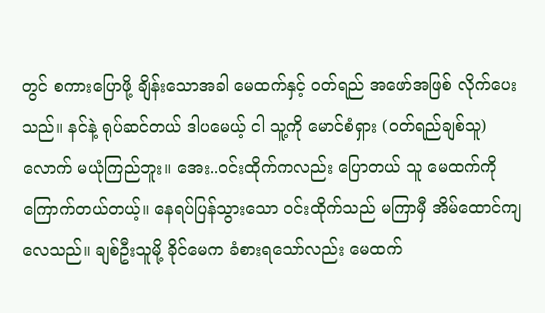တွင် စကားပြောဖို့ ချိန်းသောအခါ မေထက်နှင့် ဝတ်ရည် အဖော်အဖြစ် လိုက်ပေးသည်။ နင်နဲ့ ရုပ်ဆင်တယ် ဒါပမေယ့် ငါ သူ့ကို မောင်စံရှား (ဝတ်ရည်ချစ်သူ) လောက် မယုံကြည်ဘူး။ အေး..ဝင်းထိုက်ကလည်း ပြောတယ် သူ မေထက်ကို ကြောက်တယ်တယ့်။ နေရပ်ပြန်သွားသော ဝင်းထိုက်သည် မကြာမှီ အိမ်ထောင်ကျလေသည်။ ချစ်ဦးသူမို့ ခိုင်မေက ခံစားရသော်လည်း မေထက်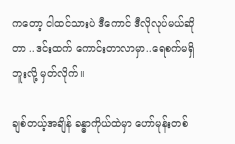ကတော့ ငါထင်သားပဲ ဒီကောင် ဒီလိုလုပ်မယ်ဆိုတာ ..ဒင်းထက် ကောင်းတာလာမှာ..ရေစက်မရှိဘူးလို့ မှတ်လိုက်။

ချစ်တယ့်အချိန် ခန္ဓာကိုယ်ထဲမှာ ဟော်မုန်းတစ်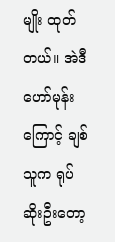မျိုး ထုတ်တယ်။ အဲဒီဟော်မုန်းကြောင့် ချစ်သူက ရုပ်ဆိုးဦးတော့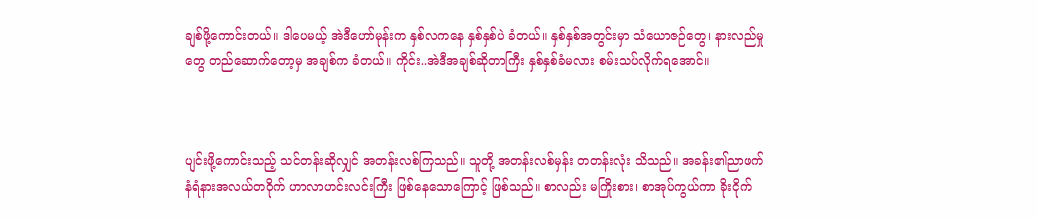ချစ်ဖို့ကောင်းတယ်။ ဒါပေမယ့် အဲဒီဟော်မုန်းက နှစ်လကနေ နှစ်နှစ်ပဲ ခံတယ်။ နှစ်နှစ်အတွင်းမှာ သံယောဇဉ်တွေ၊ နားလည်မှုတွေ တည်ဆောက်တော့မှ အချစ်က ခံတယ်။ ကိုင်း..အဲဒီအချစ်ဆိုတာကြီး နှစ်နှစ်ခံမလား စမ်းသပ်လိုက်ရအောင်။



ပျင်းဖို့ကောင်းသည့် သင်တန်းဆိုလျှင် အတန်းလစ်ကြသည်။ သူတို့ အတန်းလစ်မှန်း တတန်းလုံး သိသည်။ အခန်း၏ညာဖက် နံရံနားအလယ်တဝိုက် ဟာလာဟင်းလင်းကြီး ဖြစ်နေသောကြောင့် ဖြစ်သည်။ စာလည်း မကြိုးစား၊ စာအုပ်ကွယ်ကာ ခိုးငိုက်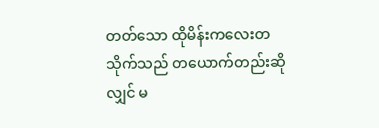တတ်သော ထိုမိန်းကလေးတသိုက်သည် တယောက်တည်းဆိုလျှင် မ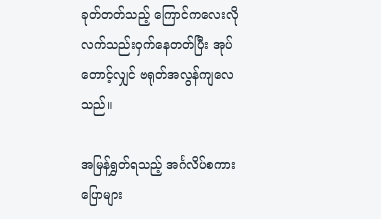ခုတ်တတ်သည့် ကြောင်ကလေးလို  လက်သည်းဝှက်နေတတ်ပြီး အုပ်တောင့်လျှင် ဗရုတ်အလွန်ကျလေသည်။

အမြန်ရွှတ်ရသည့် အင်္ဂလိပ်စကားပြောများ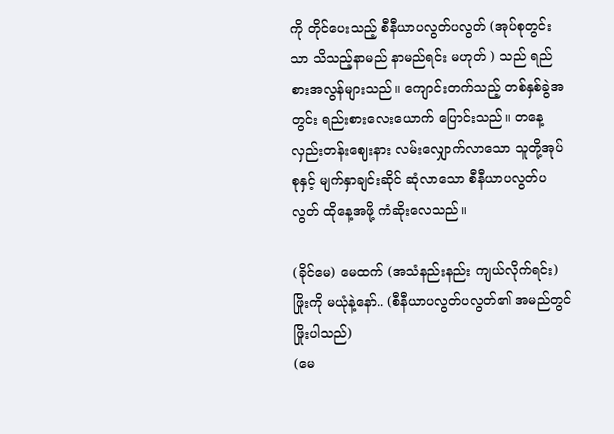ကို တိုင်ပေးသည့် စီနီယာပလွတ်ပလွတ် (အုပ်စုတွင်းသာ သိသည့်နာမည် နာမည်ရင်း မဟုတ် ) သည် ရည်စားအလွန်များသည်။ ကျောင်းတက်သည့် တစ်နှစ်ခွဲအတွင်း ရည်းစားလေးယောက် ပြောင်းသည်။ တနေ့လှည်းတန်းဈေးနား လမ်းလျှောက်လာသော သူတို့အုပ်စုနှင့် မျက်နှာချင်းဆိုင် ဆုံလာသော စီနီယာပလွတ်ပလွတ် ထိုနေ့အဖို့ ကံဆိုးလေသည်။

(ခိုင်မေ) မေထက် (အသံနည်းနည်း ကျယ်လိုက်ရင်း) ဖြိုးကို မယုံနဲ့နော်.. (စီနီယာပလွတ်ပလွတ်၏ အမည်တွင် ဖြိုးပါသည်)
(မေ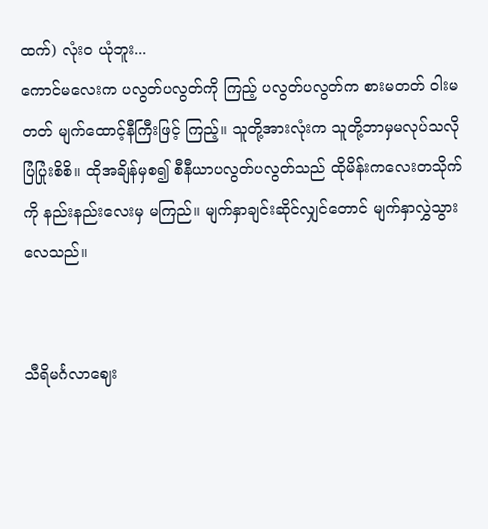ထက်) လုံးဝ ယုံဘူး...
ကောင်မလေးက ပလွတ်ပလွတ်ကို ကြည့် ပလွတ်ပလွတ်က စားမတတ် ဝါးမတတ် မျက်ထောင့်နီကြီးဖြင့် ကြည့်။ သူတို့အားလုံးက သူတို့ဘာမှမလုပ်သလို ပြံပြုံးစိစိ။ ထိုအချိန်မှစ၍ စီနီယာပလွတ်ပလွတ်သည် ထိုမိန်းကလေးတသိုက်ကို နည်းနည်းလေးမှ မကြည်။ မျက်နှာချင်းဆိုင်လျှင်တောင် မျက်နှာလွှဲသွားလေသည်။


သီရိမင်္ဂလာဈေး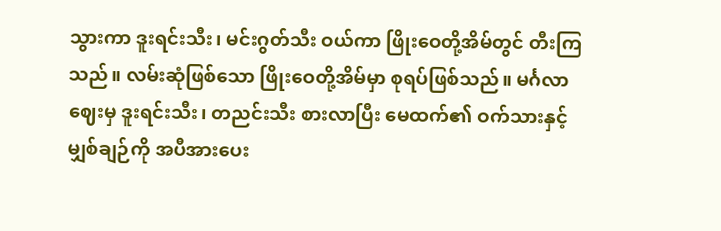သွားကာ ဒူးရင်းသီး၊ မင်းဂွတ်သီး ဝယ်ကာ ဖြိုးဝေတို့အိမ်တွင် တီးကြသည်။ လမ်းဆုံဖြစ်သော ဖြိုးဝေတို့အိမ်မှာ စုရပ်ဖြစ်သည်။ မင်္ဂလာဈေးမှ ဒူးရင်းသီး၊ တညင်းသီး စားလာပြီး မေထက်၏ ဝက်သားနှင့်မျှစ်ချဉ်ကို အပီအားပေး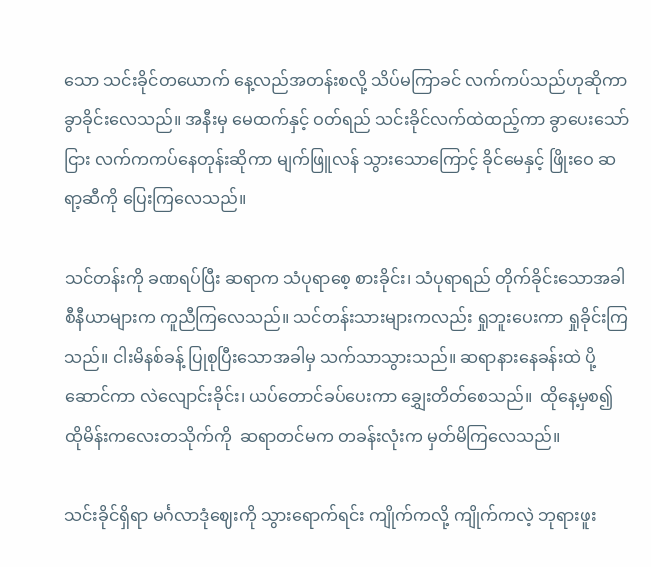သော သင်းခိုင်တယောက် နေ့လည်အတန်းစလို့ သိပ်မကြာခင် လက်ကပ်သည်ဟုဆိုကာ ခွာခိုင်းလေသည်။ အနီးမှ မေထက်နှင့် ဝတ်ရည် သင်းခိုင်လက်ထဲထည့်ကာ ခွာပေးသော်ငြား လက်ကကပ်နေတုန်းဆိုကာ မျက်ဖြူလန် သွားသောကြောင့် ခိုင်မေနှင့် ဖြိုးဝေ ဆရာ့ဆီကို ပြေးကြလေသည်။

သင်တန်းကို ခဏရပ်ပြီး ဆရာက သံပုရာစေ့ စားခိုင်း၊ သံပုရာရည် တိုက်ခိုင်းသောအခါ စီနီယာများက ကူညီကြလေသည်။ သင်တန်းသားများကလည်း ရှုဘူးပေးကာ ရှုခိုင်းကြသည်။ ငါးမိနစ်ခန့် ပြုစုပြီးသောအခါမှ သက်သာသွားသည်။ ဆရာနားနေခန်းထဲ ပို့ဆောင်ကာ လဲလျောင်းခိုင်း၊ ယပ်တောင်ခပ်ပေးကာ ချွှေးတိတ်စေသည်။  ထိုနေ့မှစ၍ ထိုမိန်းကလေးတသိုက်ကို  ဆရာတင်မက တခန်းလုံးက မှတ်မိကြလေသည်။

သင်းခိုင်ရှိရာ မင်္ဂလာဒုံဈေးကို သွားရောက်ရင်း ကျိုက်ကလို့ ကျိုက်ကလဲ့ ဘုရားဖူး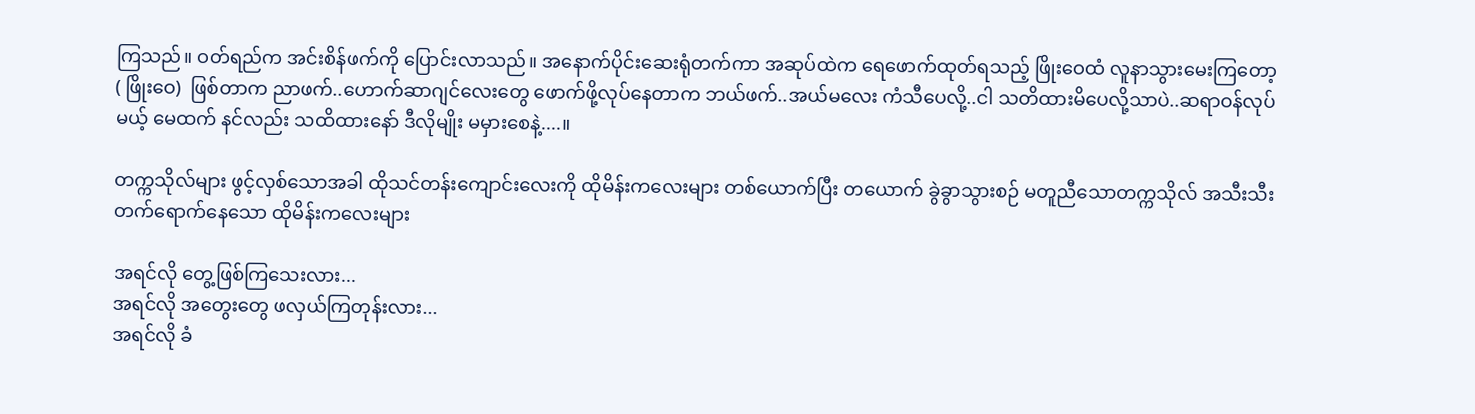ကြသည်။ ဝတ်ရည်က အင်းစိန်ဖက်ကို ပြောင်းလာသည်။ အနောက်ပိုင်းဆေးရုံတက်ကာ အဆုပ်ထဲက ရေဖောက်ထုတ်ရသည့် ဖြိုးဝေထံ လူနာသွားမေးကြတော့
( ဖြိုးဝေ)  ဖြစ်တာက ညာဖက်..ဟောက်ဆာဂျင်လေးတွေ ဖောက်ဖို့လုပ်နေတာက ဘယ်ဖက်..အယ်မလေး ကံသီပေလို့..ငါ သတိထားမိပေလို့သာပဲ..ဆရာဝန်လုပ်မယ့် မေထက် နင်လည်း သထိထားနော် ဒီလိုမျိုး မမှားစေနဲ့....။

တက္ကသိုလ်များ ဖွင့်လှစ်သောအခါ ထိုသင်တန်းကျောင်းလေးကို ထိုမိန်းကလေးများ တစ်ယောက်ပြီး တယောက် ခွဲခွာသွားစဉ် မတူညီသောတက္ကသိုလ် အသီးသီး တက်ရောက်နေသော ထိုမိန်းကလေးများ

အရင်လို တွေ့ဖြစ်ကြသေးလား...
အရင်လို အတွေးတွေ ဖလှယ်ကြတုန်းလား...
အရင်လို ခံ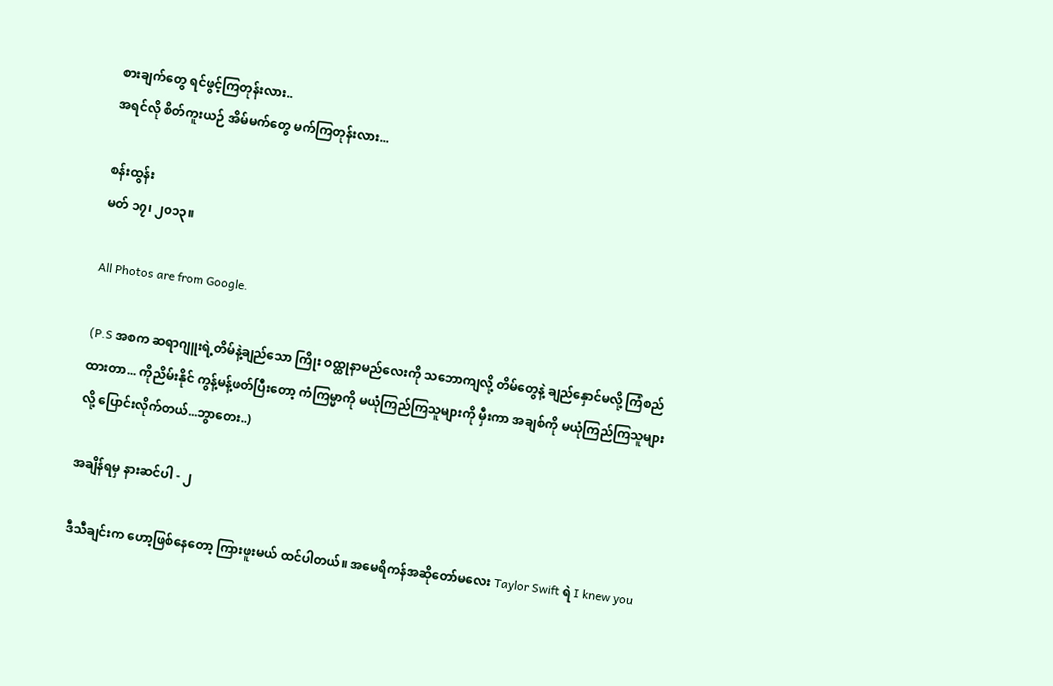စားချက်တွေ ရင်ဖွင့်ကြတုန်းလား..
အရင်လို စိတ်ကူးယဉ် အိမ်မက်တွေ မက်ကြတုန်းလား...

စန်းထွန်း
မတ် ၁၇၊ ၂၀၁၃။

All Photos are from Google.

(P.S အစက ဆရာဂျူးရဲ့တိမ်နဲ့ချည်သော ကြိုး ဝထ္ထုနာမည်လေးကို သဘောကျလို့ တိမ်တွေနဲ့ ချည်နှောင်မလို့ ကြံစည်ထားတာ... ကိုညိမ်းနိုင် ကွန့်မန့်ဖတ်ပြီးတော့ ကံကြမ္မာကို မယုံကြည်ကြသူများကို မှီးကာ အချစ်ကို မယုံကြည်ကြသူများလို့ ပြောင်းလိုက်တယ်...ဘွာတေး..)

အချိန်ရမှ နားဆင်ပါ - ၂

ဒီသီချင်းက ဟော့ဖြစ်နေတော့ ကြားဖူးမယ် ထင်ပါတယ်။ အမေရိကန်အဆိုတော်မလေး Taylor Swift ရဲ I knew you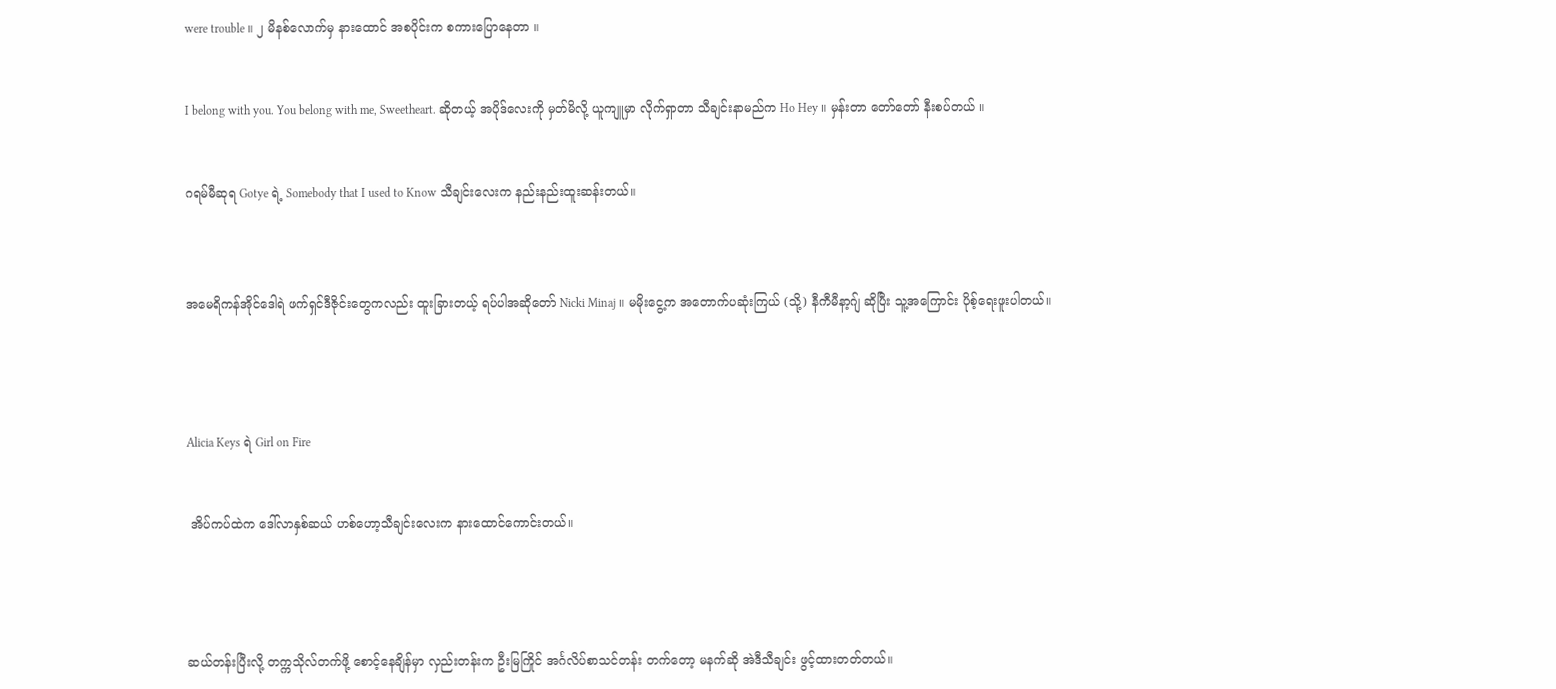were trouble ။ ၂ မိနစ်လောက်မှ နားထောင် အစပိုင်းက စကားပြောနေတာ ။


I belong with you. You belong with me, Sweetheart. ဆိုတယ့် အပိုဒ်လေးကို မှတ်မိလို့ ယူကျူမှာ လိုက်ရှာတာ သီချင်းနာမည်က Ho Hey ။ မှန်းတာ တော်တော် နီးစပ်တယ် ။


ဂရမ်မီဆုရ Gotye ရဲ့ Somebody that I used to Know သီချင်းလေးက နည်းနည်းထူးဆန်းတယ်။



အမေရိကန်အိုင်ဒေါရဲ ဖက်ရှင်ဒီဇိုင်းတွေကလည်း ထူးခြားတယ့် ရပ်ပါအဆိုတော် Nicki Minaj ။ မမိုးငွေ့က အတောက်ပဆုံးကြယ် (သို့) နီကီမီနာ့ဂျ် ဆိုပြီး သူ့အကြောင်း ပိုစ့်ရေးဖူးပါတယ်။




Alicia Keys ရဲ Girl on Fire


 အိပ်ကပ်ထဲက ဒေါ်လာနှစ်ဆယ် ဟစ်ဟော့သီချင်းလေးက နားထောင်ကောင်းတယ်။




ဆယ်တန်းပြီးလို့ တက္ကသိုလ်တက်ဖို့ စောင့်နေချိန်မှာ လှည်းတန်းက ဦးမြကြိုင် အင်္ဂလိပ်စာသင်တန်း တက်တော့ မနက်ဆို အဲဒီသီချင်း ဖွင့်ထားတတ်တယ်။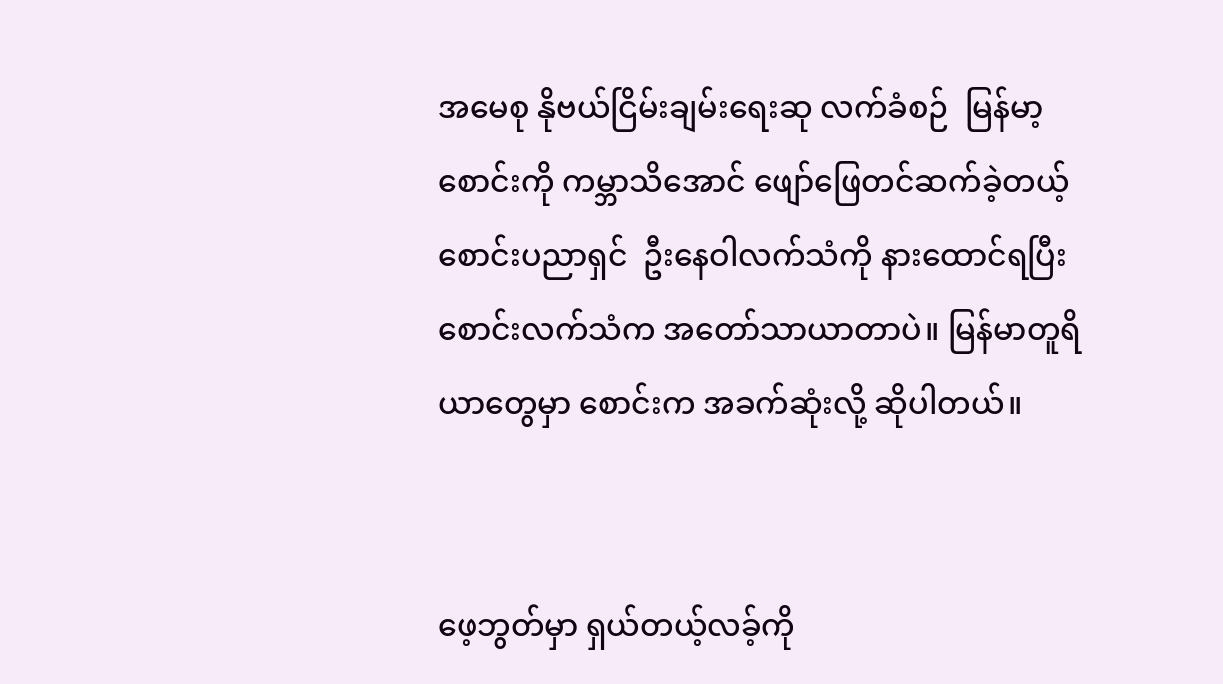အမေစု နိုဗယ်ငြိမ်းချမ်းရေးဆု လက်ခံစဉ်  မြန်မာ့စောင်းကို ကမ္ဘာသိအောင် ဖျော်ဖြေတင်ဆက်ခဲ့တယ့် စောင်းပညာရှင်  ဦးနေဝါလက်သံကို နားထောင်ရပြီး  စောင်းလက်သံက အတော်သာယာတာပဲ။ မြန်မာတူရိယာတွေမှာ စောင်းက အခက်ဆုံးလို့ ဆိုပါတယ်။


ဖေ့ဘွတ်မှာ ရှယ်တယ့်လခ့်ကို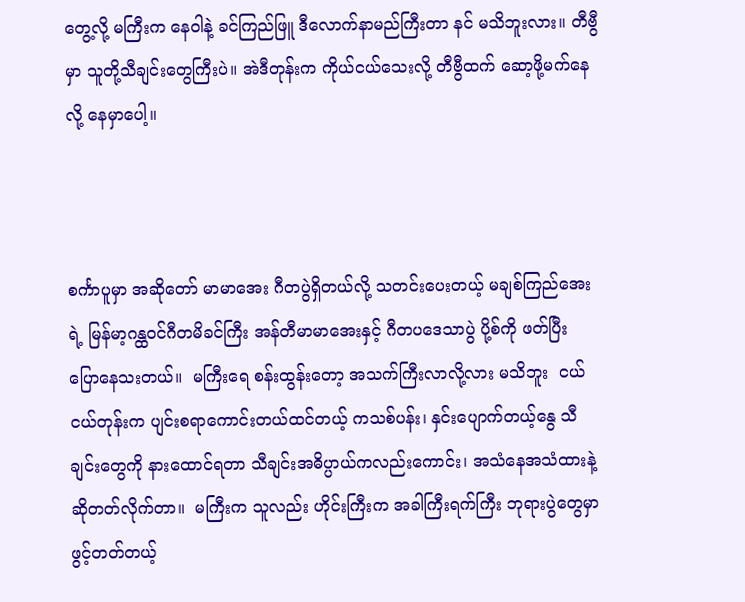တွေ့လို့ မကြီးက နေဝါနဲ့ ခင်ကြည်ဖြူ ဒီလောက်နာမည်ကြီးတာ နင် မသိဘူးလား။ တီဗွီမှာ သူတို့သီချင်းတွေကြီးပဲ။ အဲဒီတုန်းက ကိုယ်ငယ်သေးလို့ တီဗွီထက် ဆော့ဖို့မက်နေလို့ နေမှာပေါ့။



စင်္ကာပူမှာ အဆိုတော် မာမာအေး ဂီတပွဲရှိတယ်လို့ သတင်းပေးတယ့် မချစ်ကြည်အေးရဲ့ မြန်မာ့ဂန္ထဝင်ဂီတမိခင်ကြီး အန်တီမာမာအေးနှင့် ဂီတပဒေသာပွဲ ပို့စ်ကို ဖတ်ပြီး  ပြောနေသးတယ်။  မကြီးရေ စန်းထွန်းတော့ အသက်ကြီးလာလို့လား မသိဘူး  ငယ်ငယ်တုန်းက ပျင်းစရာကောင်းတယ်ထင်တယ့် ကသစ်ပန်း၊ နှင်းပျောက်တယ့်နွေ သီချင်းတွေကို နားထောင်ရတာ သီချင်းအဓိပ္ပာယ်ကလည်းကောင်း၊ အသံနေအသံထားနဲ့ ဆိုတတ်လိုက်တာ။  မကြီးက သူလည်း ဟိုင်းကြီးက အခါကြီးရက်ကြီး ဘုရားပွဲတွေမှာ ဖွင့်တတ်တယ့်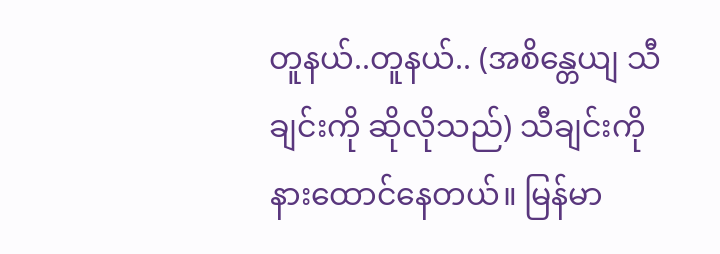တူနယ်..တူနယ်.. (အစိန္တေယျ သီချင်းကို ဆိုလိုသည်) သီချင်းကို နားထောင်နေတယ်။ မြန်မာ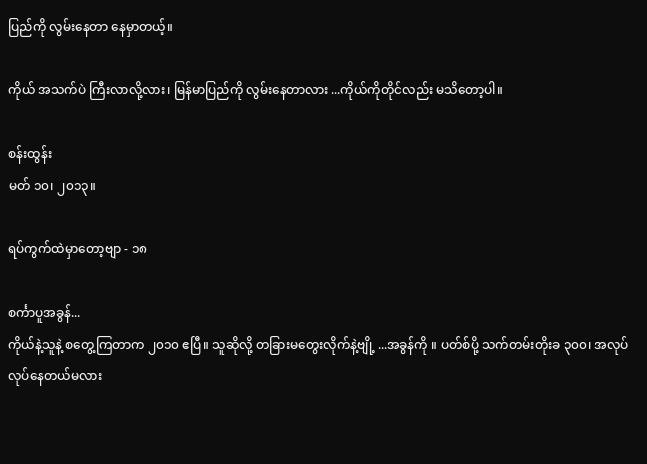ပြည်ကို လွမ်းနေတာ နေမှာတယ့်။

ကိုယ် အသက်ပဲ ကြီးလာလို့လား၊ မြန်မာပြည်ကို လွမ်းနေတာလား ...ကိုယ်ကိုတိုင်လည်း မသိတော့ပါ။

စန်းထွန်း
မတ် ၁၀၊ ၂၀၁၃။

ရပ်ကွက်ထဲမှာတော့ဗျာ - ၁၈

စင်္ကာပူအခွန်...
ကိုယ်နဲ့သူနဲ့ စတွေ့ကြတာက ၂၀၁၀ ဧပြီ။ သူဆိုလို့ တခြားမတွေးလိုက်နဲ့ဗျို့ ...အခွန်ကို ။ ပတ်စ်ပို့ သက်တမ်းတိုးခ ၃၀၀၊ အလုပ်လုပ်နေတယ်မလား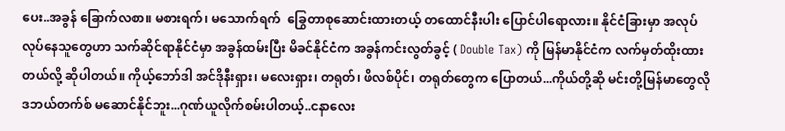ပေး..အခွန် ခြောက်လစာ။ မစားရက်၊ မသောက်ရက်  ခြွေတာစုဆောင်းထားတယ့် တထောင်နီးပါး ပြောင်ပါရောလား။ နိုင်ငံခြားမှာ အလုပ်လုပ်နေသူတွေဟာ သက်ဆိုင်ရာနိုင်ငံမှာ အခွန်ထမ်းပြီး မိခင်နိုင်ငံက အခွန်ကင်းလွတ်ခွင့် ( Double Tax) ကို မြန်မာနိုင်ငံက လက်မှတ်ထိုးထားတယ်လို့ ဆိုပါတယ်။ ကိုယ့်ဘော်ဒါ အင်ဒိုနီးရှား၊ မလေးရှား၊ တရုတ်၊ ဖိလစ်ပိုင်၊ တရုတ်တွေက ပြောတယ်...ကိုယ်တို့ဆို မင်းတို့မြန်မာတွေလို ဒဘယ်တက်စ် မဆောင်နိုင်ဘူး...ဂုဏ်ယူလိုက်စမ်းပါတယ့်..ငနာလေး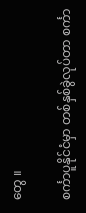တွေ ။

စင်္ကာပူနိုင်ငံမှာ တစ်နှစ်ခွဲလုပ်တာ စင်္ကာ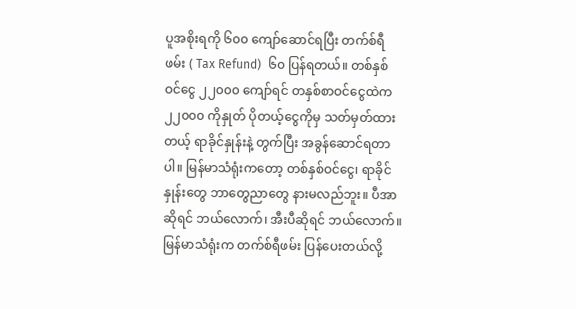ပူအစိုးရကို ၆၀၀ ကျော်ဆောင်ရပြီး တက်စ်ရီဖမ်း ( Tax Refund)  ၆၀ ပြန်ရတယ်။ တစ်နှစ်ဝင်ငွေ ၂၂၀၀၀ ကျော်ရင် တနှစ်စာဝင်ငွေထဲက ၂၂၀၀၀ ကိုနှုတ် ပိုတယ့်ငွေကိုမှ သတ်မှတ်ထားတယ့် ရာခိုင်နှုန်းနဲ့ တွက်ပြီး အခွန်ဆောင်ရတာပါ။ မြန်မာသံရုံးကတော့ တစ်နှစ်ဝင်ငွေ၊ ရာခိုင်နှုန်းတွေ ဘာတွေညာတွေ နားမလည်ဘူး။ ပီအာဆိုရင် ဘယ်လောက်၊ အီးပီဆိုရင် ဘယ်လောက်။ မြန်မာသံရုံးက တက်စ်ရီဖမ်း ပြန်ပေးတယ်လို့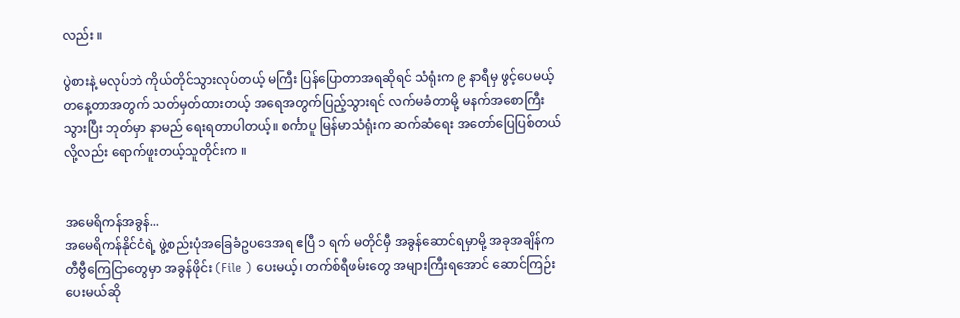လည်း ။

ပွဲစားနဲ့ မလုပ်ဘဲ ကိုယ်တိုင်သွားလုပ်တယ့် မကြီး ပြန်ပြောတာအရဆိုရင် သံရုံးက ၉ နာရီမှ ဖွင့်ပေမယ့် တနေ့တာအတွက် သတ်မှတ်ထားတယ့် အရေအတွက်ပြည့်သွားရင် လက်မခံတာမို့ မနက်အစောကြီးသွားပြီး ဘုတ်မှာ နာမည် ရေးရတာပါတယ့်။ စင်္ကာပူ မြန်မာသံရုံးက ဆက်ဆံရေး အတော်ပြေပြစ်တယ်လို့လည်း ရောက်ဖူးတယ့်သူတိုင်းက ။


အမေရိကန်အခွန်...
အမေရိကန်နိုင်ငံရဲ့ ဖွဲ့စည်းပုံအခြေခံဥပဒေအရ ဧပြီ ၁ ရက် မတိုင်မှီ အခွန်ဆောင်ရမှာမို့ အခုအချိန်က တီဗွီကြေငြာတွေမှာ အခွန်ဖိုင်း (File ) ပေးမယ့်၊ တက်စ်ရီဖမ်းတွေ အများကြီးရအောင် ဆောင်ကြဉ်းပေးမယ်ဆို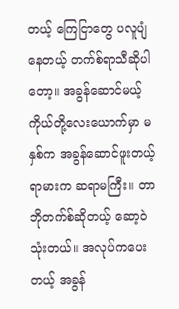တယ့် ကြေငြာတွေ ပလူပျံနေတယ့် တက်စ်ရာသီဆိုပါတော့။ အခွန်ဆောင်မယ့် ကိုယ်တို့လေးယောက်မှာ မနှစ်က အခွန်ဆောင်ဖူးတယ့် ရာမားက ဆရာမကြီး။ တာဘိုတက်စ်ဆိုတယ့် ဆော့ဝဲသုံးတယ်။ အလုပ်ကပေးတယ့် အခွန်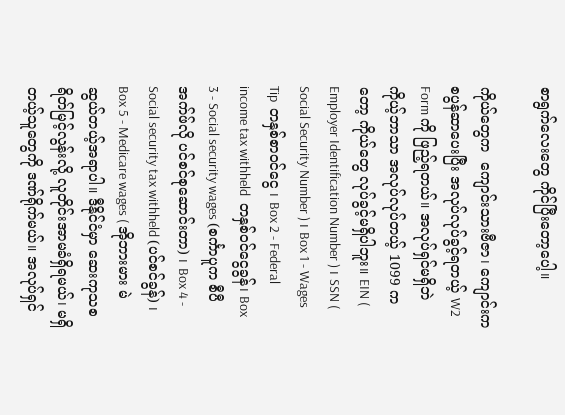စာရွက်လေးတွေ ကိုင်ပြီးတော့ပေါ့။

ကိုယ်တွေက  ကျောင်းသားဗီဇာ၊ ကျောင်းက စပွန်ဆာပေးပြီး အလုပ်လုပ်ခွင့်ရတယ့် W2  Form ကို ဖြည့်ရတယ်။ အလုပ်ရှင်မရှိဘဲ ကိုယ့်ဘာသာ အလုပ်လုပ်တယ့် 1099 ကတော့ ကိုယ်တွေ လုပ်ခွင့်မရှိပါဘူး။ EIN ( Employer Identification Number ) ၊ SSN ( Social Security Number ) ၊ Box 1 - Wages Tip  တနှစ်စာဝင်ငွေ ၊ Box 2 - Federal income tax withheld  တနှစ်ဝင်ငွေခွန်၊ Box 3 - Social security wages (စင်္ကာပူက စီပီအက်ဖ်လို ပင်စင်စုဆောင်းတာ) ၊ Box 4 - Social security tax withheld (ပင်စင်ခွန်) ၊ Box 5 - Medicare wages ( အိုဘားမား မဲဆွယ်တယ့်အရာပါ။ ဒီနိုင်ငံမှာ ဆေးကုသစရိတ်မြင့်လွန်းလို့ လူတိုင်းအာမခံရှိရမယ်၊ မရှိတယ့်သူတွေကို ဒဏ်ရိုက်မယ်။ အလုပ်ရှင်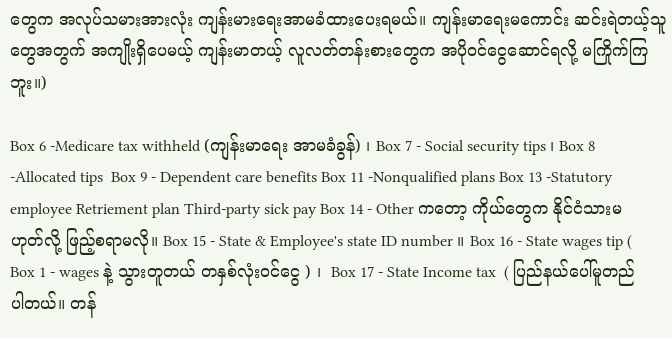တွေက အလုပ်သမားအားလုံး ကျန်းမားရေးအာမခံထားပေးရမယ်။ ကျန်းမာရေးမကောင်း ဆင်းရဲတယ့်သူတွေအတွက် အကျိုးရှိပေမယ့် ကျန်းမာတယ့် လူလတ်တန်းစားတွေက အပိုဝင်ငွေဆောင်ရလို့ မကြိုက်ကြဘူး။)

Box 6 -Medicare tax withheld (ကျန်းမာရေး အာမခံခွန်) ၊ Box 7 - Social security tips ၊ Box 8 -Allocated tips  Box 9 - Dependent care benefits Box 11 -Nonqualified plans Box 13 -Statutory employee Retriement plan Third-party sick pay Box 14 - Other ကတော့ ကိုယ်တွေက နိုင်ငံသားမဟုတ်လို့ ဖြည့်စရာမလို။ Box 15 - State & Employee's state ID number ။ Box 16 - State wages tip ( Box 1 - wages နဲ့ သွားတူတယ် တနှစ်လုံးဝင်ငွေ ) ၊  Box 17 - State Income tax  ( ပြည်နယ်ပေါ်မူတည်ပါတယ်။ တန်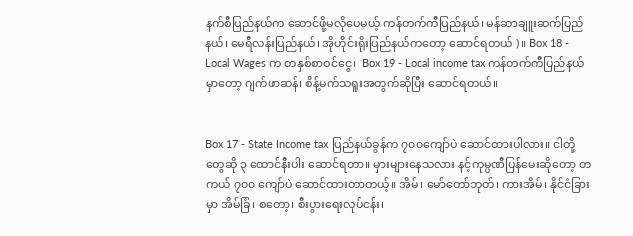နက်စီပြည်နယ်က ဆောင်ဖို့မလိုပေမယ့် ကန်တက်ကီပြည်နယ်၊ မန်ဆာချူးဆက်ပြည်နယ်၊ မေရီလန်းပြည်နယ်၊ အိုဟိုင်းရိုးပြည်နယ်ကတော့ ဆောင်ရတယ် )။ Box 18 - Local Wages က တနှစ်စာဝင်ငွေ၊  Box 19 - Local income tax ကန်တက်ကီပြည်နယ်မှာတော့ ဂျက်ဖာဆန်၊ စိန့်မက်သရူးအတွက်ဆိုပြီး ဆောင်ရတယ်။


Box 17 - State Income tax ပြည်နယ်ခွန်က ၇၀၀ကျော်ပဲ ဆောင်ထားပါလား။ ငါတို့တွေဆို ၃ ထောင်နီးပါး ဆောင်ရတာ။ မှားများနေသလား နင့်ကုမ္ပဏီပြန်မေးဆိုတော့ တကယ် ၇၀၀ ကျော်ပဲ ဆောင်ထားတာတယ့်။ အိမ်၊ မော်တော်ဘုတ်၊ ကားအိမ်၊ နိုင်ငံခြားမှာ အိမ်ခြံ၊ စတော့၊ စီးပွားရေးလုပ်ငန်း၊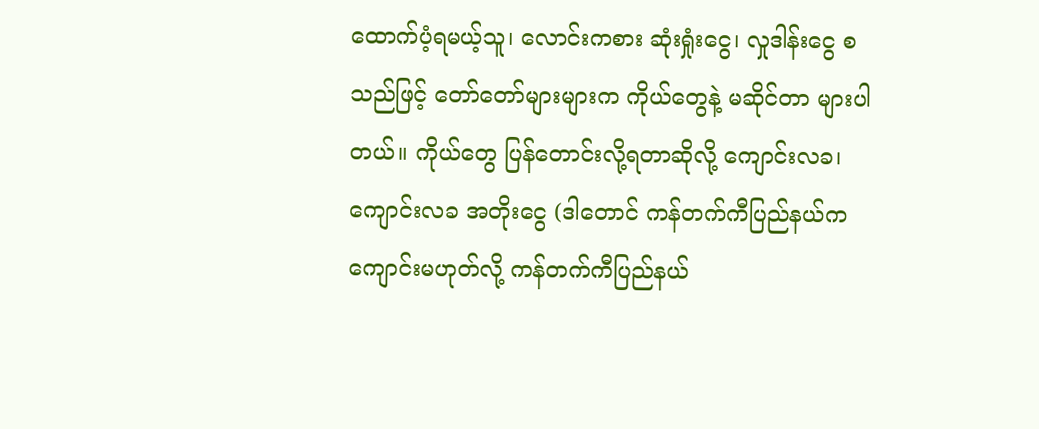ထောက်ပံ့ရမယ့်သူ၊ လောင်းကစား ဆုံးရှုံးငွေ၊ လှုဒါန်းငွေ စသည်ဖြင့် တော်တော်များများက ကိုယ်တွေနဲ့ မဆိုင်တာ များပါတယ်။ ကိုယ်တွေ ပြန်တောင်းလို့ရတာဆိုလို့ ကျောင်းလခ၊  ကျောင်းလခ အတိုးငွေ (ဒါတောင် ကန်တက်ကီပြည်နယ်က ကျောင်းမဟုတ်လို့ ကန်တက်ကီပြည်နယ်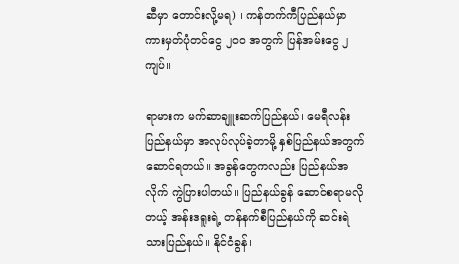ဆီမှာ တောင်းလို့မရ) ၊ ကန်တက်ကီပြည်နယ်မှာ ကားမှတ်ပုံတင်ငွေ ၂၀၀ အတွက် ပြန်အမ်းငွေ ၂ ကျပ်။

ရာမားက မက်ဆာချူးဆက်ပြည်နယ်၊ မေရီလန်းပြည်နယ်မှာ အလုပ်လုပ်ခဲ့တာမို့ နှစ်ပြည်နယ်အတွက် ဆောင်ရတယ်။ အခွန်တွေကလည်း ပြည်နယ်အလိုက် ကွဲပြားပါတယ်။ ပြည်နယ်ခွန် ဆောင်စရာမလိုတယ့် အန်းဒရူးရဲ့ တန်နက်စီပြည်နယ်ကို ဆင်းရဲသားပြည်နယ်။ နိုင်ငံခွန်၊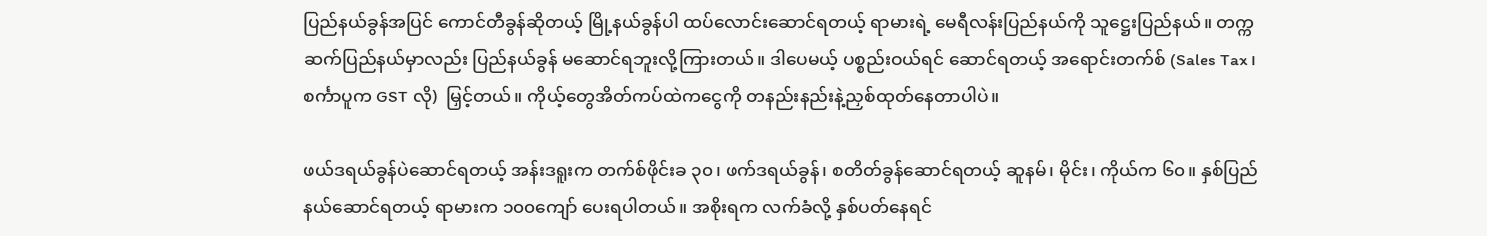ပြည်နယ်ခွန်အပြင် ကောင်တီခွန်ဆိုတယ့် မြို့နယ်ခွန်ပါ ထပ်လောင်းဆောင်ရတယ့် ရာမားရဲ့ မေရီလန်းပြည်နယ်ကို သူဋ္ဌေးပြည်နယ်။ တက္ကဆက်ပြည်နယ်မှာလည်း ပြည်နယ်ခွန် မဆောင်ရဘူးလို့ကြားတယ်။ ဒါပေမယ့် ပစ္စည်းဝယ်ရင် ဆောင်ရတယ့် အရောင်းတက်စ် (Sales Tax ၊ စင်္ကာပူက GST လို)  မြှင့်တယ်။ ကိုယ့်တွေအိတ်ကပ်ထဲကငွေကို တနည်းနည်းနဲ့ညှစ်ထုတ်နေတာပါပဲ။

ဖယ်ဒရယ်ခွန်ပဲဆောင်ရတယ့် အန်းဒရူးက တက်စ်ဖိုင်းခ ၃၀၊ ဖက်ဒရယ်ခွန်၊ စတိတ်ခွန်ဆောင်ရတယ့် ဆူနမ်၊ မိုင်း၊ ကိုယ်က ၆၀။ နှစ်ပြည်နယ်ဆောင်ရတယ့် ရာမားက ၁၀၀ကျော် ပေးရပါတယ်။ အစိုးရက လက်ခံလို့ နှစ်ပတ်နေရင်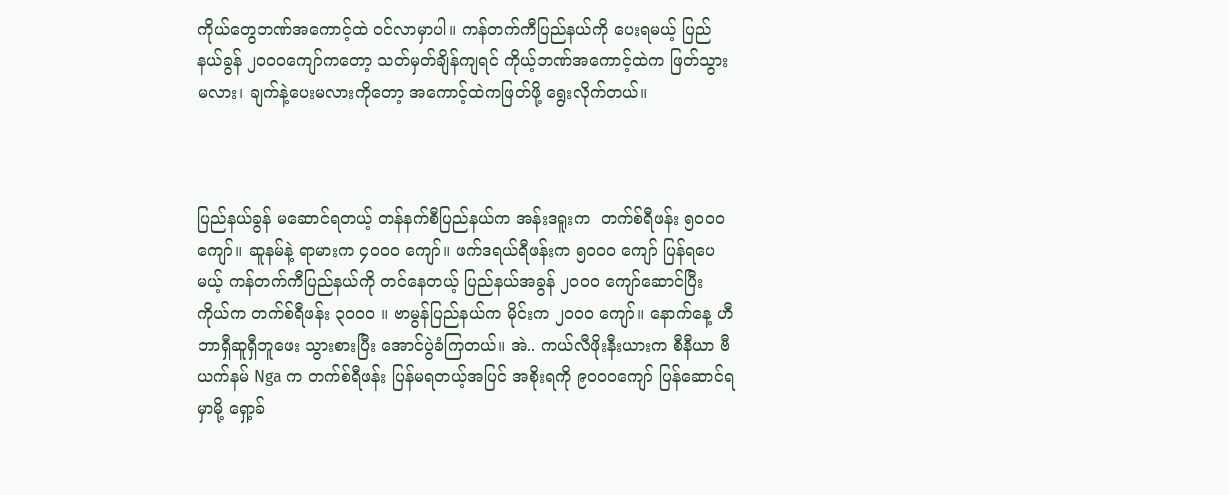ကိုယ်တွေဘဏ်အကောင့်ထဲ ဝင်လာမှာပါ။ ကန်တက်ကီပြည်နယ်ကို ပေးရမယ့် ပြည်နယ်ခွန် ၂၀၀၀ကျော်ကတော့ သတ်မှတ်ချိန်ကျရင် ကိုယ့်ဘဏ်အကောင့်ထဲက ဖြတ်သွားမလား၊ ချက်နဲ့ပေးမလားကိုတော့ အကောင့်ထဲကဖြတ်ဖို့ ရွေးလိုက်တယ်။



ပြည်နယ်ခွန် မဆောင်ရတယ့် တန်နက်စီပြည်နယ်က အန်းဒရူးက  တက်စ်ရီဖန်း ၅၀၀၀ ကျော်။ ဆူနမ်နဲ့ ရာမားက ၄၀၀၀ ကျော်။ ဖက်ဒရယ်ရီဖန်းက ၅၀၀၀ ကျော် ပြန်ရပေမယ့် ကန်တက်ကီပြည်နယ်ကို တင်နေတယ့် ပြည်နယ်အခွန် ၂၀၀၀ ကျော်ဆောင်ပြီး ကိုယ်က တက်စ်ရီဖန်း ၃၀၀၀ ။ ဗာမွန်ပြည်နယ်က မိုင်းက ၂၀၀၀ ကျော်။ နောက်နေ့ ဟီဘာရှီဆူရှီဘူဖေး သွားစားပြီး အောင်ပွဲခံကြတယ်။ အဲ.. ကယ်လီဖိုးနီးယားက စီနီယာ ဗီယက်နမ် Nga က တက်စ်ရီဖန်း ပြန်မရတယ့်အပြင် အစိုးရကို ၉၀၀၀ကျော် ပြန်ဆောင်ရမှာမို့ ရှော့ခ်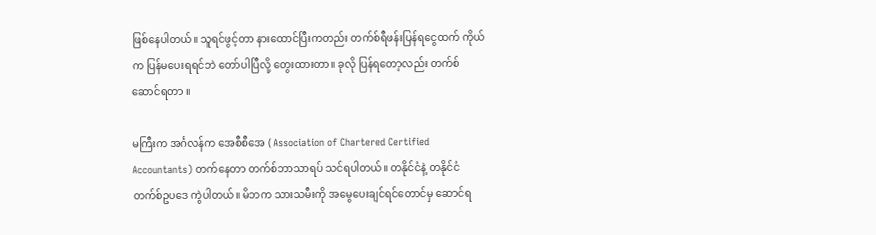ဖြစ်နေပါတယ်။ သူရင်ဖွင့်တာ နားထောင်ပြီးကတည်း တက်စ်ရီဖန်းပြန်ရငွေထက် ကိုယ်က ပြန်မပေးရရင်ဘဲ တော်ပါပြီလို့ တွေးထားတာ။ ခုလို ပြန်ရတော့လည်း တက်စ်ဆောင်ရတာ ။

မကြီးက အင်္ဂလန်က အေစီစီအေ ( Association of Chartered Certified Accountants) တက်နေတာ တက်စ်ဘာသာရပ် သင်ရပါတယ်။ တနိုင်ငံနဲ့ တနိုင်ငံ တက်စ်ဥပဒေ ကွဲပါတယ်။ မိဘက သားသမီးကို အမွေပေးချင်ရင်တောင်မှ ဆောင်ရ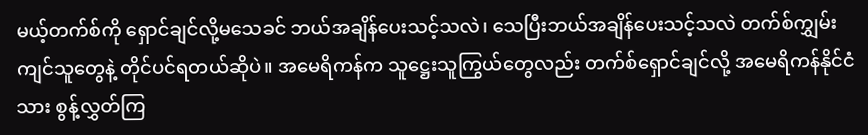မယ့်တက်စ်ကို ရှောင်ချင်လို့မသေခင် ဘယ်အချိန်ပေးသင့်သလဲ၊ သေပြီးဘယ်အချိန်ပေးသင့်သလဲ တက်စ်ကျွှမ်းကျင်သူတွေနဲ့ တိုင်ပင်ရတယ်ဆိုပဲ။ အမေရိကန်က သူဋ္ဌေးသူကြွယ်တွေလည်း တက်စ်ရှောင်ချင်လို့ အမေရိကန်နိုင်ငံသား စွန့်လွှတ်ကြ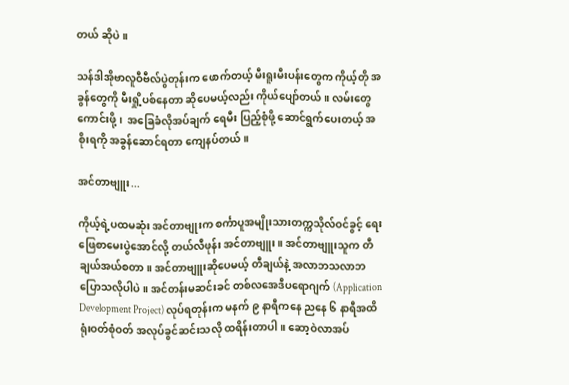တယ် ဆိုပဲ။

သန်ဒါအိုဗာလူဝီဗီလ်ပွဲတုန်းက ဖောက်တယ့် မီးရူးမီးပန်းတွေက ကိုယ့်တို အခွန်တွေကို မီးရှို့ပစ်နေတာ ဆိုပေမယ့်လည်း ကိုယ်ပျော်တယ်။ လမ်းတွေ ကောင်းဖို့၊  အခြေခံလိုအပ်ချက် ရေမီး ပြည့်စုံဖို့ ဆောင်ရွက်ပေးတယ့် အစိုးရကို အခွန်ဆောင်ရတာ ကျေနပ်တယ်။

အင်တာဗျူး...

ကိုယ့်ရဲ့ပထမဆုံး အင်တာဗျုးက စင်္ကာပူအမျိုးသားတက္ကသိုလ်ဝင်ခွင့် ရေးဖြေစာမေးပွဲအောင်လို့ တယ်လီဖုန်း အင်တာဗျူး။ အင်တာဗျူးသူက တီချယ်အယ်စတာ။ အင်တာဗျူးဆိုပေမယ့် တီချယ်နဲ့ အလာဘသလာဘ ပြောသလိုပါပဲ။ အင်တန်းမဆင်းခင် တစ်လအေဒီပရောဂျက် (Application Development Project) လုပ်ရတုန်းက မနက် ၉ နာရီကနေ ညနေ ၆ နာရီအထိ ရုံးဝတ်စုံဝတ် အလုပ်ခွင်ဆင်းသလို ထရိန်းတာပါ။ ဆော့ဝဲလာအပ်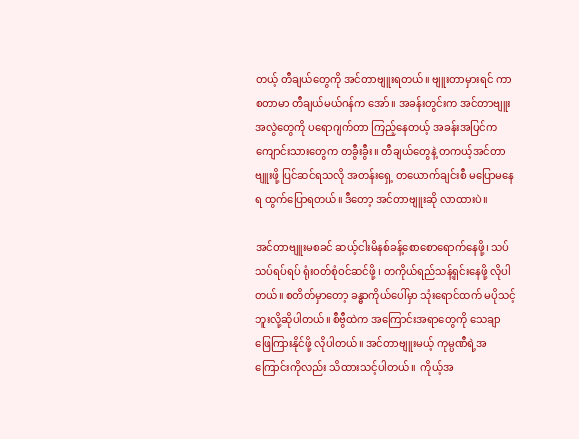တယ့် တီချယ်တွေကို အင်တာဗျူးရတယ်။ ဗျူးတာမှားရင် ကာစတာမာ တီချယ်မယ်ဂန်က အော်။ အခန်းတွင်းက အင်တာဗျူးအလွဲတွေကို ပရောဂျက်တာ ကြည့်နေတယ့် အခန်းအပြင်က ကျောင်းသားတွေက တခွီးခွီး။ တီချယ်တွေနဲ့ တကယ့်အင်တာဗျူးဖို့ ပြင်ဆင်ရသလို အတန်းရှေ့ တယောက်ချင်းစီ မပြောမနေရ ထွက်ပြောရတယ်။ ဒီတော့ အင်တာဗျူးဆို လာထားပဲ။

အင်တာဗျူးမစခင် ဆယ့်ငါးမိနစ်ခန့်စောစောရောက်နေဖို့၊ သပ်သပ်ရပ်ရပ် ရုံးဝတ်စုံဝင်ဆင်ဖို့ ၊ တကိုယ်ရည်သန့်ရှင်းနေဖို့ လိုပါတယ်။ စတိတ်မှာတော့ ခန္ဓာကိုယ်ပေါ်မှာ သုံးရောင်ထက် မပိုသင့်ဘူးလို့ဆိုပါတယ်။ စီဗွီထဲက အကြောင်းအရာတွေကို သေချာဖြေကြားနိုင်ဖို့ လိုပါတယ်။ အင်တာဗျူးမယ့် ကုမ္ပဏီရဲ့အကြောင်းကိုလည်း သိထားသင့်ပါတယ်။  ကိုယ့်အ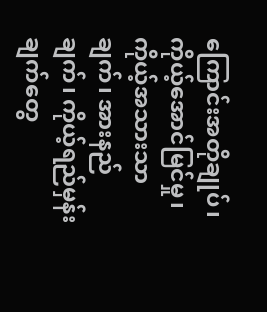ကြောင်းအတိုချုပ်၊ ကိုယ့်အောင်မြင်မှု၊ ကိုယ့်အသားသာချက်၊ အားနည်ချက်၊ ကိုယ့်ရည်မှန်းချက်တွေ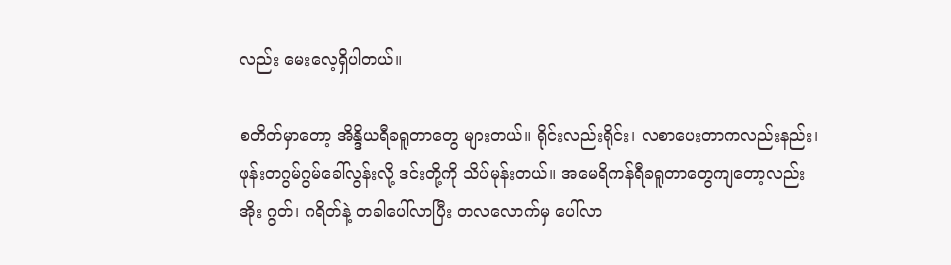လည်း မေးလေ့ရှိပါတယ်။

စတိတ်မှာတော့ အိန္ဒိယရီခရူတာတွေ များတယ်။ ရိုင်းလည်းရိုင်း၊ လစာပေးတာကလည်းနည်း၊ ဖုန်းတဂွမ်ဂွမ်ခေါ်လွန်းလို့ ဒင်းတို့ကို သိပ်မုန်းတယ်။ အမေရိကန်ရီခရူတာတွေကျတော့လည်း အိုး ဂွတ်၊ ဂရိတ်နဲ့ တခါပေါ်လာပြီး တလလောက်မှ ပေါ်လာ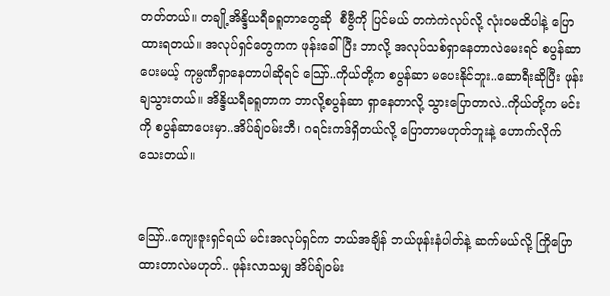တတ်တယ်။ တချို့အိန္ဒိယရီခရူတာတွေဆို  စီဗွီကို ပြင်မယ် တကဲကဲလုပ်လို့ လုံးဝမထိပါနဲ့ ပြောထားရတယ်။ အလုပ်ရှင်တွေကက ဖုန်းခေါ်ပြီး ဘာလို့ အလုပ်သစ်ရှာနေတာလဲမေးရင် စပွန်ဆာပေးမယ့် ကုမ္ပဏီရှာနေတာပါဆိုရင် သြော်..ကိုယ်တို့က စပွန်ဆာ မပေးနိုင်ဘူး..ဆောရီးဆိုပြီး ဖုန်းချသွားတယ်။ အိန္ဒိယရီခရူတာက ဘာလို့စပွန်ဆာ ရှာနေတာလို့ သွားပြောတာလဲ..ကိုယ်တို့က မင်းကို စပွန်ဆာပေးမှာ..အိပ်ချ်ဝမ်းဘီ၊ ဂရင်းကဒ်ရှိတယ်လို့ ပြောတာမဟုတ်ဘူးနဲ့ ဟောက်လိုက်သေးတယ်။


သြော်..ကျေးဇူးရှင်ရယ် မင်းအလုပ်ရှင်က ဘယ်အချိန် ဘယ်ဖုန်းနံပါတ်နဲ့ ဆက်မယ်လို့ ကြိုပြောထားတာလဲမဟုတ်.. ဖုန်းလာသမျှ အိပ်ချ်ဝမ်း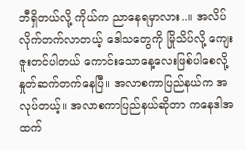ဘီရှိတယ်လို့ ကိုယ်က ညာနေရမှာလား..။ အလိပ်လိုက်တက်လာတယ့် ဒေါသတွေကို မြိုသိပ်လို့ ကျေးဇူးတင်ပါတယ် ကောင်းသောနေ့လေးဖြစ်ပါစေလို့ နှုတ်ဆက်တက်နေပြီ။ အလာစကာပြည်နယ်က အလုပ်တယ့်။ အလာစကာပြည်နယ်ဆိုတာ ကနေဒါအထက်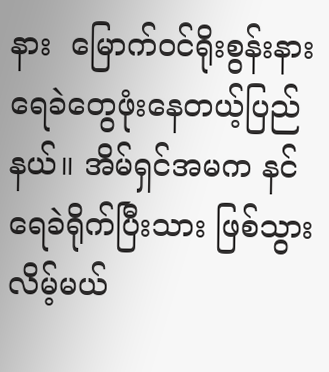နား  မြောက်ဝင်ရိုးစွန်းနား ရေခဲတွေဖုံးနေတယ့်ပြည်နယ်။ အိမ်ရှင်အမက နင် ရေခဲရိုက်ပြီးသား ဖြစ်သွားလိမ့်မယ်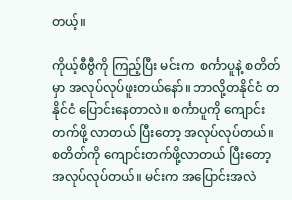တယ့်။

ကိုယ့်စီဗွီကို ကြည့်ပြီး မင်းက  စင်္ကာပူနဲ့ စတိတ်မှာ အလုပ်လုပ်ဖူးတယ်နော်။ ဘာလို့တနိုင်ငံ တနိုင်ငံ ပြောင်းနေတာလဲ။ စင်္ကာပူကို ကျောင်းတက်ဖို့ လာတယ် ပြီးတော့ အလုပ်လုပ်တယ်။ စတိတ်ကို ကျောင်းတက်ဖို့လာတယ် ပြီးတော့ အလုပ်လုပ်တယ်။ မင်းက အပြောင်းအလဲ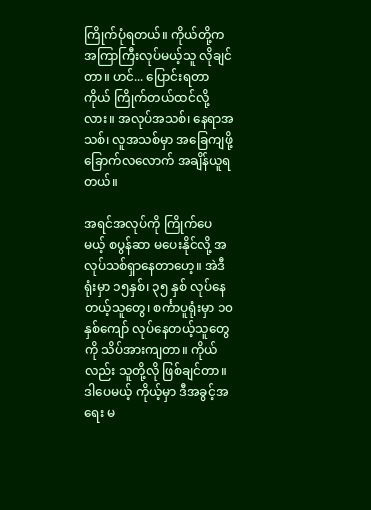ကြိုက်ပုံရတယ်။ ကိုယ်တို့က အကြာကြီးလုပ်မယ့်သူ လိုချင်တာ။ ဟင်... ပြောင်းရတာ ကိုယ် ကြိုက်တယ်ထင်လို့လား။ အလုပ်အသစ်၊ နေရာအသစ်၊ လူအသစ်မှာ အခြေကျဖို့ ခြောက်လလောက် အချိန်ယူရတယ်။

အရင်အလုပ်ကို ကြိုက်ပေမယ့် စပွန်ဆာ မပေးနိုင်လို့ အလုပ်သစ်ရှာနေတာဟေ့။ အဲဒီရုံးမှာ ၁၅နှစ်၊ ၃၅ နှစ် လုပ်နေတယ့်သူတွေ၊ စင်္ကာပူရုံးမှာ ၁၀နှစ်ကျော် လုပ်နေတယ့်သူတွေကို သိပ်အားကျတာ။ ကိုယ်လည်း သူတို့လို ဖြစ်ချင်တာ။ ဒါပေမယ့် ကိုယ့်မှာ ဒီအခွင့်အရေး မ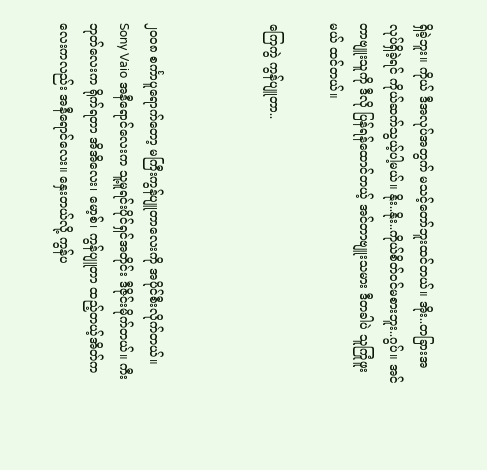ရှိခဲ့ဘူး။ ကိုယ် ဒီအလုပ်အတွက် မသင့်တော်ဘူးထင်တယ်။ အိုး..တခြားအလုပ်ရှိခဲ့ရင် ကိုယ်ဆက်သွယ့်ပါ့မယ်။ နိုး..နိုး..ကိုယ်စိတ်ဝင်မစားဘူး..ဂွပ်။ အင်တာဗျူးသူကို ဒီလို ပြန်ရန်ထောင်တယ့် အင်တာဗျူးသမား ဒီတခါပဲ သူကြုံဖူးမယ် ထင်တယ်။

ကြေကွဲ ကွန်ပျူတာ..



၂၀၀၈ စင်္ကာပူရောက်တော့ မကြီးကွန်ပျူတာလေးကို အပိုင်စီးလိုက်တယ်။ Sony Vaio အနီရောင်လေးက သူ့မူရင်းပိုင်ရှင်အတိုင်း ဒီဇိုင်းမိုက်တယ်။ ကီးဘုတ်လေးက ရိုက်ရတာ အိအိလေး၊ မော့စ်၊ ကွန်ပျူတာ ထည့်တယ့်အိတ်ကလေးကလည်း အနီရောင်လေး။ နှေးတယ်လို့ ကွန်ပ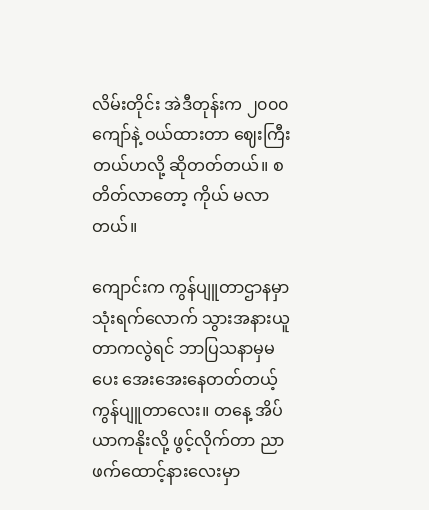လိမ်းတိုင်း အဲဒီတုန်းက ၂၀၀၀ကျော်နဲ့ ဝယ်ထားတာ ဈေးကြီးတယ်ဟလို့ ဆိုတတ်တယ်။ စတိတ်လာတော့ ကိုယ် မလာတယ်။

ကျောင်းက ကွန်ပျူတာဌာနမှာ သုံးရက်လောက် သွားအနားယူတာကလွဲရင် ဘာပြသနာမှမပေး အေးအေးနေတတ်တယ့် ကွန်ပျူတာလေး။ တနေ့ အိပ်ယာကနိုးလို့ ဖွင့်လိုက်တာ ညာဖက်ထောင့်နားလေးမှာ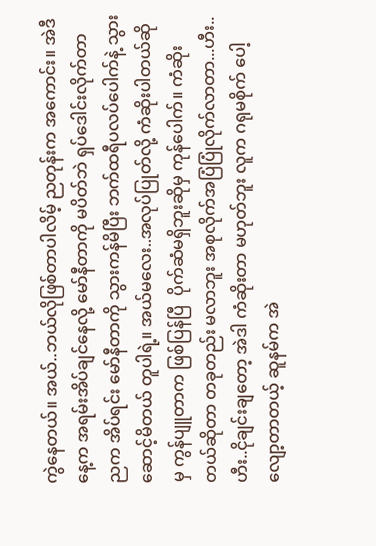ကွဲနေတယ်။ အယ်..ဘယ်လိုဖြစ်တာပါလိမ့် ညတုန်းက အကောင်း။ အဲဒီနေ့က အရမ်းအိပ်ချင်နေလို့ မော်နီတာကို မပိတ်ဘဲ ရှပ်ဒေါင်းလိုက်တာ ညက အိပ်ရင်း မော်နီတာကို သွားကန်မိပြီး ဘက်ထရီပလပ်ပေါက်နဲ့ သွားဆောင့်မိတယ် တူပါရဲ့။ အယ်မလေး..အလုပ်ပြုတ်လို့ ကံဆိုးပါတယ်ဆိုမှ ကွန်ပျူတာက ဖြစ်ပြန်ပြီ  ပိုက်ဆံမရှိဘူးဆိုမှ ကုန်ပေါက်။ ကံဆိုးတယ်ဆိုတာ တခုတည်း မလာဘူး အစုလိုက်အပြံပြုံလိုက်လာတာ...ဟီး..ဟီး..ငိုချင်းချတော့ အဲဒါ ကံဆိုးတာ မဟုတ်ဘူး လူက ဂရုမစိုက် ပေါ့လျော့တာတယ့် ဆူနမ်က အဲ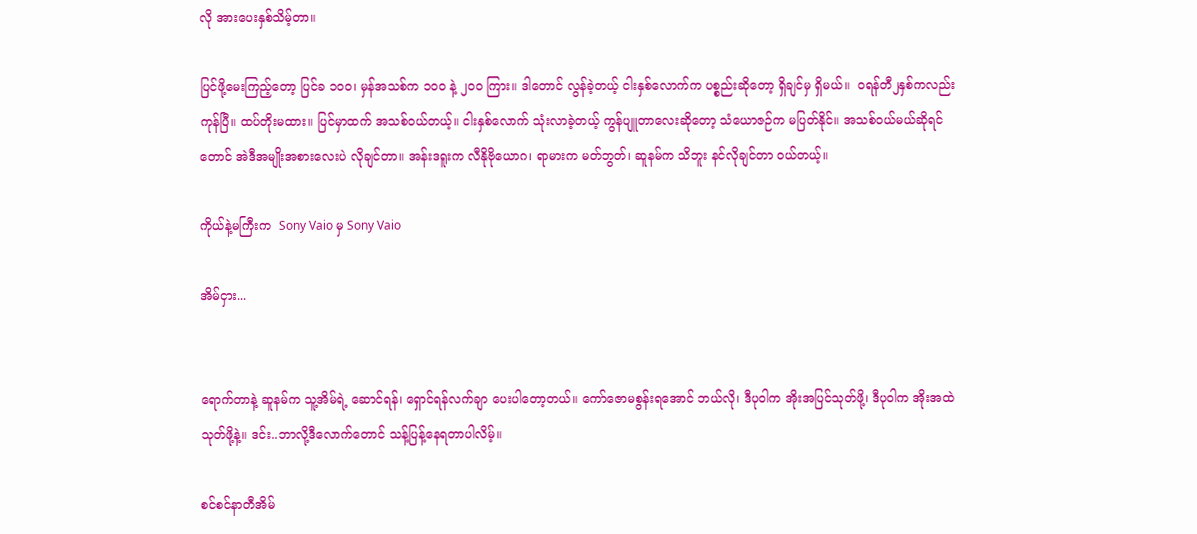လို အားပေးနှစ်သိမ့်တာ။

ပြင်ဖို့မေးကြည့်တော့ ပြင်ခ ၁၀၀၊ မှန်အသစ်က ၁၀၀ နဲ့ ၂၀၀ ကြား။ ဒါတောင် လွန်ခဲ့တယ့် ငါးနှစ်လောက်က ပစ္စည်းဆိုတော့ ရှိချင်မှ ရှိမယ်။  ဝရန်တီ၂နှစ်ကလည်း ကုန်ပြီ။ ထပ်တိုးမထား။ ပြင်မှာထက် အသစ်ဝယ်တယ့်။ ငါးနှစ်လောက် သုံးလာခဲ့တယ့် ကွန်ပျူတာလေးဆိုတော့ သံယောဇဉ်က မပြတ်နိုင်။ အသစ်ဝယ်မယ်ဆိုရင်တောင် အဲဒီအမျိုးအစားလေးပဲ လိုချင်တာ။ အန်းဒရူးက လီနိုဗိုယောဂ၊ ရာမားက မတ်ဘွတ်၊ ဆူနမ်က သိဘူး နင်လိုချင်တာ ဝယ်တယ့်။

ကိုယ်နဲ့မကြီးက  Sony Vaio မှ Sony Vaio

အိမ်ငှား...


ရောက်တာနဲ့ ဆူနမ်က သူ့အိမ်ရဲ့ ဆောင်ရန်၊ ရှောင်ရန်လက်ချာ ပေးပါတော့တယ်။ ကော်ဇောမစွန်းရအောင် ဘယ်လို၊ ဒီပုဝါက အိုးအပြင်သုတ်ဖို့၊ ဒီပုဝါက အိုးအထဲသုတ်ဖို့နဲ့။ ဒင်း..ဘာလို့ဒီလောက်တောင် သန့်ပြန့်နေရတာပါလိမ့်။

စင်စင်နာတီအိမ်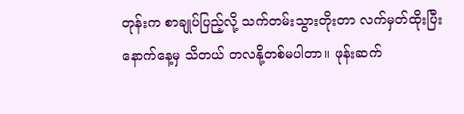တုန်းက စာချုပ်ပြည့်လို့ သက်တမ်းသွားတိုးတာ လက်မှတ်ထိုးပြီး နောက်နေ့မှ သိတယ် တလနို့တစ်မပါတာ။ ဖုန်းဆက်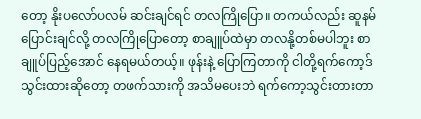တော့ နိုးပလော်ပလမ် ဆင်းချင်ရင် တလကြိုပြော။ တကယ်လည်း ဆူနမ်ပြောင်းချင်လို့ တလကြိုပြောတော့ စာချူပ်ထဲမှာ တလနို့တစ်မပါဘူး စာချူပ်ပြည့်အောင် နေရမယ်တယ့်။ ဖုန်းနဲ့ ပြောကြတာကို ငါတို့ရက်ကော့ဒ်သွင်းထားဆိုတော့ တဖက်သားကို အသိမပေးဘဲ ရက်ကော့သွင်းတားတာ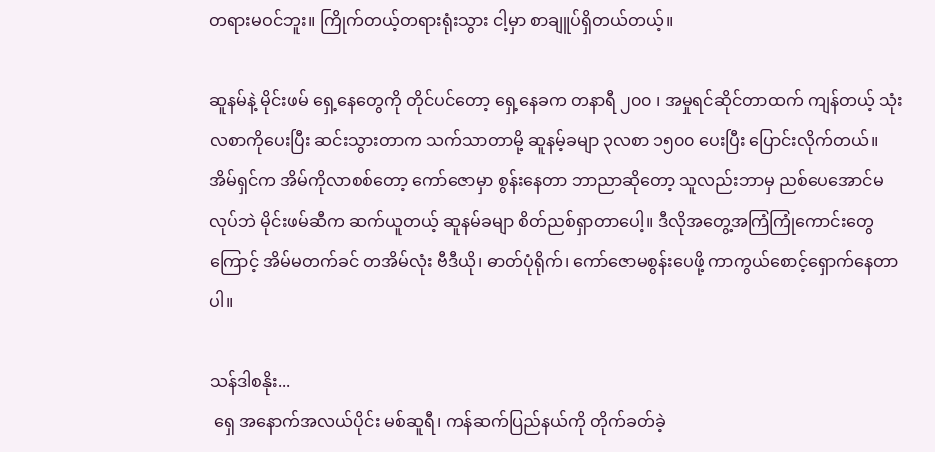တရားမဝင်ဘူး။ ကြိုက်တယ့်တရားရုံးသွား ငါ့မှာ စာချူပ်ရှိတယ်တယ့်။

ဆူနမ်နဲ့ မိုင်းဖမ် ရှေ့နေတွေကို တိုင်ပင်တော့ ရှေ့နေခက တနာရီ ၂၀၀ ၊ အမှုရင်ဆိုင်တာထက် ကျန်တယ့် သုံးလစာကိုပေးပြီး ဆင်းသွားတာက သက်သာတာမို့ ဆူနမ့်ခမျာ ၃လစာ ၁၅၀၀ ပေးပြီး ပြောင်းလိုက်တယ်။ အိမ်ရှင်က အိမ်ကိုလာစစ်တော့ ကော်ဇောမှာ စွန်းနေတာ ဘာညာဆိုတော့ သူလည်းဘာမှ ညစ်ပေအောင်မလုပ်ဘဲ မိုင်းဖမ်ဆီက ဆက်ယူတယ့် ဆူနမ်ခမျာ စိတ်ညစ်ရှာတာပေါ့။ ဒီလိုအတွေ့အကြံကြုံကောင်းတွေကြောင့် အိမ်မတက်ခင် တအိမ်လုံး ဗီဒီယို၊ ဓာတ်ပုံရိုက်၊ ကော်ဇောမစွန်းပေဖို့ ကာကွယ်စောင့်ရှောက်နေတာပါ။

သန်ဒါစနိုး...
 ရှေ အနောက်အလယ်ပိုင်း မစ်ဆူရီ၊ ကန်ဆက်ပြည်နယ်ကို တိုက်ခတ်ခဲ့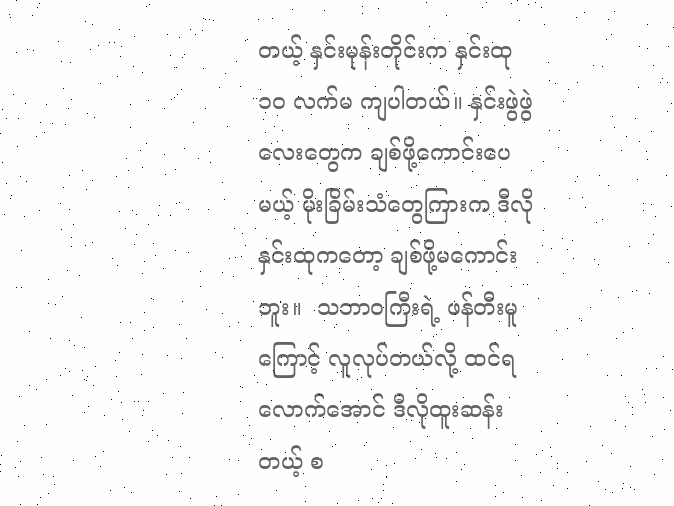တယ့် နှင်းမုန်းတိုင်းက နှင်းထု ၁၀ လက်မ ကျပါတယ်။ နှင်းဖွဲဖွဲလေးတွေက ချစ်ဖို့ကောင်းပေမယ့် မိုးခြိမ်းသံတွေကြားက ဒီလိုနှင်းထုကတော့ ချစ်ဖို့မကောင်းဘူး။  သဘာဝကြီးရဲ့ ဖန်တီးမူကြောင့် လူလုပ်တယ်လို့ ထင်ရလောက်အောင် ဒီလိုထူးဆန်းတယ့် စ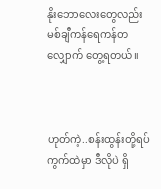နိုးဘောလေးတွေလည်း မစ်ချီကန်ရေကန်တလျှောက် တွေ့ရတယ်။



ဟုတ်ကဲ့..စန်းထွန်းတို့ရပ်ကွက်ထဲမှာ ဒီလိုပဲ ရှိ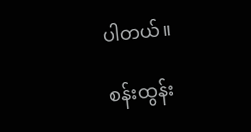ပါတယ်။

စန်းထွန်း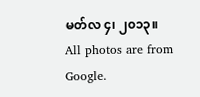မတ်လ ၄၊ ၂၀၁၃။
All photos are from Google.